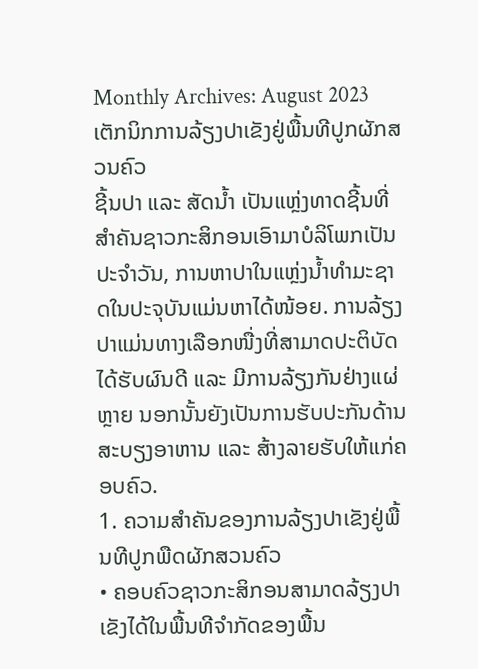Monthly Archives: August 2023
ເຕັກນິກການລ້ຽງປາເຂັງຢູ່ພື້ນທີປູກຜັກສວນຄົວ
ຊີ້ນປາ ແລະ ສັດນໍ້າ ເປັນແຫຼ່ງທາດຊີ້ນທີ່ສໍາຄັນຊາວກະສິກອນເອົາມາບໍລິໂພກເປັນປະຈໍາວັນ, ການຫາປາໃນແຫຼ່ງນໍ້າທໍາມະຊາດໃນປະຈຸບັນແມ່ນຫາໄດ້ໜ້ອຍ. ການລ້ຽງປາແມ່ນທາງເລືອກໜື່ງທີ່ສາມາດປະຕິບັດໄດ້ຮັບຜົນດີ ແລະ ມີການລ້ຽງກັນຢ່າງແຜ່ຫຼາຍ ນອກນັ້ນຍັງເປັນການຮັບປະກັນດ້ານສະບຽງອາຫານ ແລະ ສ້າງລາຍຮັບໃຫ້ແກ່ຄອບຄົວ.
1. ຄວາມສໍາຄັນຂອງການລ້ຽງປາເຂັງຢູ່ພື້ນທີປູກພືດຜັກສວນຄົວ
• ຄອບຄົວຊາວກະສິກອນສາມາດລ້ຽງປາເຂັງໄດ້ໃນພື້ນທີຈໍາກັດຂອງພື້ນ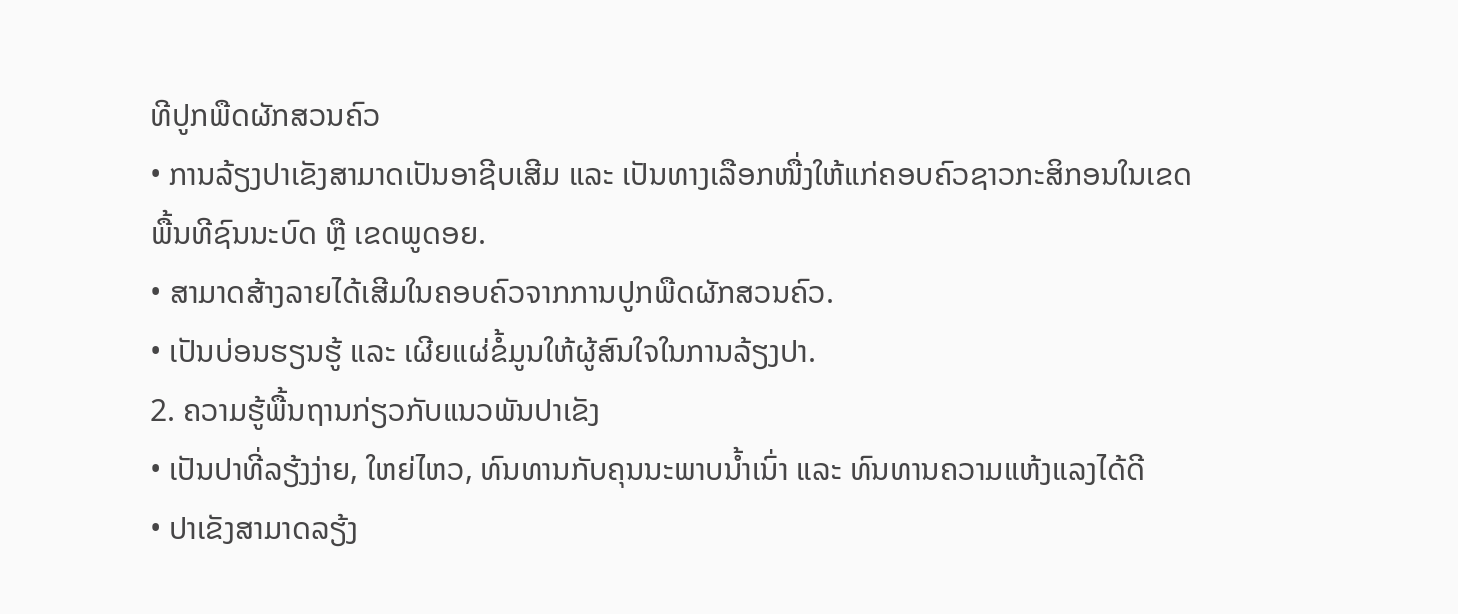ທີປູກພືດຜັກສວນຄົວ
• ການລ້ຽງປາເຂັງສາມາດເປັນອາຊີບເສີມ ແລະ ເປັນທາງເລືອກໜື່ງໃຫ້ແກ່ຄອບຄົວຊາວກະສິກອນໃນເຂດພື້ນທີຊົນນະບົດ ຫຼື ເຂດພູດອຍ.
• ສາມາດສ້າງລາຍໄດ້ເສີມໃນຄອບຄົວຈາກການປູກພືດຜັກສວນຄົວ.
• ເປັນບ່ອນຮຽນຮູ້ ແລະ ເຜີຍແຜ່ຂໍ້ມູນໃຫ້ຜູ້ສົນໃຈໃນການລ້ຽງປາ.
2. ຄວາມຮູ້ພື້ນຖານກ່ຽວກັບແນວພັນປາເຂັງ
• ເປັນປາທີ່ລຽ້ງງ່າຍ, ໃຫຍ່ໄຫວ, ທົນທານກັບຄຸນນະພາບນໍ້າເນົ່າ ແລະ ທົນທານຄວາມແຫ້ງແລງໄດ້ດີ
• ປາເຂັງສາມາດລຽ້ງ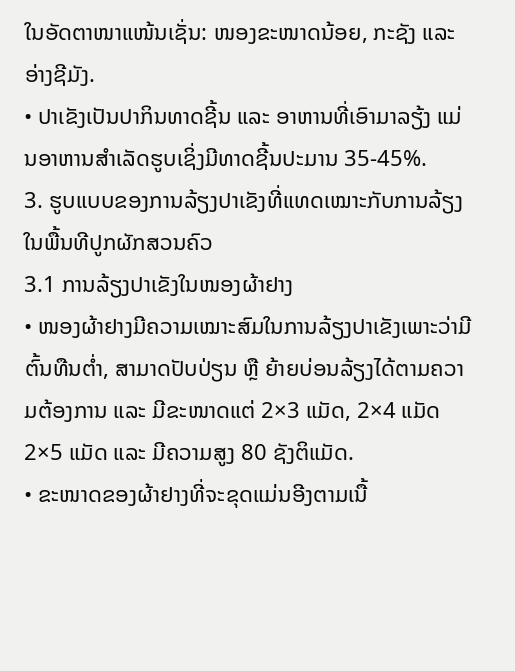ໃນອັດຕາໜາແໜ້ນເຊັ່ນ: ໜອງຂະໜາດນ້ອຍ, ກະຊັງ ແລະ ອ່າງຊີມັງ.
• ປາເຂັງເປັນປາກິນທາດຊີ້ນ ແລະ ອາຫານທີ່ເອົາມາລຽ້ງ ແມ່ນອາຫານສໍາເລັດຮູບເຊິ່ງມີທາດຊີ້ນປະມານ 35-45%.
3. ຮູບແບບຂອງການລ້ຽງປາເຂັງທີ່ແທດເໝາະກັບການລ້ຽງໃນພື້ນທີປູກຜັກສວນຄົວ
3.1 ການລ້ຽງປາເຂັງໃນໜອງຜ້າຢາງ
• ໜອງຜ້າຢາງມີຄວາມເໝາະສົມໃນການລ້ຽງປາເຂັງເພາະວ່າມີຕົ້ນທືນຕໍ່າ, ສາມາດປັບປ່ຽນ ຫຼື ຍ້າຍບ່ອນລ້ຽງໄດ້ຕາມຄວາມຕ້ອງການ ແລະ ມີຂະໜາດແຕ່ 2×3 ແມັດ, 2×4 ແມັດ 2×5 ແມັດ ແລະ ມີຄວາມສູງ 80 ຊັງຕິແມັດ.
• ຂະໜາດຂອງຜ້າຢາງທີ່ຈະຂຸດແມ່ນອີງຕາມເນື້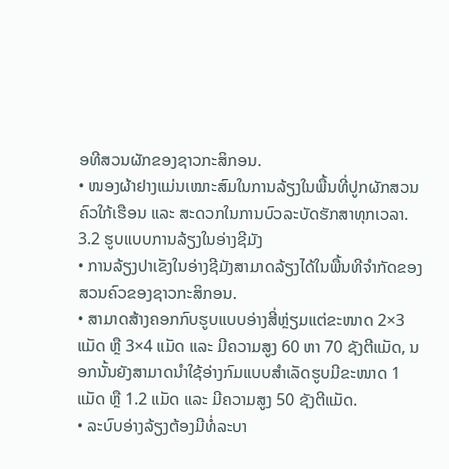ອທີສວນຜັກຂອງຊາວກະສິກອນ.
• ໜອງຜ້າຢາງແມ່ນເໝາະສົມໃນການລ້ຽງໃນພື້ນທີ່ປູກຜັກສວນຄົວໃກ້ເຮືອນ ແລະ ສະດວກໃນການບົວລະບັດຮັກສາທຸກເວລາ.
3.2 ຮູບແບບການລ້ຽງໃນອ່າງຊີມັງ
• ການລ້ຽງປາເຂັງໃນອ່າງຊີມັງສາມາດລ້ຽງໄດ້ໃນພື້ນທີຈໍາກັດຂອງສວນຄົວຂອງຊາວກະສິກອນ.
• ສາມາດສ້າງຄອກກົບຮູບແບບອ່າງສີ່ຫຼ່ຽມແຕ່ຂະໜາດ 2×3 ແມັດ ຫຼື 3×4 ແມັດ ແລະ ມີຄວາມສູງ 60 ຫາ 70 ຊັງຕີແມັດ, ນອກນັ້ນຍັງສາມາດນໍາໃຊ້ອ່າງກົມແບບສໍາເລັດຮູບມີຂະໜາດ 1 ແມັດ ຫຼື 1.2 ແມັດ ແລະ ມີຄວາມສູງ 50 ຊັງຕີແມັດ.
• ລະບົບອ່າງລ້ຽງຕ້ອງມີທໍ່ລະບາ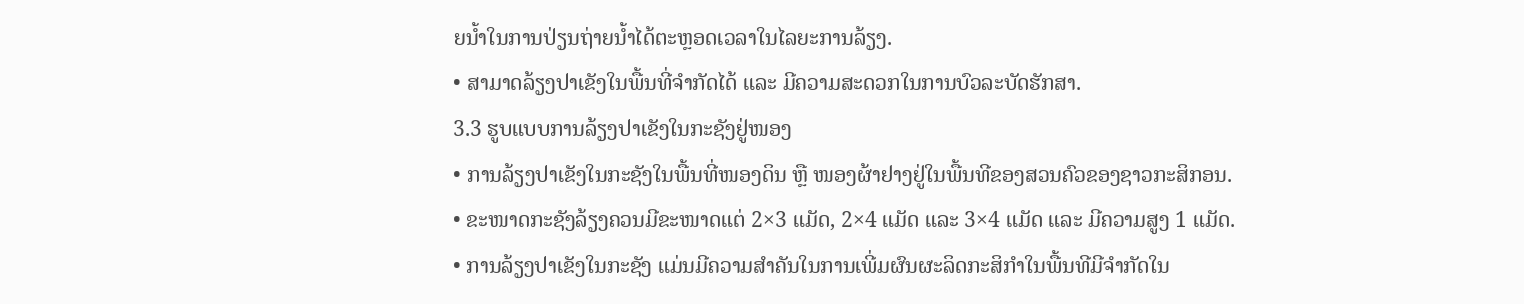ຍນໍ້າໃນການປ່ຽນຖ່າຍນໍ້າໄດ້ຕະຫຼອດເວລາໃນໄລຍະການລ້ຽງ.
• ສາມາດລ້ຽງປາເຂັງໃນພື້ນທີ່ຈໍາກັດໄດ້ ແລະ ມີຄວາມສະດວກໃນການບົວລະບັດຮັກສາ.
3.3 ຮູບແບບການລ້ຽງປາເຂັງໃນກະຊັງຢູ່ໜອງ
• ການລ້ຽງປາເຂັງໃນກະຊັງໃນພື້ນທີ່ໜອງດິນ ຫຼື ໜອງຜ້າຢາງຢູ່ໃນພື້ນທີຂອງສວນຄົວຂອງຊາວກະສິກອນ.
• ຂະໜາດກະຊັງລ້ຽງຄວນມີຂະໜາດແຕ່ 2×3 ແມັດ, 2×4 ແມັດ ແລະ 3×4 ແມັດ ແລະ ມີຄວາມສູງ 1 ແມັດ.
• ການລ້ຽງປາເຂັງໃນກະຊັງ ແມ່ນມີຄວາມສໍາຄັນໃນການເພີ່ມຜົນຜະລິດກະສິກໍາໃນພື້ນທີມີຈໍາກັດໃນ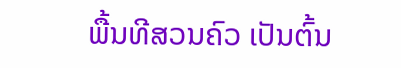ພື້ນທີສວນຄົວ ເປັນຕົ້ນ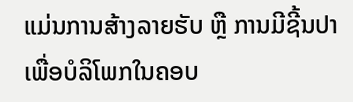ແມ່ນການສ້າງລາຍຮັບ ຫຼື ການມີຊີ້ນປາເພື່ອບໍລິໂພກໃນຄອບ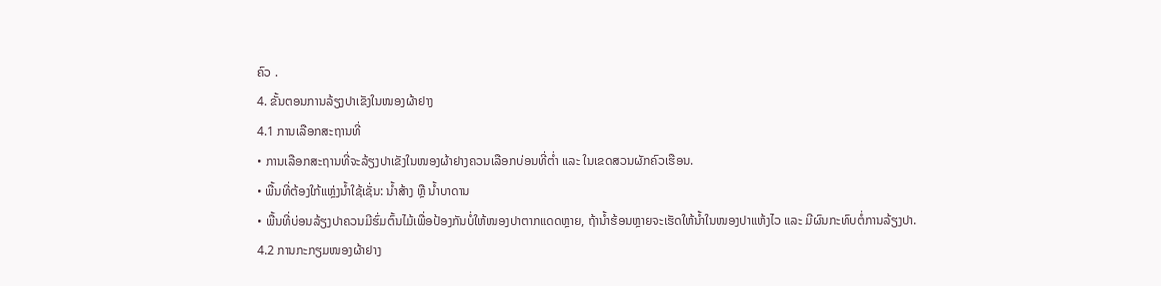ຄົວ .
4. ຂັ້ນຕອນການລ້ຽງປາເຂັງໃນໜອງຜ້າຢາງ
4.1 ການເລືອກສະຖານທີ່
• ການເລືອກສະຖານທີ່ຈະລ້ຽງປາເຂັງໃນໜອງຜ້າຢາງຄວນເລືອກບ່ອນທີ່ຕໍ່າ ແລະ ໃນເຂດສວນຜັກຄົວເຮືອນ.
• ພື້ນທີ່ຕ້ອງໃກ້ແຫຼ່ງນໍ້າໃຊ້ເຊັ່ນ: ນໍ້າສ້າງ ຫຼື ນໍ້າບາດານ
• ພື້ນທີ່ບ່ອນລ້ຽງປາຄວນມີຮົ່ມຕົ້ນໄມ້ເພື່ອປ້ອງກັນບໍ່ໃຫ້ໜອງປາຕາກແດດຫຼາຍ, ຖ້ານໍ້າຮ້ອນຫຼາຍຈະເຮັດໃຫ້ນໍ້າໃນໜອງປາແຫ້ງໄວ ແລະ ມີຜົນກະທົບຕໍ່ການລ້ຽງປາ.
4.2 ການກະກຽມໜອງຜ້າຢາງ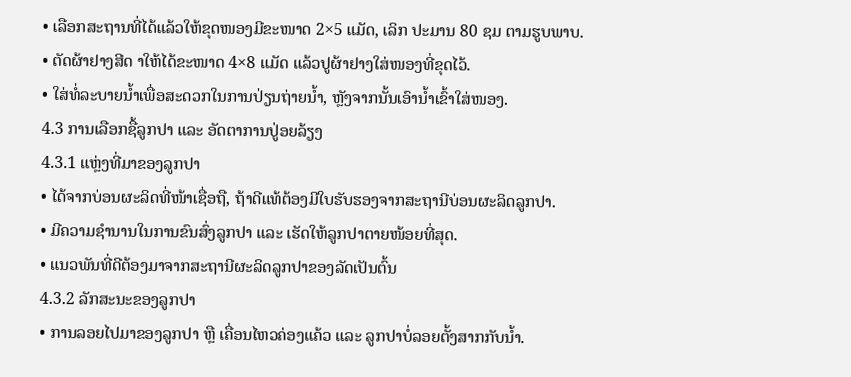• ເລືອກສະຖານທີ່ໄດ້ແລ້ວໃຫ້ຂຸດໜອງມີຂະໜາດ 2×5 ແມັດ, ເລິກ ປະມານ 80 ຊມ ຕາມຮູບພາບ.
• ຕັດຜ້າຢາງສີດ າໃຫ້ໄດ້ຂະໜາດ 4×8 ແມັດ ແລ້ວປູຜ້າຢາງໃສ່ໜອງທີ່ຂຸດໄວ້.
• ໃສ່ທໍ່ລະບາຍນໍ້າເພື່ອສະດວກໃນການປ່ຽນຖ່າຍນໍ້າ, ຫຼັງຈາກນັ້ນເອົານໍ້າເຂົ້າໃສ່ໜອງ.
4.3 ການເລືອກຊື້ລູກປາ ແລະ ອັດຕາການປູ່ອຍລ້ຽງ
4.3.1 ແຫຼ່ງທີ່ມາຂອງລູກປາ
• ໄດ້ຈາກບ່ອນຜະລິດທີ່ໜ້າເຊື່ອຖື, ຖ້າດີແທ້ຕ້ອງມີໃບຮັບຮອງຈາກສະຖານີບ່ອນຜະລິດລູກປາ.
• ມີຄວາມຊໍານານໃນການຂົນສົ່ງລູກປາ ແລະ ເຮັດໃຫ້ລູກປາຕາຍໜ້ອຍທີ່ສຸດ.
• ແນວພັນທີ່ດີຕ້ອງມາຈາກສະຖານີຜະລິດລູກປາຂອງລັດເປັນຕົ້ນ
4.3.2 ລັກສະນະຂອງລູກປາ
• ການລອຍໄປມາຂອງລູກປາ ຫຼື ເຄື່ອນໄຫວຄ່ອງແຄ້ວ ແລະ ລູກປາບໍ່ລອຍຕັ້ງສາກກັບນໍ້າ.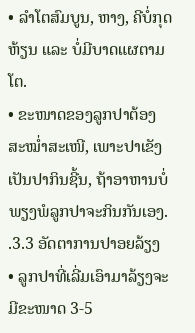• ລໍາໂຕສົມບູນ, ຫາງ, ຄີບໍ່ກຸດຫ້ຽນ ແລະ ບໍ່ມີບາດແຜຕາມໂຕ.
• ຂະໜາດຂອງລູກປາຕ້ອງສະໝໍ່າສະເໜີ, ເພາະປາເຂັງເປັນປາກິນຊີ້ນ, ຖ້າອາຫານບໍ່ພຽງພໍລູກປາຈະກິນກັນເອງ.
.3.3 ອັດຕາການປາອຍລ້ຽງ
• ລູກປາທີ່ເລີ່ມເອົາມາລ້ຽງຈະມີຂະໜາດ 3-5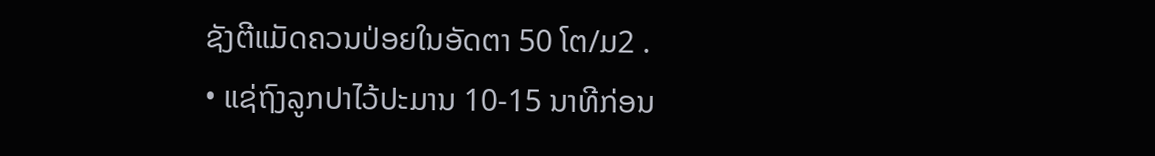ຊັງຕີແມັດຄວນປ່ອຍໃນອັດຕາ 50 ໂຕ/ມ2 .
• ແຊ່ຖົງລູກປາໄວ້ປະມານ 10-15 ນາທີກ່ອນ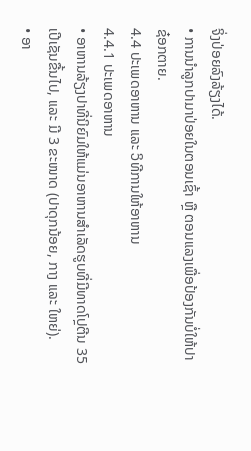ຈິ່ງປ່ອຍລົງລ້ຽງໄດ້.
• ການນໍາລູກປາມາປ່ອຍໃນຕອນເຊົ້າ ຫຼື ຕອນແລງເພື່ອປ້ອງກັນບໍ່ໃຫ້ປາຊ໋ອກຕາຍ.
4.4 ປະເພດອາຫານ ແລະ ວິທີການໃຫ້ອາຫານ
4.4.1 ປະເພດອາຫານ
• ອາຫານລ້ຽງປາທີ່ນິຍົມໃຫ້ແມ່ນອາຫານສໍາເລັດຮູບທີ່ມີທາດໂປຼຕີນ 35 ເປີເຊັນຂື້ນໄປ, ແລະ ມີ 3 ຂະໜາດ (ປາດຸກນ້ອຍ, ກາງ ແລະ ໃຫຍ່).
• ອາ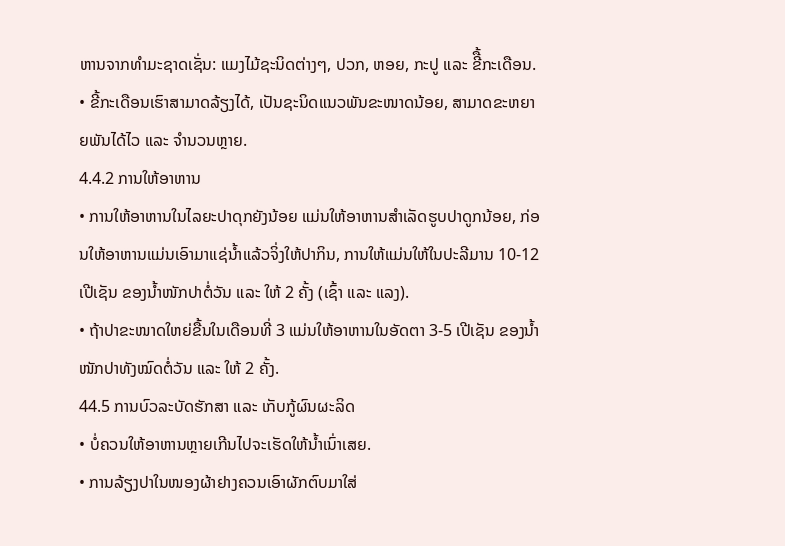ຫານຈາກທໍາມະຊາດເຊັ່ນ: ແມງໄມ້ຊະນິດຕ່າງໆ, ປວກ, ຫອຍ, ກະປູ ແລະ ຂີື້ກະເດືອນ.
• ຂີ້ກະເດືອນເຮົາສາມາດລ້ຽງໄດ້, ເປັນຊະນິດແນວພັນຂະໜາດນ້ອຍ, ສາມາດຂະຫຍາຍພັນໄດ້ໄວ ແລະ ຈໍານວນຫຼາຍ.
4.4.2 ການໃຫ້ອາຫານ
• ການໃຫ້ອາຫານໃນໄລຍະປາດຸກຍັງນ້ອຍ ແມ່ນໃຫ້ອາຫານສໍາເລັດຮູບປາດູກນ້ອຍ, ກ່ອນໃຫ້ອາຫານແມ່ນເອົາມາແຊ່ນໍ້າແລ້ວຈິ່ງໃຫ້ປາກິນ, ການໃຫ້ແມ່ນໃຫ້ໃນປະລີມານ 10-12 ເປີເຊັນ ຂອງນໍ້າໜັກປາຕໍ່ວັນ ແລະ ໃຫ້ 2 ຄັ້ງ (ເຊົ້າ ແລະ ແລງ).
• ຖ້າປາຂະໜາດໃຫຍ່ຂື້ນໃນເດືອນທີ່ 3 ແມ່ນໃຫ້ອາຫານໃນອັດຕາ 3-5 ເປີເຊັນ ຂອງນໍ້າໜັກປາທັງໝົດຕໍ່ວັນ ແລະ ໃຫ້ 2 ຄັ້ງ.
44.5 ການບົວລະບັດຮັກສາ ແລະ ເກັບກູ້ຜົນຜະລິດ
• ບໍ່ຄວນໃຫ້ອາຫານຫຼາຍເກີນໄປຈະເຮັດໃຫ້ນໍ້າເນົ່າເສຍ.
• ການລ້ຽງປາໃນໜອງຜ້າຢາງຄວນເອົາຜັກຕົບມາໃສ່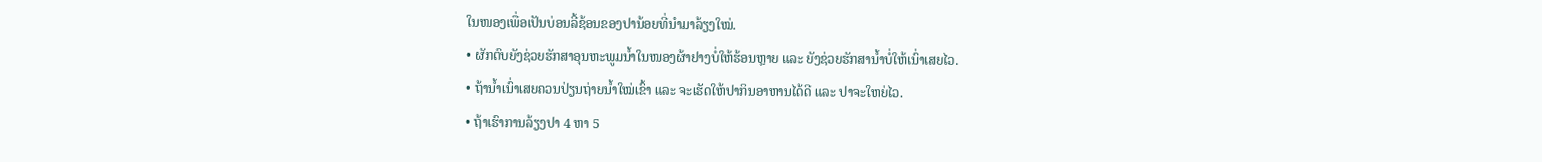ໃນໜອງເພື່ອເປັນບ່ອນລີ້ຊ້ອນຂອງປານ້ອຍທີ່ນໍາມາລ້ຽງໃໝ່.
• ຜັກຕົບຍັງຊ່ວຍຮັກສາອຸນຫະພູມນໍ້າໃນໜອງຜ້າຢາງບໍ່ໃຫ້ຮ້ອນຫຼາຍ ແລະ ຍັງຊ່ວຍຮັກສານໍ້າບໍ່ໃຫ້ເນົ່າເສຍໄວ.
• ຖ້ານໍ້າເນົ່າເສຍຄວນປ່ຽນຖ່າຍນໍ້າໃໝ່ເຂົ້າ ແລະ ຈະເຮັດໃຫ້ປາກິນອາຫານໄດ້ດີ ແລະ ປາຈະໃຫຍ່ໄວ.
• ຖ້າເຮົາການລ້ຽງປາ 4 ຫາ 5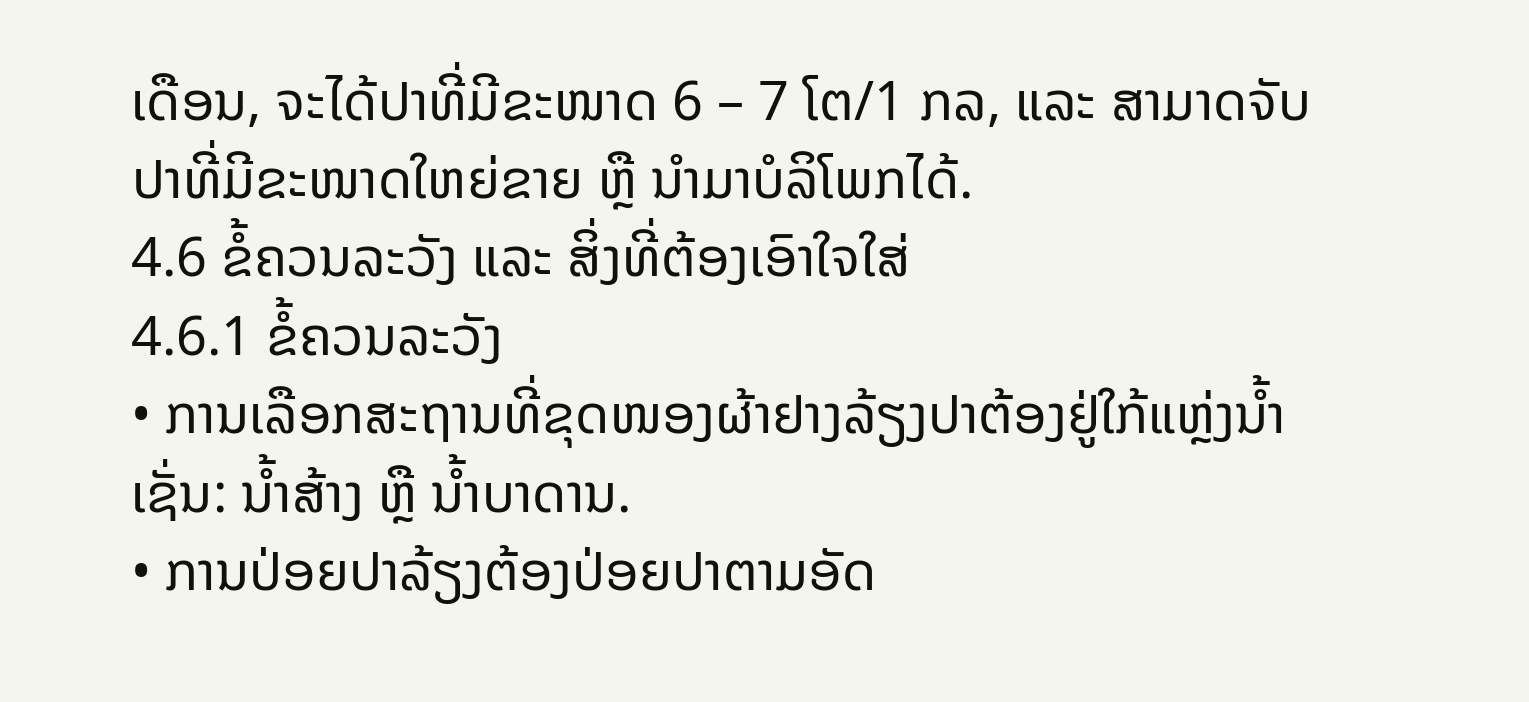ເດືອນ, ຈະໄດ້ປາທີ່ມີຂະໜາດ 6 – 7 ໂຕ/1 ກລ, ແລະ ສາມາດຈັບປາທີ່ມີຂະໜາດໃຫຍ່ຂາຍ ຫຼື ນໍາມາບໍລິໂພກໄດ້.
4.6 ຂໍ້ຄວນລະວັງ ແລະ ສິ່ງທີ່ຕ້ອງເອົາໃຈໃສ່
4.6.1 ຂໍ້ຄວນລະວັງ
• ການເລືອກສະຖານທີ່ຂຸດໜອງຜ້າຢາງລ້ຽງປາຕ້ອງຢູ່ໃກ້ແຫຼ່ງນໍ້າເຊັ່ນ: ນໍ້າສ້າງ ຫຼື ນໍ້າບາດານ.
• ການປ່ອຍປາລ້ຽງຕ້ອງປ່ອຍປາຕາມອັດ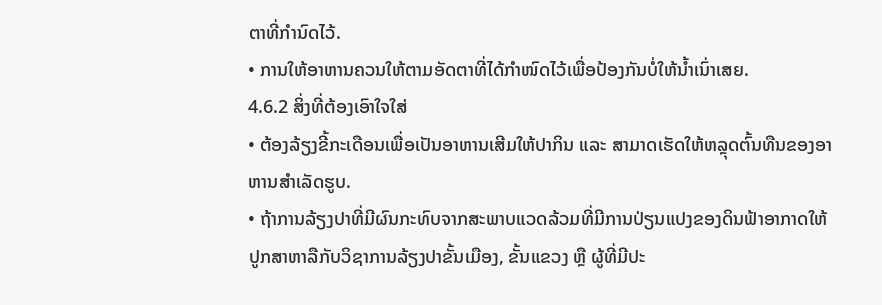ຕາທີ່ກໍານົດໄວ້.
• ການໃຫ້ອາຫານຄວນໃຫ້ຕາມອັດຕາທີ່ໄດ້ກໍາໜົດໄວ້ເພື່ອປ້ອງກັນບໍ່ໃຫ້ນໍ້າເນົ່າເສຍ.
4.6.2 ສິ່ງທີ່ຕ້ອງເອົາໃຈໃສ່
• ຕ້ອງລ້ຽງຂີ້ກະເດືອນເພື່ອເປັນອາຫານເສີມໃຫ້ປາກິນ ແລະ ສາມາດເຮັດໃຫ້ຫລຼຸດຕົ້ນທືນຂອງອາຫານສໍາເລັດຮູບ.
• ຖ້າການລ້ຽງປາທີ່ມີຜົນກະທົບຈາກສະພາບແວດລ້ວມທີ່ມີການປ່ຽນແປງຂອງດິນຟ້າອາກາດໃຫ້ປູກສາຫາລືກັບວິຊາການລ້ຽງປາຂັ້ນເມືອງ, ຂັ້ນແຂວງ ຫຼື ຜູ້ທີ່ມີປະ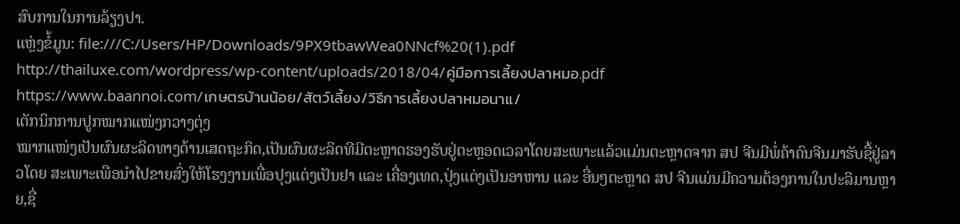ສົບການໃນການລ້ຽງປາ.
ແຫຼ່ງຂໍ້ມູນ: file:///C:/Users/HP/Downloads/9PX9tbawWea0NNcf%20(1).pdf
http://thailuxe.com/wordpress/wp-content/uploads/2018/04/คู่มือการเลี้ยงปลาหมอ.pdf
https://www.baannoi.com/เกษตรบ้านน้อย/สัตว์เลี้ยง/วิธีการเลี้ยงปลาหมอนาแ/
ເຕັກນິກການປູກໝາກແໜ່ງກວາງຕຸ່ງ
ໝາກແໜ່ງເປັນຜົນຜະລິດທາງດ້ານເສດຖະກິດ,ເປັນຜົນຜະລິດທີມີຕະຫຼາດຮອງຮັບຢູ່ຕະຫຼອດເວລາໂດຍສະເພາະແລ້ວແມ່ນຕະຫຼາດຈາກ ສປ ຈີນມີພໍ່ຄ້າຄົນຈີນມາຮັບຊື້ຢູ່ລາວໂດຍ ສະເພາະເພືອນໍາໄປຂາຍສົ່ງໃຫ້ໂຮງງານເພື່ອປຸງແຕ່ງເປັນຢາ ແລະ ເຄື່ອງເທດ,ປຸ່ງແຕ່ງເປັນອາຫານ ແລະ ອື່ນໆຕະຫຼາດ ສປ ຈີນແມ່ນມີຄວາມຕ້ອງການໃນປະລິມານຫຼາຍ,ຊື່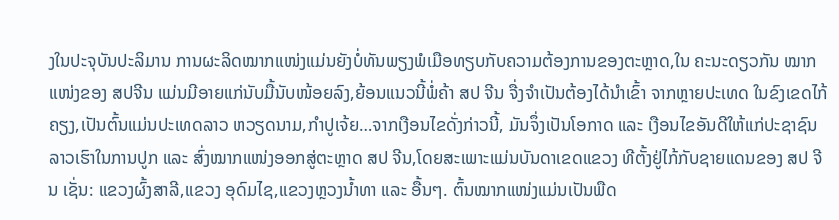ງໃນປະຈຸບັນປະລິມານ ການຜະລິດໝາກແໜ່ງແມ່ນຍັງບໍ່ທັນພຽງພໍເມືອທຽບກັບຄວາມຕ້ອງການຂອງຕະຫຼາດ,ໃນ ຄະນະດຽວກັນ ໝາກແໜ່ງຂອງ ສປຈີນ ແມ່ນມີອາຍແກ່ນັບມື້ນັບໜ້ອຍລົງ,ຍ້ອນແນວນີ້ພໍ່ຄ້າ ສປ ຈີນ ຈື່ງຈໍາເປັນຕ້ອງໄດ້ນໍາເຂົ້າ ຈາກຫຼາຍປະເທດ ໃນຂົງເຂດໄກ້ຄຽງ,ເປັນຕົ້ນແມ່ນປະເທດລາວ ຫວຽດນາມ,ກໍາປູເຈ້ຍ…ຈາກເງືອນໄຂດັ່ງກ່າວນີ້, ມັນຈຶ່ງເປັນໂອກາດ ແລະ ເງືອນໄຂອັນດີໃຫ້ແກ່ປະຊາຊົນລາວເຮົາໃນການປູກ ແລະ ສົ່ງໝາກແໜ່ງອອກສູ່ຕະຫຼາດ ສປ ຈີນ,ໂດຍສະເພາະແມ່ນບັນດາເຂດແຂວງ ທີຕັ້ງຢູ່ໄກ້ກັບຊາຍແດນຂອງ ສປ ຈີນ ເຊັ່ນ: ແຂວງຜົ້ງສາລີ,ແຂວງ ອຸດົມໄຊ,ແຂວງຫຼວງນໍ້າທາ ແລະ ອື້ນໆ. ຕົ້ນໝາກແໜ່ງແມ່ນເປັນພືດ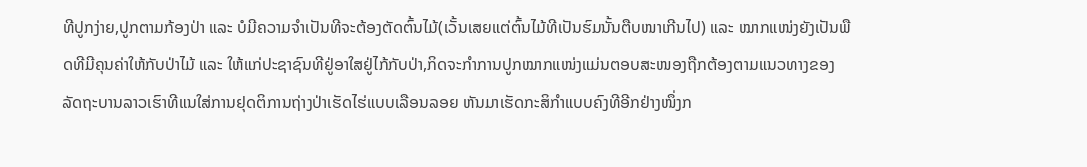ທີປູກງ່າຍ,ປູກຕາມກ້ອງປ່າ ແລະ ບໍມີຄວາມຈໍາເປັນທີຈະຕ້ອງຕັດຕົ້ນໄມ້(ເວັ້ນເສຍແຕ່ຕົ້ນໄມ້ທີເປັນຮົມນັ້ນຕືບໜາເກີນໄປ) ແລະ ໝາກແໜ່ງຍັງເປັນພືດທີມີຄຸນຄ່າໃຫ້ກັບປ່າໄມ້ ແລະ ໃຫ້ແກ່ປະຊາຊົນທີຢູ່ອາໃສຢູ່ໄກ້ກັບປ່າ,ກິດຈະກໍາການປູກໝາກແໜ່ງແມ່ນຕອບສະໜອງຖືກຕ້ອງຕາມແນວທາງຂອງລັດຖະບານລາວເຮົາທີແນໃສ່ການຢຸດຕິການຖ່າງປ່າເຮັດໄຮ່ແບບເລືອນລອຍ ຫັນມາເຮັດກະສິກໍາແບບຄົງທີອີກຢ່າງໜຶ່ງກ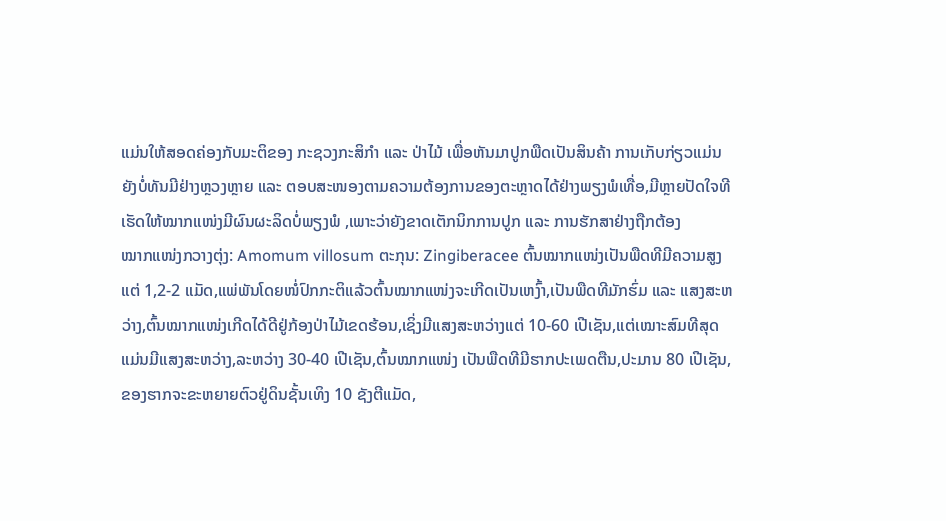ແມ່ນໃຫ້ສອດຄ່ອງກັບມະຕິຂອງ ກະຊວງກະສິກໍາ ແລະ ປ່າໄມ້ ເພື່ອຫັນມາປູກພືດເປັນສິນຄ້າ ການເກັບກ່ຽວແມ່ນຍັງບໍ່ທັນມີຢ່າງຫຼວງຫຼາຍ ແລະ ຕອບສະໜອງຕາມຄວາມຕ້ອງການຂອງຕະຫຼາດໄດ້ຢ່າງພຽງພໍເທື່ອ,ມີຫຼາຍປັດໃຈທີເຮັດໃຫ້ໝາກແໜ່ງມີຜົນຜະລິດບໍ່ພຽງພໍ ,ເພາະວ່າຍັງຂາດເຕັກນິກການປູກ ແລະ ການຮັກສາຢ່າງຖືກຕ້ອງ
ໝາກແໜ່ງກວາງຕຸ່ງ: Amomum villosum ຕະກຸນ: Zingiberacee ຕົ້ນໝາກແໜ່ງເປັນພືດທີມີຄວາມສູງແຕ່ 1,2-2 ແມັດ,ແພ່ພັນໂດຍໜໍ່ປົກກະຕິແລ້ວຕົ້ນໝາກແໜ່ງຈະເກີດເປັນເຫງົ້າ,ເປັນພືດທີມັກຮົ່ມ ແລະ ແສງສະຫວ່າງ,ຕົ້ນໝາກແໜ່ງເກີດໄດ້ດີຢູ່ກ້ອງປ່າໄມ້ເຂດຮ້ອນ,ເຊິ່ງມີແສງສະຫວ່າງແຕ່ 10-60 ເປີເຊັນ,ແຕ່ເໝາະສົມທີສຸດແມ່ນມີແສງສະຫວ່າງ,ລະຫວ່າງ 30-40 ເປີເຊັນ,ຕົ້ນໝາກແໜ່ງ ເປັນພືດທີມີຮາກປະເພດຕືນ,ປະມານ 80 ເປີເຊັນ,ຂອງຮາກຈະຂະຫຍາຍຕົວຢູ່ດິນຊັ້ນເທິງ 10 ຊັງຕີແມັດ,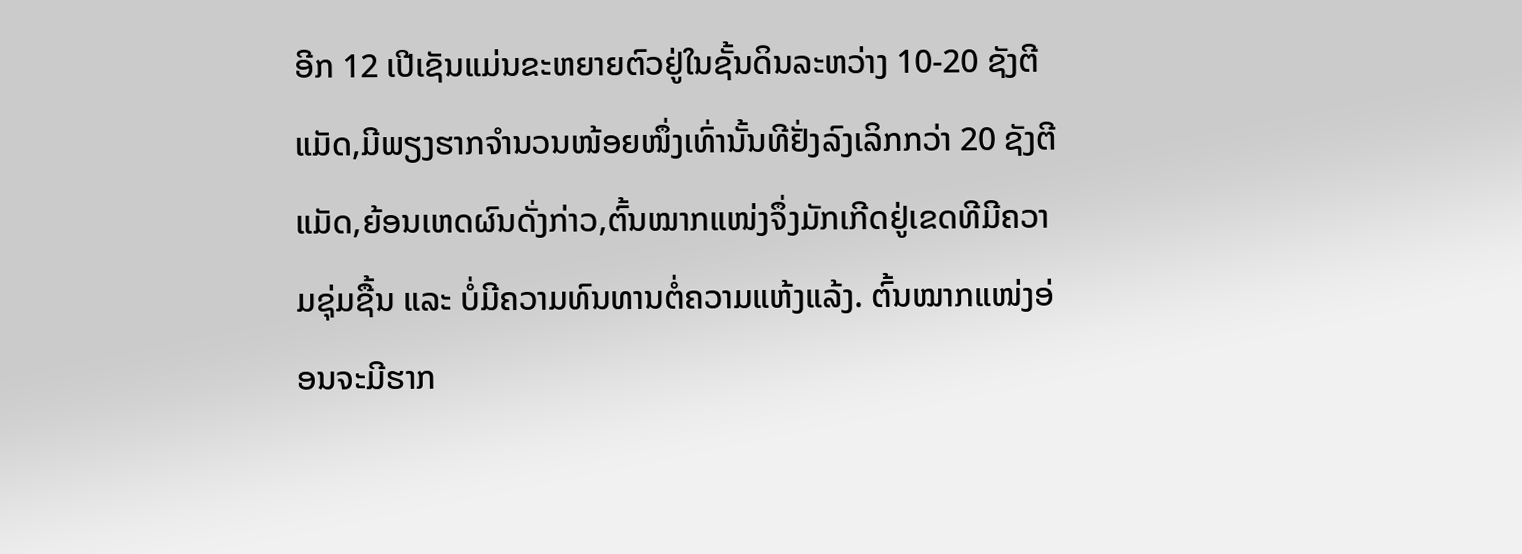ອີກ 12 ເປີເຊັນແມ່ນຂະຫຍາຍຕົວຢູ່ໃນຊັ້ນດິນລະຫວ່າງ 10-20 ຊັງຕີແມັດ,ມີພຽງຮາກຈໍານວນໜ້ອຍໜຶ່ງເທົ່ານັ້ນທີຢັ່ງລົງເລິກກວ່າ 20 ຊັງຕີແມັດ,ຍ້ອນເຫດຜົນດັ່ງກ່າວ,ຕົ້ນໝາກແໜ່ງຈຶ່ງມັກເກີດຢູ່ເຂດທີມີຄວາມຊຸ່ມຊື້ນ ແລະ ບໍ່ມີຄວາມທົນທານຕໍ່ຄວາມແຫ້ງແລ້ງ. ຕົ້ນໝາກແໜ່ງອ່ອນຈະມີຮາກ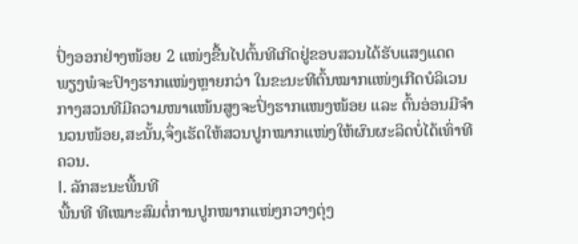ປົ່ງອອກຢ່າງໜ້ອຍ 2 ແໜ່ງຂື້ນໄປຕົ້ນທີເກີດຢູ່ຂອບສວນໄດ້ຮັບແສງແດດພຽງພໍຈະປົາງຮາກແໜ່ງຫຼາຍກວ່າ ໃນຂະນະທີຕົ້ນໝາກແໜ່ງເກີດບໍລິເວນກາງສວນທີມີຄວາມໜາແໜ້ນສູງຈະປົ່ງຮາກແໜງໜ້ອຍ ແລະ ຕົ້ນອ່ອນມີຈໍານວນໜ້ອຍ,ສະນັ້ນ,ຈຶ່ງເຮັດໃຫ້ສວນປູກໝາກແໜ່ງໃຫ້ຜົນຜະລິດບໍ່ໄດ້ເທົ່າທີຄວນ.
I. ລັກສະນະພື້ນທີ
ພື້ນທີ ທີເໝາະສົມຕໍ່ການປູກໝາກແໜ່ງກວາງຕຸ່ງ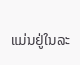ແມ່ນຢູ່ໃນລະ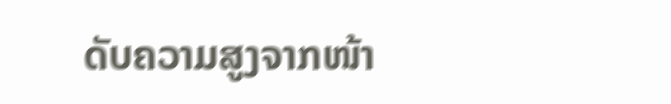ດັບຄວາມສູງຈາກໜ້າ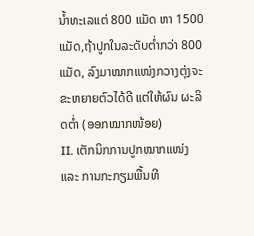ນໍ້າທະເລແຕ່ 800 ແມັດ ຫາ 1500 ແມັດ,ຖ້າປູກໃນລະດັບຕໍ່າກວ່າ 800 ແມັດ, ລົງມາໝາກແໜ່ງກວາງຕຸ່ງຈະຂະຫຍາຍຕົວໄດ້ດີ ແຕ່ໃຫ້ຜົນ ຜະລິດຕໍ່າ (ອອກໝາກໜ້ອຍ)
II. ເຕັກນິກການປູກໝາກແໜ່ງ ແລະ ການກະກຽມພື້ນທີ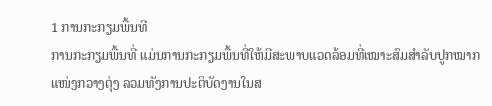1 ການກະກຽມພື້ນທີ
ການກະກຽມພື້ນທີ່ ແມ່ນການກະກຽມພື້ນທີ່ໃຫ້ມີສະພາບແວດລ້ອມທີ່ເໝາະສົມສໍາລັບປູກໝາກແໜ່ງກວາງຕຸ່ງ ລວມທັງການປະຕິບັດງານໃນສ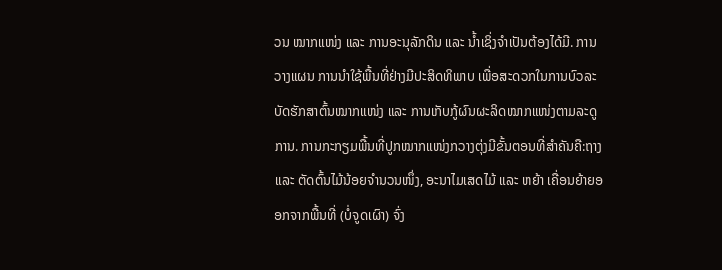ວນ ໝາກແໜ່ງ ແລະ ການອະນຸລັກດິນ ແລະ ນໍ້າເຊິ່ງຈໍາເປັນຕ້ອງໄດ້ມີ. ການວາງແຜນ ການນໍາໃຊ້ພື້ນທີ່ຢ່າງມີປະສິດທິພາບ ເພື່ອສະດວກໃນການບົວລະບັດຮັກສາຕົ້ນໝາກແໜ່ງ ແລະ ການເກັບກູ້ຜົນຜະລິດໝາກແໜ່ງຕາມລະດູການ. ການກະກຽມພື້ນທີ່ປູກໝາກແໜ່ງກວາງຕຸ່ງມີຂັ້ນຕອນທີ່ສໍາຄັນຄື:ຖາງ ແລະ ຕັດຕົ້ນໄມ້ນ້ອຍຈໍານວນໜຶ່ງ, ອະນາໄມເສດໄມ້ ແລະ ຫຍ້າ ເຄື່ອນຍ້າຍອອກຈາກພື້ນທີ່ (ບໍ່ຈູດເຜົາ) ຈົ່ງ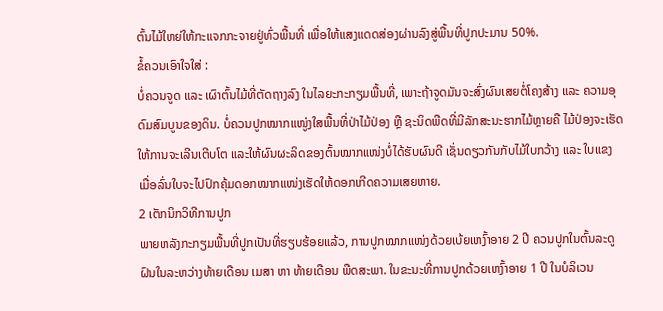ຕົ້ນໄມ້ໃຫຍ່ໃຫ້ກະແຈກກະຈາຍຢູ່ທົ່ວພື້ນທີ່ ເພື່ອໃຫ້ແສງແດດສ່ອງຜ່ານລົງສູ່ພື້ນທີ່ປູກປະມານ 50%.
ຂໍ້ຄວນເອົາໃຈໃສ່ :
ບໍ່ຄວນຈູດ ແລະ ເຜົາຕົ້ນໄມ້ທີ່ຕັດຖາງລົງ ໃນໄລຍະກະກຽມພື້ນທີ່, ເພາະຖ້າຈູດມັນຈະສົ່ງຜົນເສຍຕໍ່ໂຄງສ້າງ ແລະ ຄວາມອຸດົມສົມບູນຂອງດິນ. ບໍ່ຄວນປູກໝາກແໜູ່ງໃສພື້ນທີ່ປ່າໄມ້ປ່ອງ ຫຼື ຊະນິດພືດທີ່ມີລັກສະນະຮາກໄມ້ຫຼາຍຄື ໄມ້ປ່ອງຈະເຮັດໃຫ້ການຈະເລີນເຕີບໂຕ ແລະໃຫ້ຜົນຜະລິດຂອງຕົ້ນໝາກແໜ່ງບໍ່ໄດ້ຮັບຜົນດີ ເຊັ່ນດຽວກັນກັບໄມ້ໃບກວ້າງ ແລະ ໃບແຂງ ເມື່ອລົ່ນໃບຈະໄປປົກຄຸ້ມດອກໝາກແໜ່ງເຮັດໃຫ້ດອກເກີດຄວາມເສຍຫາຍ.
2 ເຕັກນິກວິທີການປູກ
ພາຍຫລັງກະກຽມພື້ນທີ່ປູກເປັນທີ່ຮຽບຮ້ອຍແລ້ວ, ການປູກໝາກແໜ່ງດ້ວຍເບ້ຍເຫງົ້າອາຍ 2 ປີ ຄວນປູກໃນຕົ້ນລະດູຝົນໃນລະຫວ່າງທ້າຍເດືອນ ເມສາ ຫາ ທ້າຍເດືອນ ພືດສະພາ. ໃນຂະນະທີ່ການປູກດ້ວຍເຫງົ້າອາຍ 1 ປີ ໃນບໍລິເວນ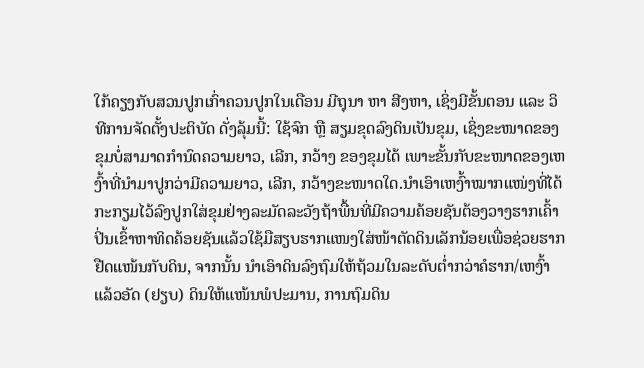ໃກ້ຄຽງກັບສວນປູກເກົ່າຄວນປູກໃນເດືອນ ມີຖຸນາ ຫາ ສີງຫາ, ເຊິ່ງມີຂັ້ນຕອນ ແລະ ວິທີການຈັດຕັ້ງປະຕິບັດ ດັ່ງລຸ້ມນີ້: ໃຊ້ຈົກ ຫຼື ສຽມຂຸດລົງດິນເປັນຂຸມ, ເຊິ່ງຂະໜາດຂອງຂຸມບໍ່ສາມາດກໍານົດຄວາມຍາວ, ເລີກ, ກວ້າງ ຂອງຂຸມໄດ້ ເພາະຂັ້ນກັບຂະໜາດຂອງເຫງົ້າທີ່ນໍາມາປູກວ່າມີຄວາມຍາວ, ເລີກ, ກວ້າງຂະໜາດໃດ.ນໍາເອົາເຫງົ້າໝາກແໜ່ງທີ່ໄດ້ກະກຽມໄວ້ລົງປູກໃສ່ຂຸມຢ່າງລະມັດລະວັງຖ້າພື້ນທີ່ມີຄວາມຄ້ອຍຊັນຕ້ອງວາງຮາກເຄົ້າປິ່ນເຂົ້າຫາທິດຄ້ອຍຊັນແລ້ວໃຊ້ມືສຽບຮາກແໜງໃສ່ໜ້າຕັດດິນເລັກນ້ອຍເພື່ອຊ່ວຍຮາກຢືດແໜ້ນກັບດິນ, ຈາກນັ້ນ ນໍາເອົາດິນລົງຖົມໃຫ້ຖ້ວມໃນລະດັບຕໍ່າກວ່າຄໍຮາກ/ເຫງົ້າແລ້ວອັດ (ຢຽບ) ດິນໃຫ້ແໜ້ນພໍປະມານ, ການຖົມດິນ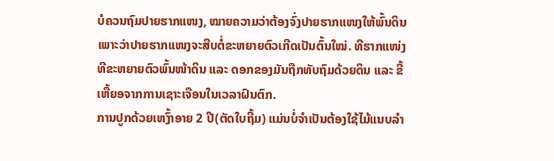ບໍຄວນຖົມປາຍຮາກແໜງ, ໝາຍຄວາມວ່າຕ້ອງຈົ່ງປາຍຮາກແໜງໃຫ້ພົ້ນດິນເພາະວ່າປາຍຮາກແໜງຈະສືບຕໍ່ຂະຫຍາຍຕົວເກີດເປັນຕົ້ນໃໝ່. ທີຮາກແໜ່ງທີຂະຫຍາຍຕົວພົ້ນໜ້າດິນ ແລະ ດອກຂອງມັນຖືກທັບຖົມດ້ວຍດິນ ແລະ ຂີ້ເຫື້ຍອຈາກການເຊາະເຈືອນໃນເວລາຝົນຕົກ.
ການປູກດ້ວຍເຫງົ້າອາຍ 2 ປີ(ຕັດໃບຖີ້ມ) ແມ່ນບໍ່ຈໍາເປັນຕ້ອງໃຊ້ໄມ້ແນບລໍາ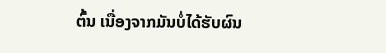ຕົ້ນ ເນື່ອງຈາກມັນບໍ່ໄດ້ຮັບຜົນ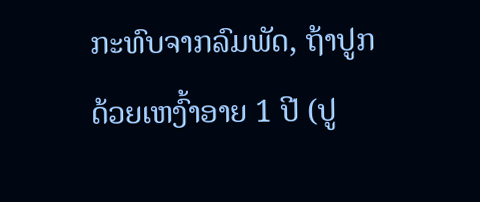ກະທົບຈາກລົມພັດ, ຖ້າປູກດ້ວຍເຫງົ້າອາຍ 1 ປີ (ປູ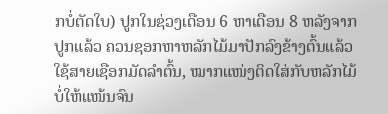ກບໍ່ຕັດໃບ) ປູກໃນຊ່ວງເດືອນ 6 ຫາເດືອນ 8 ຫລັງຈາກປູກແລ້ວ ຄວນຊອກຫາຫລັກໄມ້ມາປັກລົງຂ້າງຕົ້ນແລ້ວໃຊ້ສາຍເຊືອກມັດລໍາຕົ້ນ, ໝາກແໜ່ງຕິດໃສ່ກັບຫລັກໄມ້ບໍ່ໃຫ້ແໜ້ນຈົນ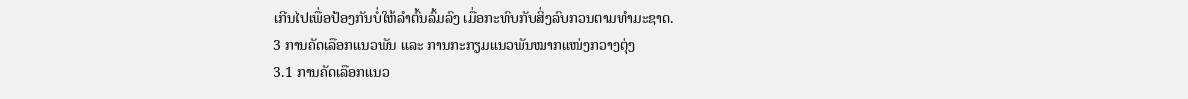ເກີນໄປເພື່ອປ້ອງກັນບໍ່ໃຫ້ລໍາຕົ້ນລົ້ມລົງ ເມື່ອກະທົບກັບສິ່ງລົບກວນຕາມທໍາມະຊາດ.
3 ການຄັດເລືອກແນວພັນ ແລະ ການກະກຽມແນວພັນໝາກແໜ່ງກວາງຕຸ່ງ
3.1 ການຄັດເລືອກແນວ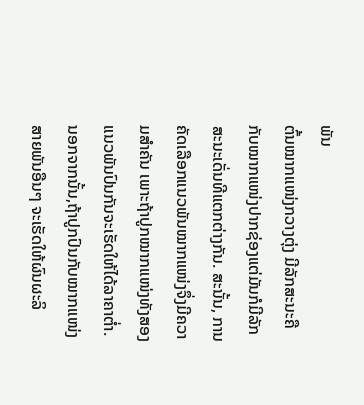ພັນ
ຕົ້ນໝາກແໜ່ງກວາງຕຸ່ງ ມີລັກສະນະຄືກັບໝາກແໜ່ງປາກຊ່ອງແຕ່ມັນກໍມີລັກສະນະເດັ່ນທີແຕກຕ່າງກັນ. ສະນັ້ນ, ການຄັດເລືອກແນວພັນໝາກແໜ່ງຈຶ່ງມີຄວາມສໍາຄັນ ເພາະຖ້າປູກໝາກແໜ່ງທັງສອງແນວພັນປົນກັນຈະເຮັດໃຫ້ໄດ້ລາຄາຕໍ່າ.ນອກຈາກນັ້ນ,ຖ້າປູກປົນກັບໝາກແໜ່ງສາຍພັນອືນໆ ຈະເຮັດໃຫ້ຜົນຜະລິ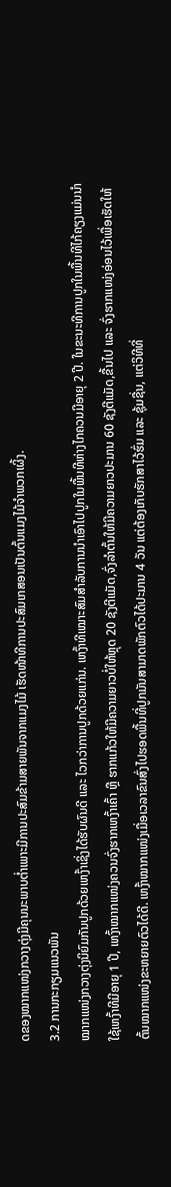ດຂອງໝາກແໜ່ງກວາງຕຸ່ງມີຄຸນນະພາບຕໍ່າເພາະມີການປະສົມຂ້າມສາຍພັນຈາກແມງໄມ້ ເຮັດໜ້າທີການປະສົມເກສອນເປັນຕົ້ນແມງໄມ້ຈໍາພວກເຜິ້ງ.
3.2 ການກະກຽມແນວພັນ
ໝາກແໜ່ງກວາງຕຸ່ງນິຍົມກັນປູກດ້ວຍເຫງົ້າເຊິ່ງໄດ້ຮັບຜົນດີ ແລະ ໄວກວ່າການປູກດ້ວຍແກ່ນ. ເຫງົ້າທີເໝາະສົມສໍາລັບການນໍາເອົາໄປປູກໃນພື້ນທີຫ່າງໄກຄວນມີອາຍຸ 2 ປີ. ໃນຂະນະທີການປູກໃນພື້ນທີໄກ້ຄຽງແມ່ນນໍາໃຊ້ເຫງົ້າທີມີອາຍຸ 1 ປີ, ເຫງົ້າໝາກແໜ່ງຄວນຈົ່ງຮາກເຫງົ້າເຄົ້າ ຫຼື ຮາກແກ້ວໃຫ້ມີຄວາມຍາວບໍ່ໃຫ້ຫຼຸດ 20 ຊັງຕີແມັດ,ຈົ່ງລໍາຕົ້ນໃຫ້ມີຄວາມຍາວປະມານ 60 ຊັງຕີແມັດ,ຂື້ນໄປ ແລະ ຈົ່ງຮາກແໜ່ງອ່ອນໄວ້ເພື່ອເຮັດໃຫ້ຕົ້ນໝາກແໜ່ງຂະຫຍາຍຕົວໄດ້ດີ. ເຫງົ້າໝາກແໜ່ງເມື່ອເວລາຂົນສົ່ງໄປຮອດພື້ນທີ່ປູກມັນສາມາດພັກຕົວໄດ້ປະມານ 4 ວັນ ແຕ່ຕ້ອງເກັບຮັກສາໄວ້ຮົ່ມ ແລະ ຊຸ້ມຊື່ນ, ແຕ່ວິທີທີ່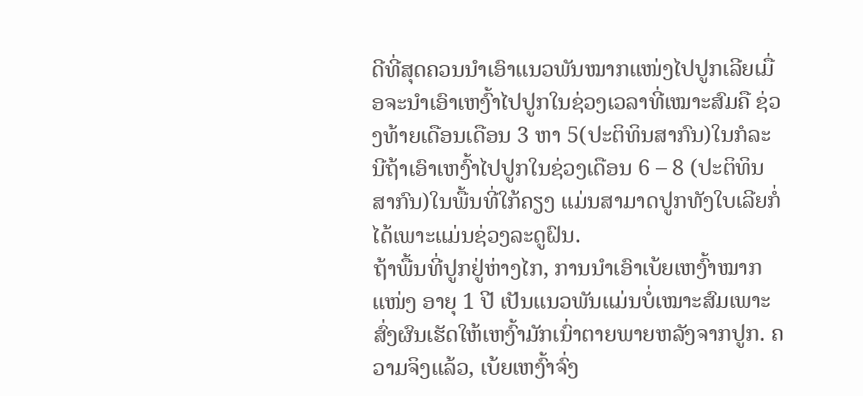ດີທີ່ສຸດຄວນນໍາເອົາແນວພັນໝາກແໜ່ງໄປປູກເລີຍເມື່ອຈະນໍາເອົາເຫງົ້າໄປປູກໃນຊ່ວງເວລາທີ່ເໝາະສົມຄື ຊ່ວງທ້າຍເດືອນເດືອນ 3 ຫາ 5(ປະຕິທິນສາກົນ)ໃນກໍລະນີຖ້າເອົາເຫງົ້າໄປປູກໃນຊ່ວງເດືອນ 6 – 8 (ປະຕິທິນສາກົນ)ໃນພື້ນທີ່ໃກ້ຄຽງ ແມ່ນສາມາດປູກທັງໃບເລີຍກໍ່ໄດ້ເພາະແມ່ນຊ່ວງລະດູຝົນ.
ຖ້າພື້ນທີ່ປູກຢູ່ຫ່າງໄກ, ການນໍາເອົາເບ້ຍເຫງົ້າໝາກແໜ່ງ ອາຍຸ 1 ປີ ເປັນແນວພັນແມ່ນບໍ່ເໝາະສົມເພາະສົ່ງຜົນເຮັດໃຫ້ເຫງົ້າມັກເນົ່າຕາຍພາຍຫລັງຈາກປູກ. ຄວາມຈິງແລ້ວ, ເບ້ຍເຫງົ້າຈົ່ງ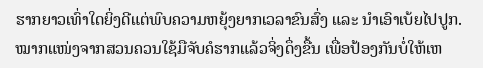ຮາກຍາວເທົ່າໃດຍິ່ງດີແຕ່ພົບຄວາມຫຍຸ້ງຍາກເວລາຂົນສົ່ງ ແລະ ນໍາເອົາເບ້ຍໄປປູກ.
ໝາກແໜ່ງຈາກສວນຄວນໃຊ້ມືຈັບຄໍຮາກແລ້ວຈິ່ງດຶ່ງຂື້ນ ເພື່ອປ້ອງກັນບໍ່ໃຫ້ເຫ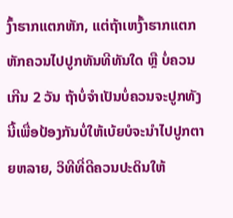ງົ້າຮາກແຕກຫັກ, ແຕ່ຖ້າເຫງົ້າຮາກແຕກຫັກຄວນໄປປູກທັນທີທັນໃດ ຫຼື ບໍ່ຄວນເກີນ 2 ວັນ ຖ້າບໍ່ຈໍາເປັນບໍ່ຄວນຈະປູກທັງນີ້ເພື່ອປ້ອງກັນບໍ່ໃຫ້ເບ້ຍບໍຈະນໍາໄປປູກຕາຍຫລາຍ, ວິທີທີ່ດີຄວນປະດິນໃຫ້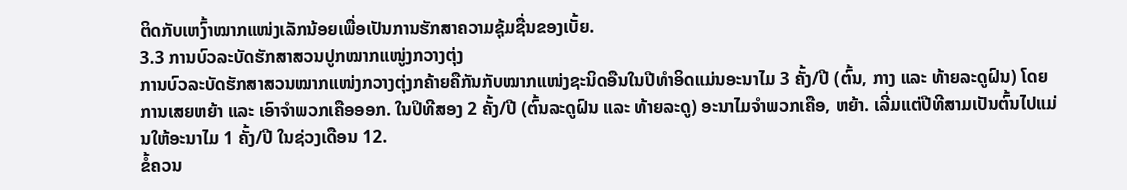ຕິດກັບເຫງົ້າໝາກແໜ່ງເລັກນ້ອຍເພື່ອເປັນການຮັກສາຄວາມຊຸ້ມຊື່ນຂອງເບັ້ຍ.
3.3 ການບົວລະບັດຮັກສາສວນປູກໝາກແໜູ່ງກວາງຕຸ່ງ
ການບົວລະບັດຮັກສາສວນໝາກແໜ່ງກວາງຕຸ່ງກຄ້າຍຄືກັນກັບໝາກແໜ່ງຊະນິດອືນໃນປີທໍາອິດແມ່ນອະນາໄມ 3 ຄັ້ງ/ປີ (ຕົ້ນ, ກາງ ແລະ ທ້າຍລະດູຝົນ) ໂດຍການເສຍຫຍ້າ ແລະ ເອົາຈໍາພວກເຄືອອອກ. ໃນປິທີສອງ 2 ຄັ້ງ/ປີ (ຕົ້ນລະດູຝົນ ແລະ ທ້າຍລະດູ) ອະນາໄມຈໍາພວກເຄືອ, ຫຍ້າ. ເລີ່ມແຕ່ປີທີສາມເປັນຕົ້ນໄປແມ່ນໃຫ້ອະນາໄມ 1 ຄັ້ງ/ປີ ໃນຊ່ວງເດືອນ 12.
ຂໍ້ຄວນ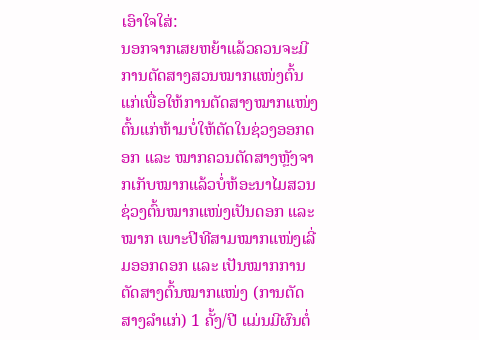ເອົາໃຈໃສ່:
ນອກຈາກເສຍຫຍ້າແລ້ວຄວນຈະມີການຕັດສາງສວນໝາກແໜ່ງຕົ້ນແກ່ເພື່ອໃຫ້ການຕັດສາງໝາກແໜ່ງຕົ້ນແກ່ຫ້າມບໍ່ໃຫ້ຕັດໃນຊ່ວງອອກດອກ ແລະ ໝາກຄວນຕັດສາງຫຼັງຈາກເກັບໝາກແລ້ວບໍ່ຫ້ອະນາໄມສວນຊ່ວງຕົ້ນໝາກແໜ່ງເປັນດອກ ແລະ ໝາກ ເພາະປີທີສາມໝາກແໜ່ງເລີ່ມອອກດອກ ແລະ ເປັນໝາກການຕັດສາງຕົ້ນໝາກແໜ່ງ (ການຕັດສາງລໍາແກ່) 1 ຄັ້ງ/ປີ ແມ່ນມີຜົນຕໍ່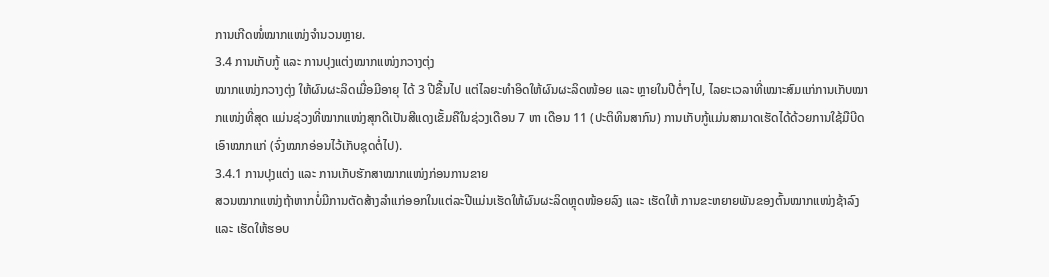ການເກີດໜໍ່ໝາກແໜ່ງຈໍານວນຫຼາຍ.
3.4 ການເກັບກູ້ ແລະ ການປຸງແຕ່ງໝາກແໜ່ງກວາງຕຸ່ງ
ໝາກແໜ່ງກວາງຕຸ່ງ ໃຫ້ຜົນຜະລິດເມື່ອມີອາຍຸ ໄດ້ 3 ປີຂື້ນໄປ ແຕ່ໄລຍະທໍາອິດໃຫ້ຜົນຜະລິດໜ້ອຍ ແລະ ຫຼາຍໃນປີຕໍ່ໆໄປ, ໄລຍະເວລາທີ່ເໝາະສົມແກ່ການເກັບໝາກແໜ່ງທີ່ສຸດ ແມ່ນຊ່ວງທີ່ໝາກແໜ່ງສຸກດີເປັນສີແດງເຂັ້ມຄືໃນຊ່ວງເດືອນ 7 ຫາ ເດືອນ 11 (ປະຕິທິນສາກົນ) ການເກັບກູ້ແມ່ນສາມາດເຮັດໄດ້ດ້ວຍການໃຊ້ມືບີດເອົາໝາກແກ່ (ຈົ່ງໝາກອ່ອນໄວ້ເກັບຊຸດຕໍ່ໄປ).
3.4.1 ການປຸງແຕ່ງ ແລະ ການເກັບຮັກສາໝາກແໜ່ງກ່ອນການຂາຍ
ສວນໝາກແໜ່ງຖ້າຫາກບໍ່ມີການຕັດສ້າງລໍາແກ່ອອກໃນແຕ່ລະປີແມ່ນເຮັດໃຫ້ຜົນຜະລິດຫຼຸດໜ້ອຍລົງ ແລະ ເຮັດໃຫ້ ການຂະຫຍາຍພັນຂອງຕົ້ນໝາກແໜ່ງຊ້າລົງ ແລະ ເຮັດໃຫ້ຮອບ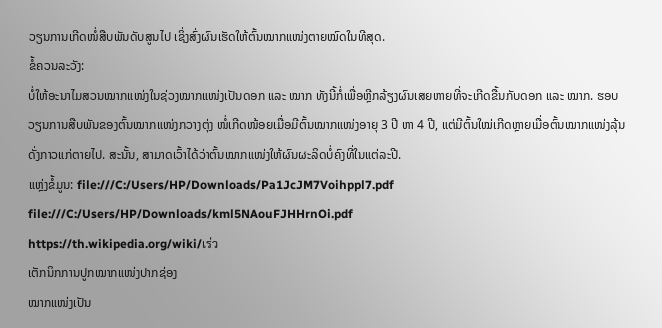ວຽນການເກີດໜໍ່ສືບພັນດັບສູນໄປ ເຊິ່ງສົ່ງຜົນເຮັດໃຫ້ຕົ້ນໝາກແໜ່ງຕາຍໝົດໃນທີສຸດ.
ຂໍ້ຄວນລະວັງ:
ບໍ່ໃຫ້ອະນາໄມສວນໝາກແໜ່ງໃນຊ່ວງໝາກແໜ່ງເປັນດອກ ແລະ ໝາກ ທັງນີ້ກໍ່ເພື່ອຫຼີກລ້ຽງຜົນເສຍຫາຍທີ່ຈະເກີດຂື້ນກັບດອກ ແລະ ໝາກ. ຮອບວຽນການສືບພັນຂອງຕົ້ນໝາກແໜ່ງກວາງຕຸ່ງ ໜໍ່ເກີດໜ້ອຍເມື່ອມີຕົ້ນໝາກແໜ່ງອາຍຸ 3 ປີ ຫາ 4 ປີ, ແຕ່ມີຕົ້ນໃໝ່ເກີດຫຼາຍເມື່ອຕົ້ນໝາກແໜ່ງລຸ້ນດັ່ງກາວແກ່ຕາຍໄປ. ສະນັ້ນ, ສາມາດເວົ້າໄດ້ວ່າຕົ້ນໝາກແໜ່ງໃຫ້ຜົນຜະລິດບໍ່ຄົງທີ່ໃນແຕ່ລະປີ.
ແຫຼ່ງຂໍ້ມູນ: file:///C:/Users/HP/Downloads/Pa1JcJM7Voihppl7.pdf
file:///C:/Users/HP/Downloads/kml5NAouFJHHrnOi.pdf
https://th.wikipedia.org/wiki/เร่ว
ເຕັກນິກການປູກໝາກແໜ່ງປາກຊ່ອງ
ໝາກແໜ່ງເປັນ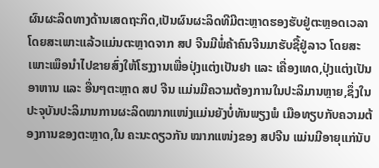ຜົນຜະລິດທາງດ້ານເສດຖະກິດ,ເປັນຜົນຜະລິດທີມີຕະຫຼາດຮອງຮັບຢູ່ຕະຫຼອດເວລາໂດຍສະເພາະແລ້ວແມ່ນຕະຫຼາດຈາກ ສປ ຈີນມີພໍ່ຄ້າຄົນຈີນມາຮັບຊື້ຢູ່ລາວ ໂດຍສະເພາະເພຶອນໍາໄປຂາຍສົ່ງໃຫ້ໂຮງງານເພື່ອປຸ່ງແຕ່ງເປັນຢາ ແລະ ເຄື່ອງເທດ,ປຸ່ງແຕ່ງເປັນອາຫານ ແລະ ອື່ນໆຕະຫຼາດ ສປ ຈີນ ແມ່ນມີຄວາມຕ້ອງການໃນປະລິມານຫຼາຍ,ຊຶ່ງໃນປະຈຸບັນປະລິມານການຜະລິດໝາກແໜ່ງແມ່ນຍັງບໍ່ທັນພຽງພໍ ເມືອທຽບກັບຄວາມຕ້ອງການຂອງຕະຫຼາດ,ໃນ ຄະນະດຽວກັນ ໝາກແໜ່ງຂອງ ສປຈີນ ແມ່ນມີອາຍຸແກ່ນັບ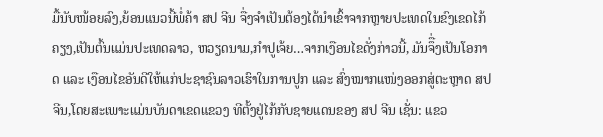ມື້ນັບໜ້ອຍລົງ,ຍ້ອນແນວນີ້ພໍ່ຄ້າ ສປ ຈີນ ຈື່ງຈໍາເປັນຕ້ອງໄດ້ນໍາເຂົ້າຈາກຫຼາຍປະເທດໃນຂົງເຂດໄກ້ຄຽງ,ເປັນຕົ້ນແມ່ນປະເທດລາວ, ຫວຽດນາມ,ກໍາປູເຈ້ຍ…ຈາກເງືອນໄຂດັ່ງກ່າວນີ້, ມັນຈຶື່ງເປັນໂອກາດ ແລະ ເງືອນໄຂອັນດີໃຫ້ແກ່ປະຊາຊົນລາວເຮົາໃນການປູກ ແລະ ສົ່ງໝາກແໜ່ງອອກສູ່ຕະຫຼາດ ສປ ຈີນ,ໂດຍສະເພາະແມ່ນບັນດາເຂດແຂວງ ທີຕັ້ງຢູ່ໄກ້ກັບຊາຍແດນຂອງ ສປ ຈີນ ເຊັ່ນ: ແຂວ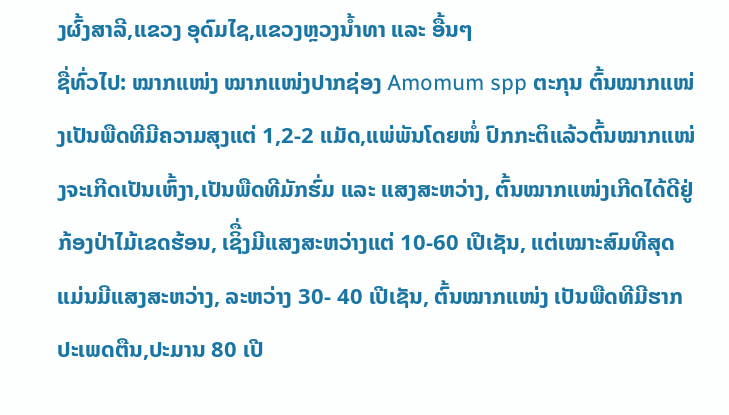ງຜົ້ງສາລີ,ແຂວງ ອຸດົມໄຊ,ແຂວງຫຼວງນໍ້າທາ ແລະ ອື້ນໆ
ຊື່ທົ່ວໄປ: ໝາກແໜ່ງ ໝາກແໜ່ງປາກຊ່ອງ Amomum spp ຕະກຸນ ຕົ້ນໝາກແໜ່ງເປັນພືດທີມີຄວາມສຸງແຕ່ 1,2-2 ແມັດ,ແພ່ພັນໂດຍໜໍ່ ປົກກະຕິແລ້ວຕົ້ນໝາກແໜ່ງຈະເກີດເປັນເຫົ້ງາ,ເປັນພືດທີມັກຮົ່ມ ແລະ ແສງສະຫວ່າງ, ຕົ້ນໝາກແໜ່ງເກີດໄດ້ດີຢູ່ກ້ອງປ່າໄມ້ເຂດຮ້ອນ, ເຊິື່ງມີແສງສະຫວ່າງແຕ່ 10-60 ເປີເຊັນ, ແຕ່ເໝາະສົມທີສຸດແມ່ນມີແສງສະຫວ່າງ, ລະຫວ່າງ 30- 40 ເປີເຊັນ, ຕົ້ນໝາກແໜ່ງ ເປັນພືດທີມີຮາກປະເພດຕືນ,ປະມານ 80 ເປີ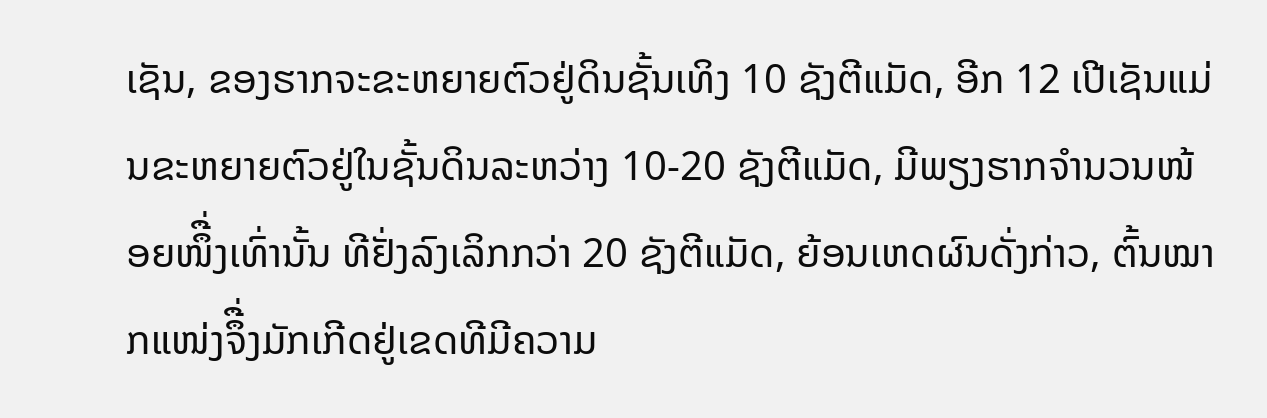ເຊັນ, ຂອງຮາກຈະຂະຫຍາຍຕົວຢູ່ດິນຊັ້ນເທິງ 10 ຊັງຕີແມັດ, ອີກ 12 ເປີເຊັນແມ່ນຂະຫຍາຍຕົວຢູ່ໃນຊັ້ນດິນລະຫວ່າງ 10-20 ຊັງຕີແມັດ, ມີພຽງຮາກຈໍານວນໜ້ອຍໜຶື່ງເທົ່ານັ້ນ ທີຢັ່ງລົງເລິກກວ່າ 20 ຊັງຕີແມັດ, ຍ້ອນເຫດຜົນດັ່ງກ່າວ, ຕົ້ນໝາກແໜ່ງຈຶື່ງມັກເກີດຢູ່ເຂດທີມີຄວາມ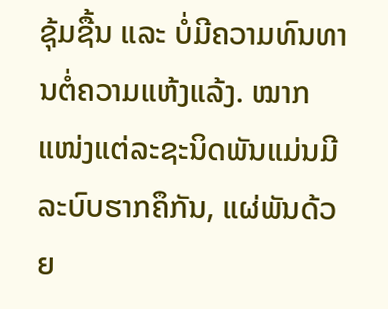ຊຸ້ມຊື້ນ ແລະ ບໍ່ມີຄວາມທົນທານຕໍ່ຄວາມແຫ້ງແລ້ງ. ໝາກແໜ່ງແຕ່ລະຊະນິດພັນແມ່ນມີລະບົບຮາກຄຶກັນ, ແຜ່ພັນດ້ວຍ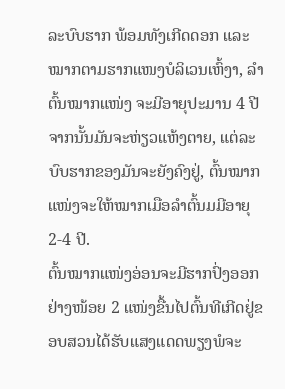ລະບົບຮາກ ພ້ອມທັງເກີດດອກ ແລະ ໝາກຕາມຮາກແໜງບໍລິເວນເຫົ້ງາ, ລໍາຕົ້ນໝາກແໜ່ງ ຈະມີອາຍຸປະມານ 4 ປີຈາກນັ້ນມັນຈະຫ່ຽວແຫ້ງຕາຍ, ແຕ່ລະບົບຮາກຂອງມັນຈະຍັງຄົງຢູ່, ຕົ້ນໝາກແໜ່ງຈະໃຫ້ໝາກເມືອລໍາຕົ້ນມມີອາຍຸ 2-4 ປີ.
ຕົ້ນໝາກແໜ່ງອ່ອນຈະມີຮາກປົ່ງອອກຢ່າງໜ້ອຍ 2 ແໜ່ງຂື້ນໄປຕົ້ນທີເກີດຢູ່ຂອບສວນໄດ້ຮັບແສງແດດພຽງພໍຈະ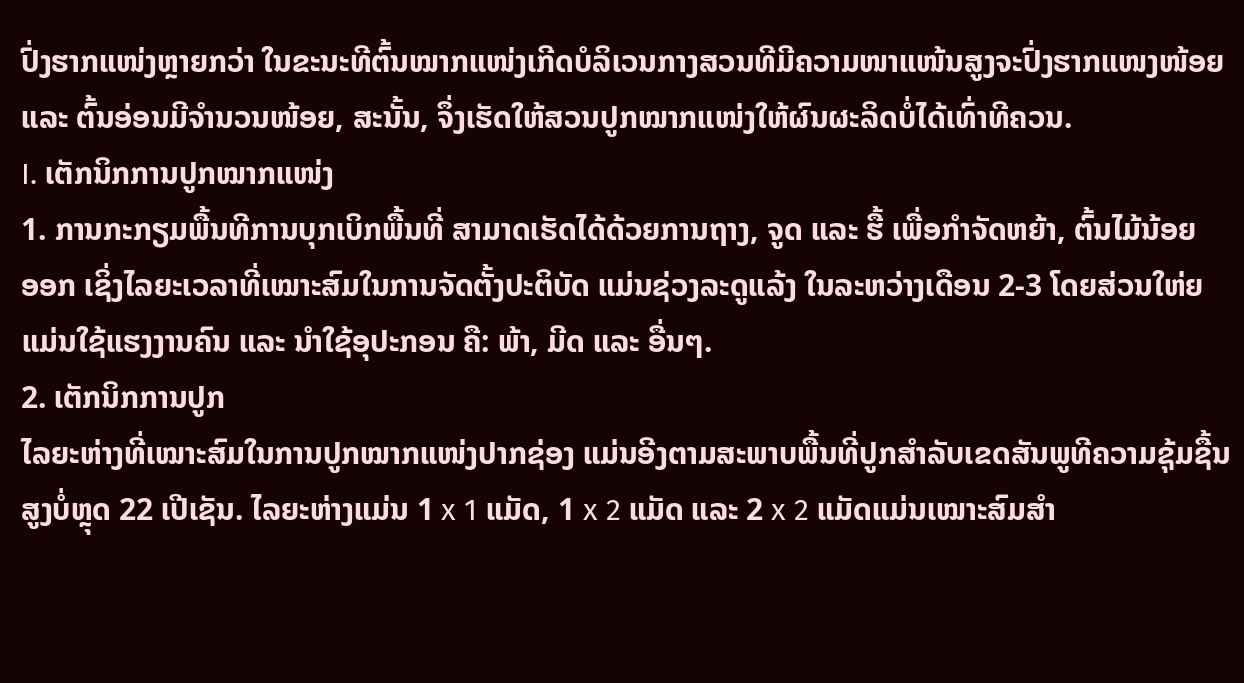ປົ່ງຮາກແໜ່ງຫຼາຍກວ່າ ໃນຂະນະທີຕົ້ນໝາກແໜ່ງເກີດບໍລິເວນກາງສວນທີມີຄວາມໜາແໜ້ນສູງຈະປົ່ງຮາກແໜງໜ້ອຍ ແລະ ຕົ້ນອ່ອນມີຈໍານວນໜ້ອຍ, ສະນັ້ນ, ຈຶ່ງເຮັດໃຫ້ສວນປູກໝາກແໜ່ງໃຫ້ຜົນຜະລິດບໍ່ໄດ້ເທົ່າທີຄວນ.
I. ເຕັກນິກການປູກໝາກແໜ່ງ
1. ການກະກຽມພື້ນທີການບຸກເບິກພື້ນທີ່ ສາມາດເຮັດໄດ້ດ້ວຍການຖາງ, ຈູດ ແລະ ຮື້ ເພື່ອກໍາຈັດຫຍ້າ, ຕົ້ນໄມ້ນ້ອຍ
ອອກ ເຊິ່ງໄລຍະເວລາທີ່ເໝາະສົມໃນການຈັດຕັ້ງປະຕິບັດ ແມ່ນຊ່ວງລະດູແລ້ງ ໃນລະຫວ່າງເດືອນ 2-3 ໂດຍສ່ວນໃຫ່ຍແມ່ນໃຊ້ແຮງງານຄົນ ແລະ ນໍາໃຊ້ອຸປະກອນ ຄື: ພ້າ, ມີດ ແລະ ອື່ນໆ.
2. ເຕັກນິກການປູກ
ໄລຍະຫ່າງທີ່ເໝາະສົມໃນການປູກໝາກແໜ່ງປາກຊ່ອງ ແມ່ນອີງຕາມສະພາບພື້ນທີ່ປູກສໍາລັບເຂດສັນພູທີຄວາມຊຸ້ມຊື້ນສູງບໍ່ຫຼຸດ 22 ເປີເຊັນ. ໄລຍະຫ່າງແມ່ນ 1 x 1 ແມັດ, 1 x 2 ແມັດ ແລະ 2 x 2 ແມັດແມ່ນເໝາະສົມສໍາ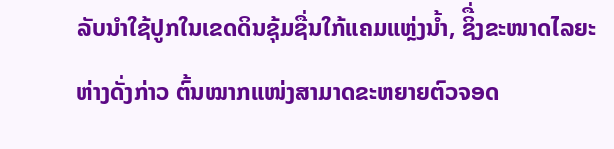ລັບນໍາໃຊ້ປູກໃນເຂດດິນຊຸ້ມຊື່ນໃກ້ແຄມແຫຼ່ງນໍ້າ, ຊິື່ງຂະໜາດໄລຍະຫ່າງດັ່ງກ່າວ ຕົ້ນໝາກແໜ່ງສາມາດຂະຫຍາຍຕົວຈອດ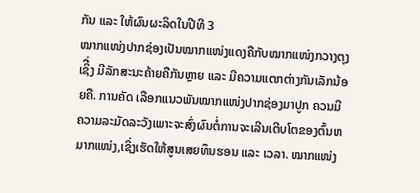ກັນ ແລະ ໃຫ້ຜົນຜະລິດໃນປີທີ 3
ໝາກແໜ່ງປາກຊ່ອງເປັນໝາກແໜ່ງແດງຄືກັບໝາກແໜ່ງກວາງຕຸງເຊິື່ງ ມີລັກສະນະຄ້າຍຄືກັນຫຼາຍ ແລະ ມີຄວາມແຕກຕ່າງກັນເລັກນ້ອຍຄື. ການຄັດ ເລືອກແນວພັນໝາກແໜ່ງປາກຊ່ອງມາປູກ ຄວນມີຄວາມລະມັດລະວັງເພາະຈະສົ່ງຜົນຕໍ່ການຈະເລີນເຕີບໂຕຂອງຕົ້ນຫມາກແໜ່ງ,ເຊິ່ງເຮັດໃຫ້ສູນເສຍທຶນຮອນ ແລະ ເວລາ. ໝາກແໜ່ງ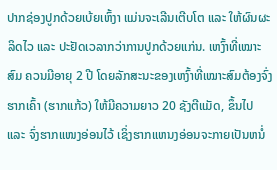ປາກຊ່ອງປູກດ້ວຍເບ້ຍເຫົ້ງາ ແມ່ນຈະເລີນເຕີບໂຕ ແລະ ໃຫ້ຜົນຜະລິດໄວ ແລະ ປະຢັດເວລາກວ່າການປູກດ້ວຍແກ່ນ. ເຫງົ້າທີ່ເໝາະສົມ ຄວນມີອາຍຸ 2 ປີ ໂດຍລັກສະນະຂອງເຫງົ້າທີ່ເໝາະສົມຕ້ອງຈົ່ງຮາກເຄົ້າ (ຮາກແກ້ວ) ໃຫ້ມີຄວາມຍາວ 20 ຊັງຕີແມັດ, ຂຶ້ນໄປ ແລະ ຈົ່ງຮາກແໜງອ່ອນໄວ້ ເຊິ່ງຮາກແຫນງອ່ອນຈະກາຍເປັນຫນໍ່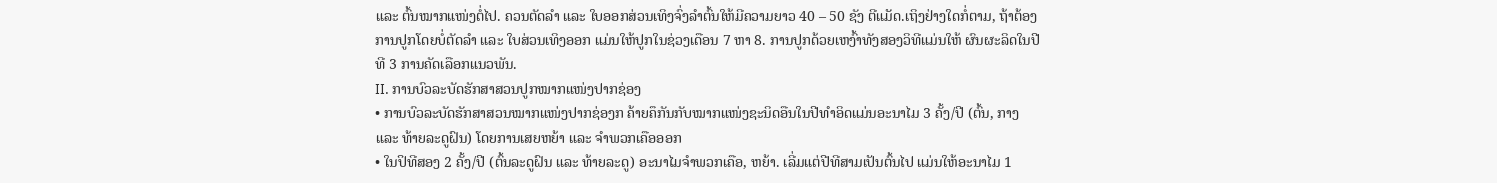ແລະ ຕົ້ນໝາກແໜ່ງຕໍ່ໄປ. ຄວນຕັດລໍາ ແລະ ໃບອອກສ່ວນເທິງຈົ່ງລໍາຕົ້ນໃຫ້ມີຄວາມຍາວ 40 – 50 ຊັງ ຕີແມັດ.ເຖິງຢ່າງໃດກໍ່ຕາມ, ຖ້າຕ້ອງການປູກໂດຍບໍ່ຕັດລໍາ ແລະ ໃບສ່ວນເທິງອອກ ແມ່ນໃຫ້ປູກໃນຊ່ວງເດືອນ 7 ຫາ 8. ການປູກດ້ວຍເຫງົ້າທັງສອງວິທີແມ່ນໃຫ້ ຜົນຜະລິດໃນປີທີ 3 ການຄັດເລືອກແນວພັນ.
II. ການບົວລະບັດຮັກສາສວນປູກໝາກແໜ່ງປາກຊ່ອງ
• ການບົວລະບັດຮັກສາສວນໝາກແໜ່ງປາກຊ່ອງກ ຄ້າຍຄຶກັນກັບໝາກແໜ່ງຊະນິດອືນໃນປີທໍາອິດແມ່ນອະນາໄມ 3 ຄັ້ງ/ປີ (ຕົ້ນ, ກາງ ແລະ ທ້າຍລະດູຝົນ) ໂດຍການເສຍຫຍ້າ ແລະ ຈໍາພວກເຄືອອອກ
• ໃນປິທີສອງ 2 ຄັ້ງ/ປີ (ຕົ້ນລະດູຝົນ ແລະ ທ້າຍລະດູ) ອະນາໄມຈໍາພວກເຄືອ, ຫຍ້າ. ເລີ່ມແຕ່ປີທີສາມເປັນຕົ້ນໄປ ແມ່ນໃຫ້ອະນາໄມ 1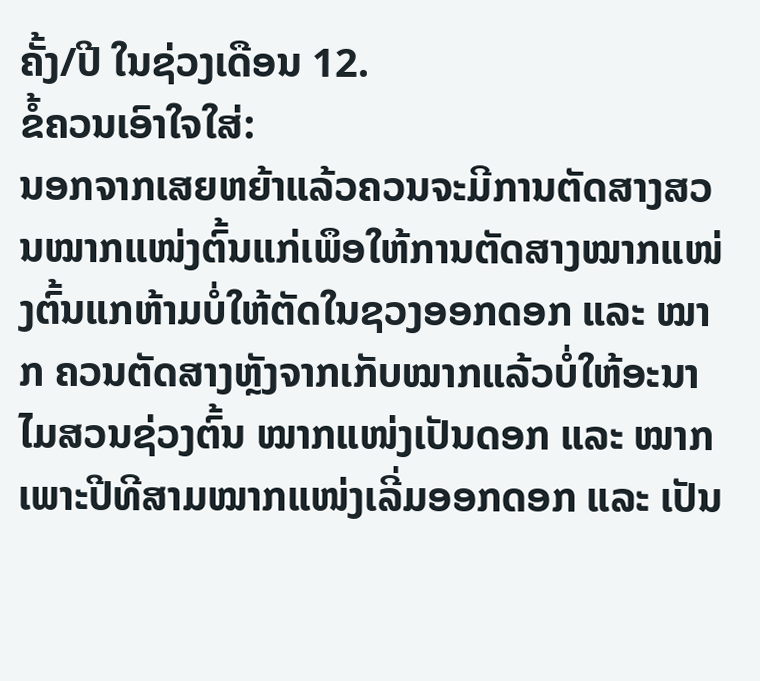ຄັ້ງ/ປີ ໃນຊ່ວງເດືອນ 12.
ຂໍ້ຄວນເອົາໃຈໃສ່:
ນອກຈາກເສຍຫຍ້າແລ້ວຄວນຈະມີການຕັດສາງສວນໝາກແໜ່ງຕົ້ນແກ່ເພຶອໃຫ້ການຕັດສາງໝາກແໜ່ງຕົ້ນແກຫ້າມບໍ່ໃຫ້ຕັດໃນຊວງອອກດອກ ແລະ ໝາກ ຄວນຕັດສາງຫຼັງຈາກເກັບໝາກແລ້ວບໍ່ໃຫ້ອະນາໄມສວນຊ່ວງຕົ້ນ ໝາກແໜ່ງເປັນດອກ ແລະ ໝາກ ເພາະປີທີສາມໝາກແໜ່ງເລີ່ມອອກດອກ ແລະ ເປັນ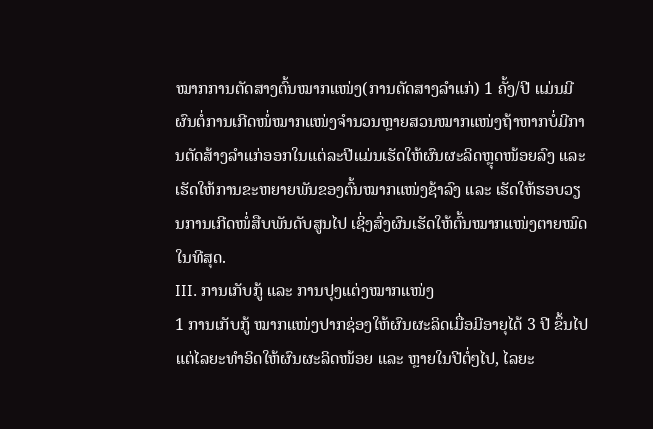ໝາກການຕັດສາງຕົ້ນໝາກແໜ່ງ(ການຕັດສາງລໍາແກ່) 1 ຄັ້ງ/ປີ ແມ່ນມີຜົນຕໍ່ການເກີດໜໍ່ໝາກແໜ່ງຈໍານວນຫຼາຍສວນໝາກແໜ່ງຖ້າຫາກບໍ່ມີການຕັດສ້າງລໍາແກ່ອອກໃນແຕ່ລະປີແມ່ນເຮັດໃຫ້ຜົນຜະລິດຫຼຸດໜ້ອຍລົງ ແລະ ເຮັດໃຫ້ການຂະຫຍາຍພັນຂອງຕົ້ນໝາກແໜ່ງຊ້າລົງ ແລະ ເຮັດໃຫ້ຮອບວຽນການເກີດໜໍ່ສືບພັນດັບສູນໄປ ເຊິ່ງສົ່ງຜົນເຮັດໃຫ້ຕົ້ນໝາກແໜ່ງຕາຍໝົດໃນທີສຸດ.
III. ການເກັບກູ້ ແລະ ການປຸງແຕ່ງໝາກແໜ່ງ
1 ການເກັບກູ້ ໝາກແໜ່ງປາກຊ່ອງໃຫ້ຜົນຜະລິດເມື່ອມີອາຍຸໄດ້ 3 ປີ ຂຶ້ນໄປແຕ່ໄລຍະທໍາອິດໃຫ້ຜົນຜະລິດໜ້ອຍ ແລະ ຫຼາຍໃນປີຕໍ່ໆໄປ, ໄລຍະ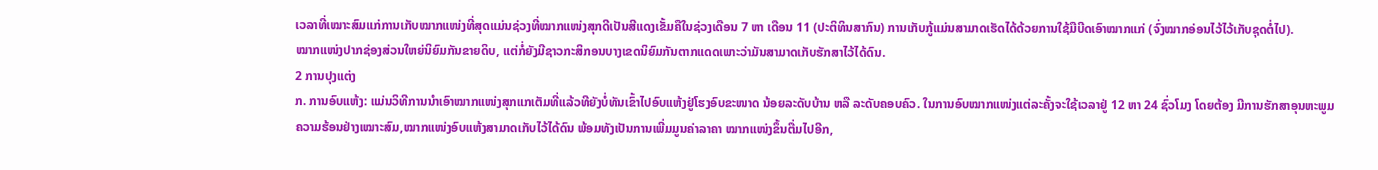ເວລາທີ່ເໝາະສົມແກ່ການເກັບໝາກແໜ່ງທີ່ສຸດແມ່ນຊ່ວງທີ່ໝາກແໜ່ງສຸກດີເປັນສີແດງເຂັ້ມຄືໃນຊ່ວງເດືອນ 7 ຫາ ເດືອນ 11 (ປະຕິທິນສາກົນ) ການເກັບກູ້ແມ່ນສາມາດເຮັດໄດ້ດ້ວຍການໃຊ້ມືບີດເອົາໝາກແກ່ (ຈົ່ງໝາກອ່ອນໄວ້ໄວ້ເກັບຊຸດຕໍ່ໄປ).
ໝາກແໜ່ງປາກຊ່ອງສ່ວນໃຫຍ່ນິຍົມກັນຂາຍດິບ, ແຕ່ກໍ່ຍັງມີຊາວກະສິກອນບາງເຂດນິຍົມກັນຕາກແດດເພາະວ່າມັນສາມາດເກັບຮັກສາໄວ້ໄດ້ດົນ.
2 ການປຸງແຕ່ງ
ກ. ການອົບແຫ້ງ: ແມ່ນວິທີການນໍາເອົາໝາກແໜ່ງສຸກແກເຕັມທີ່ແລ້ວທີຍັງບໍ່ທັນເຂົ້າໄປອົບແຫ້ງຢູ່ໂຮງອົບຂະໜາດ ນ້ອຍລະດັບບ້ານ ຫລື ລະດັບຄອບຄົວ. ໃນການອົບໝາກແໜ່ງແຕ່ລະຄັ້ງຈະໃຊ້ເວລາຢູ່ 12 ຫາ 24 ຊົ່ວໂມງ ໂດຍຕ້ອງ ມີການຮັກສາອຸນຫະພູມຄວາມຮ້ອນຢ່າງເໝາະສົມ,ໝາກແໜ່ງອົບແຫ້ງສາມາດເກັບໄວ້ໄດ້ດົນ ພ້ອມທັງເປັນການເພີ່ມມູນຄ່າລາຄາ ໝາກແໜ່ງຂຶ້ນຕື່ມໄປອີກ,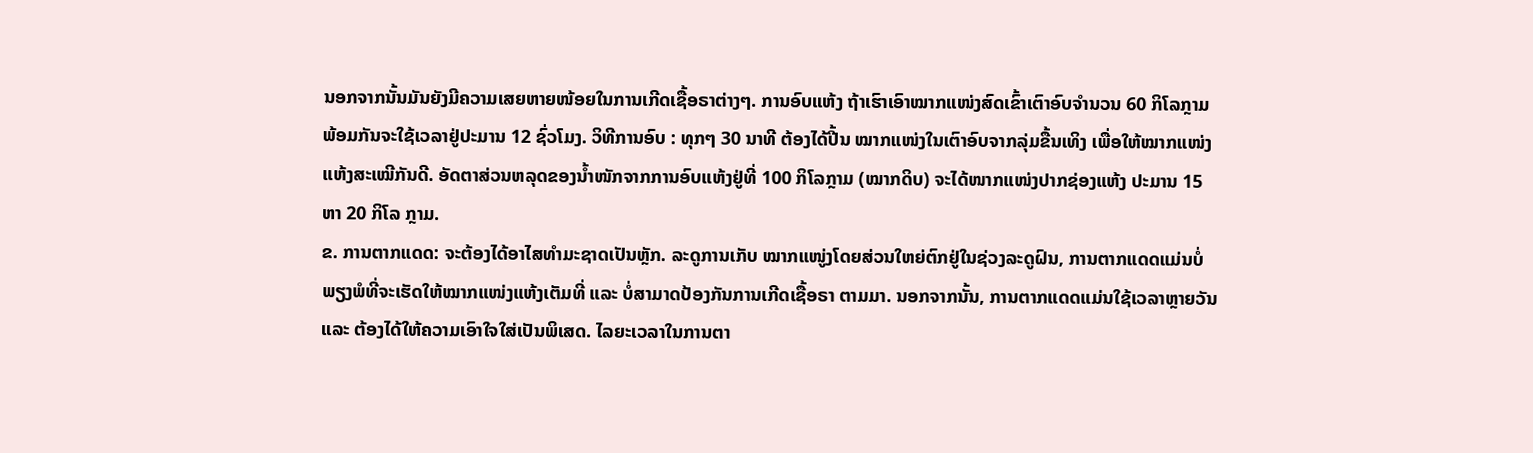ນອກຈາກນັ້ນມັນຍັງມີຄວາມເສຍຫາຍໜ້ອຍໃນການເກີດເຊື້ອຣາຕ່າງໆ. ການອົບແຫ້ງ ຖ້າເຮົາເອົາໝາກແໜ່ງສົດເຂົ້າເຕົາອົບຈໍານວນ 60 ກິໂລກຼາມ ພ້ອມກັນຈະໃຊ້ເວລາຢູ່ປະມານ 12 ຊົ່ວໂມງ. ວິທີການອົບ : ທຸກໆ 30 ນາທີ ຕ້ອງໄດ້ປີ້ນ ໝາກແໜ່ງໃນເຕົາອົບຈາກລຸ່ມຂື້ນເທິງ ເພື່ອໃຫ້ໝາກແໜ່ງແຫ້ງສະເໝີກັນດີ. ອັດຕາສ່ວນຫລຸດຂອງນໍ້າໜັກຈາກການອົບແຫ້ງຢູ່ທີ່ 100 ກິໂລກຼາມ (ໝາກດິບ) ຈະໄດ້ໜາກແໜ່ງປາກຊ່ອງແຫ້ງ ປະມານ 15 ຫາ 20 ກິໂລ ກຼາມ.
ຂ. ການຕາກແດດ: ຈະຕ້ອງໄດ້ອາໄສທໍາມະຊາດເປັນຫຼັກ. ລະດູການເກັບ ໝາກແໜູ່ງໂດຍສ່ວນໃຫຍ່ຕົກຢູ່ໃນຊ່ວງລະດູຝົນ, ການຕາກແດດແມ່ນບໍ່ພຽງພໍທີ່ຈະເຮັດໃຫ້ໝາກແໜ່ງແຫ້ງເຕັມທີ່ ແລະ ບໍ່ສາມາດປ້ອງກັນການເກີດເຊື້ອຣາ ຕາມມາ. ນອກຈາກນັ້ນ, ການຕາກແດດແມ່ນໃຊ້ເວລາຫຼາຍວັນ ແລະ ຕ້ອງໄດ້ໃຫ້ຄວາມເອົາໃຈໃສ່ເປັນພິເສດ. ໄລຍະເວລາໃນການຕາ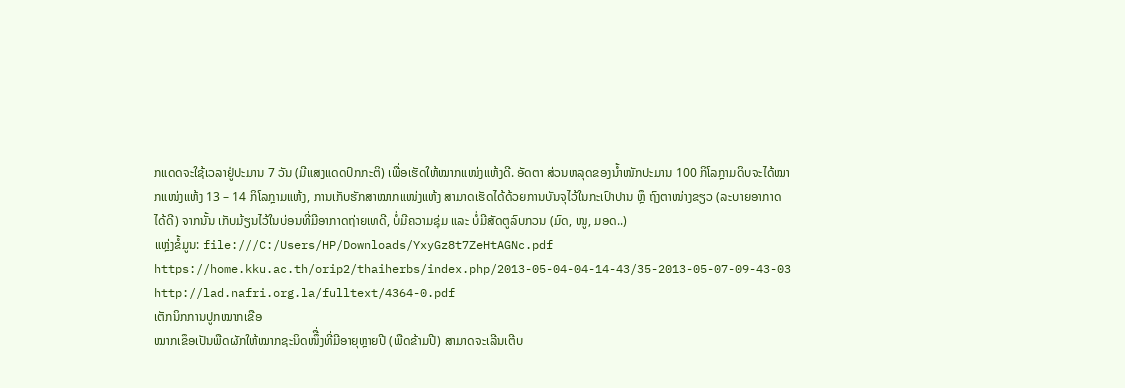ກແດດຈະໃຊ້ເວລາຢູ່ປະມານ 7 ວັນ (ມີແສງແດດປົກກະຕິ) ເພື່ອເຮັດໃຫ້ໝາກແໜ່ງແຫ້ງດີ. ອັດຕາ ສ່ວນຫລຸດຂອງນໍ້າໜັກປະມານ 100 ກິໂລກຼາມດິບຈະໄດ້ໝາກແໜ່ງແຫ້ງ 13 – 14 ກິໂລກຼາມແຫ້ງ, ການເກັບຮັກສາໝາກແໜ່ງແຫ້ງ ສາມາດເຮັດໄດ້ດ້ວຍການບັນຈຸໄວ້ໃນກະເປົາປານ ຫຼຶ ຖົງຕາໜ່າງຂຽວ (ລະບາຍອາກາດໄດ້ດີ) ຈາກນັ້ນ ເກັບມ້ຽນໄວ້ໃນບ່ອນທີ່ມີອາກາດຖ່າຍເທດີ, ບໍ່ມີຄວາມຊຸ່ມ ແລະ ບໍ່ມີສັດຕູລົບກວນ (ມົດ, ໜູ, ມອດ..)
ແຫຼ່ງຂໍ້ມູນ: file:///C:/Users/HP/Downloads/YxyGz8t7ZeHtAGNc.pdf
https://home.kku.ac.th/orip2/thaiherbs/index.php/2013-05-04-04-14-43/35-2013-05-07-09-43-03
http://lad.nafri.org.la/fulltext/4364-0.pdf
ເຕັກນິກການປູກໝາກເຂືອ
ໝາກເຂຶອເປັນພືດຜັກໃຫ້ໝາກຊະນິດໜຶື່ງທີ່ມີອາຍຸຫຼາຍປີ (ພືດຂ້າມປີ) ສາມາດຈະເລີນເຕີບ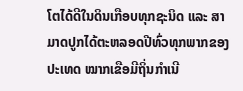ໂຕໄດ້ດີໃນດິນເກືອບທຸກຊະນິດ ແລະ ສາມາດປູກໄດ້ຕະຫລອດປີທົ່ວທຸກພາກຂອງປະເທດ ໝາກເຂືອມີຖິ່ນກໍາເນີ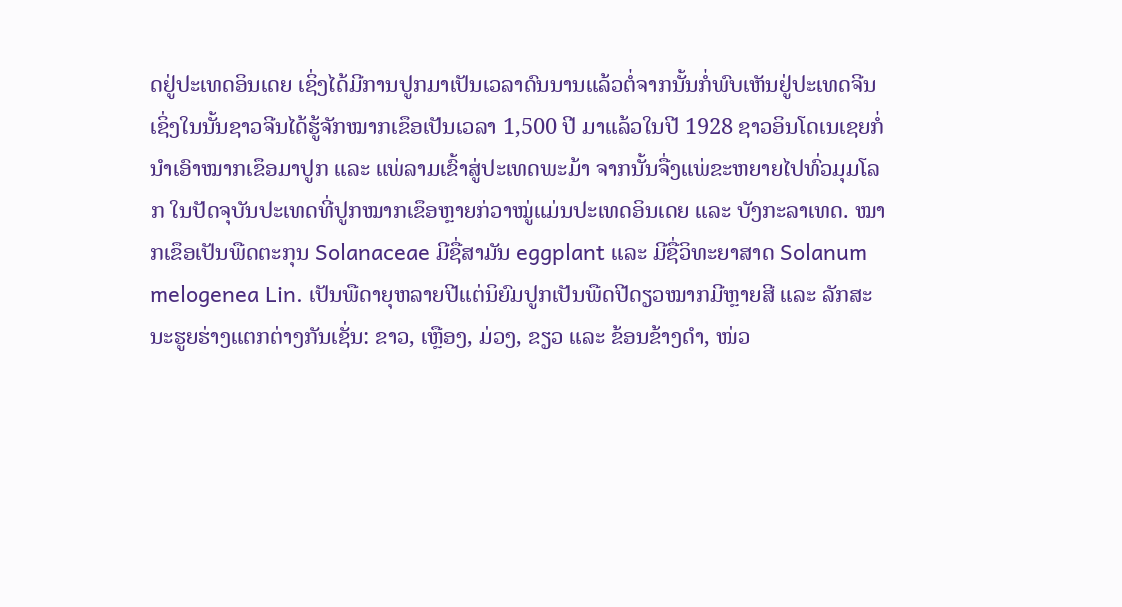ດຢູ່ປະເທດອິນເດຍ ເຊິ່ງໄດ້ມີການປູກມາເປັນເວລາດົນນານແລ້ວຕໍ່ຈາກນັ້ນກໍ່ພົບເຫັນຢູ່ປະເທດຈີນ ເຊິ່ງໃນນັ້ນຊາວຈີນໄດ້ຮູ້ຈັກໝາກເຂຶອເປັນເວລາ 1,500 ປີ ມາແລ້ວໃນປີ 1928 ຊາວອິນໂດເນເຊຍກໍ່ນໍາເອົາໝາກເຂຶອມາປູກ ແລະ ແພ່ລາມເຂົ້າສູ່ປະເທດພະມ້າ ຈາກນັ້ນຈື່ງແພ່ຂະຫຍາຍໄປທົ່ວມຸມໂລກ ໃນປັດຈຸບັນປະເທດທີ່ປູກໝາກເຂຶອຫຼາຍກ່ວາໝູ່ແມ່ນປະເທດອິນເດຍ ແລະ ບັງກະລາເທດ. ໝາກເຂຶອເປັນພືດຕະກຸນ Solanaceae ມີຊື່ສາມັນ eggplant ແລະ ມີຊື່ວິທະຍາສາດ Solanum melogenea Lin. ເປັນພືດາຍຸຫລາຍປີແຕ່ນິຍົມປູກເປັນພືດປີດຽວໝາກມີຫຼາຍສີ ແລະ ລັກສະນະຮູຍຮ່າງແຕກຕ່າງກັນເຊັ່ນ: ຂາວ, ເຫຼືອງ, ມ່ວງ, ຂຽວ ແລະ ຂ້ອນຂ້າງດໍາ, ໜ່ວ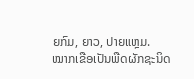ຍກົມ, ຍາວ, ປາຍແຫຼມ.
ໝາກເຂືອເປັນພືດຜັກຊະນິດ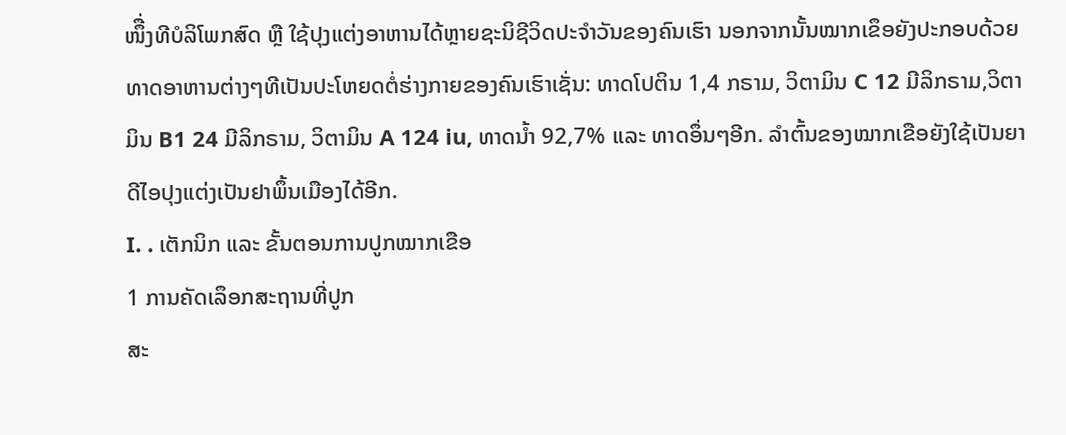ໜຶື່ງທີບໍລິໂພກສົດ ຫຼື ໃຊ້ປຸງແຕ່ງອາຫານໄດ້ຫຼາຍຊະນິຊີວິດປະຈໍາວັນຂອງຄົນເຮົາ ນອກຈາກນັ້ນໝາກເຂຶອຍັງປະກອບດ້ວຍທາດອາຫານຕ່າງໆທີເປັນປະໂຫຍດຕໍ່ຮ່າງກາຍຂອງຄົນເຮົາເຊັ່ນ: ທາດໂປຕິນ 1,4 ກຣາມ, ວິຕາມິນ C 12 ມີລິກຣາມ,ວິຕາມິນ B1 24 ມີລິກຣາມ, ວິຕາມິນ A 124 iu, ທາດນໍ້າ 92,7% ແລະ ທາດອຶ່ນໆອີກ. ລໍາຕົ້ນຂອງໝາກເຂືອຍັງໃຊ້ເປັນຍາດີໄອປຸງແຕ່ງເປັນຢາພຶ້ນເມືອງໄດ້ອີກ.
I. . ເຕັກນິກ ແລະ ຂັ້ນຕອນການປູກໝາກເຂືອ
1 ການຄັດເລຶອກສະຖານທີ່ປູກ
ສະ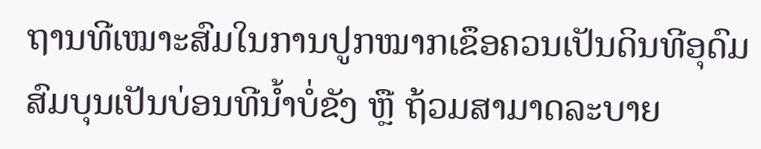ຖານທີເໝາະສົມໃນການປູກໝາກເຂຶອຄວນເປັນດິນທີອຸດົມສົມບຸນເປັນບ່ອນທີນໍ້າບໍ່ຂັງ ຫຼື ຖ້ວມສາມາດລະບາຍ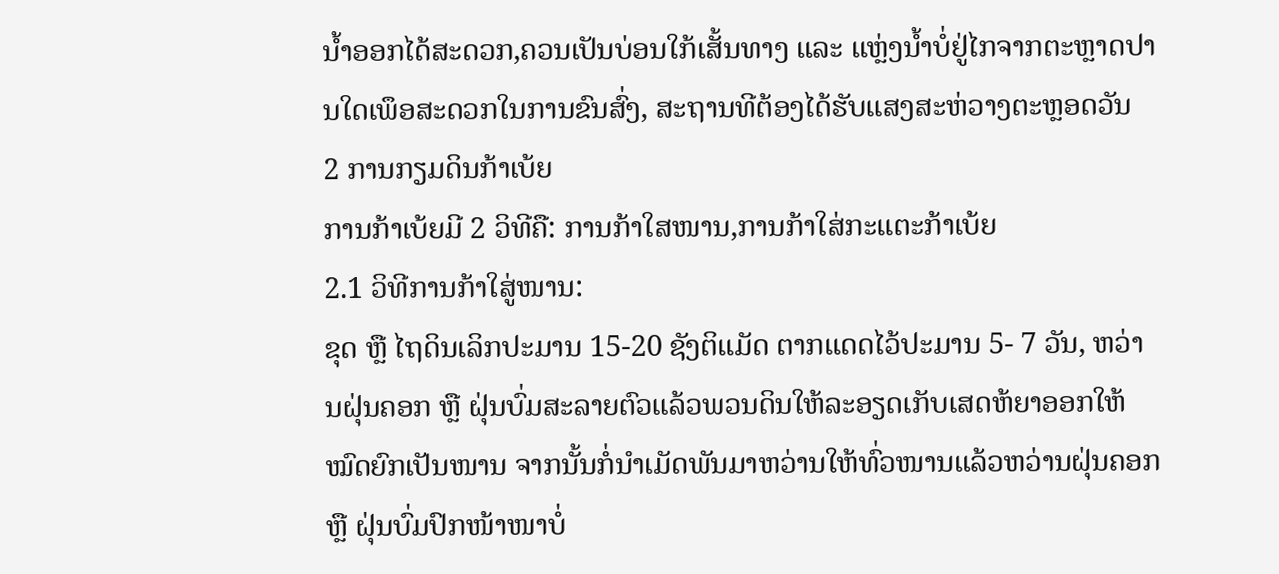ນໍ້າອອກໄດ້ສະດວກ,ຄວນເປັນບ່ອນໃກ້ເສັ້ນທາງ ແລະ ແຫຼ່ງນໍ້າບໍ່ຢູ່ໄກຈາກຕະຫຼາດປານໃດເພຶອສະດວກໃນການຂົນສົ່ງ, ສະຖານທີຕ້ອງໄດ້ຮັບແສງສະຫ່ວາງຕະຫຼອດວັນ
2 ການກຽມດິນກ້າເບ້ຍ
ການກ້າເບ້ຍມີ 2 ວິທີຄື: ການກ້າໃສໜານ,ການກ້າໃສ່ກະແຕະກ້າເບ້ຍ
2.1 ວິທີການກ້າໃສູ່ໜານ:
ຂຸດ ຫຼື ໄຖດິນເລິກປະມານ 15-20 ຊັງຕິແມັດ ຕາກແດດໄວ້ປະມານ 5- 7 ວັນ, ຫວ່ານຝຸ່ນຄອກ ຫຼື ຝຸ່ນບົ່ມສະລາຍຕົວແລ້ວພວນດິນໃຫ້ລະອຽດເກັບເສດຫ້ຍາອອກໃຫ້ໝົດຍົກເປັນໜານ ຈາກນັ້ນກໍ່ນໍາເມັດພັນມາຫວ່ານໃຫ້ທົ່ວໜານແລ້ວຫວ່ານຝຸ່ນຄອກ ຫຼື ຝຸ່ນບົ່ມປົກໜ້າໜາບໍ່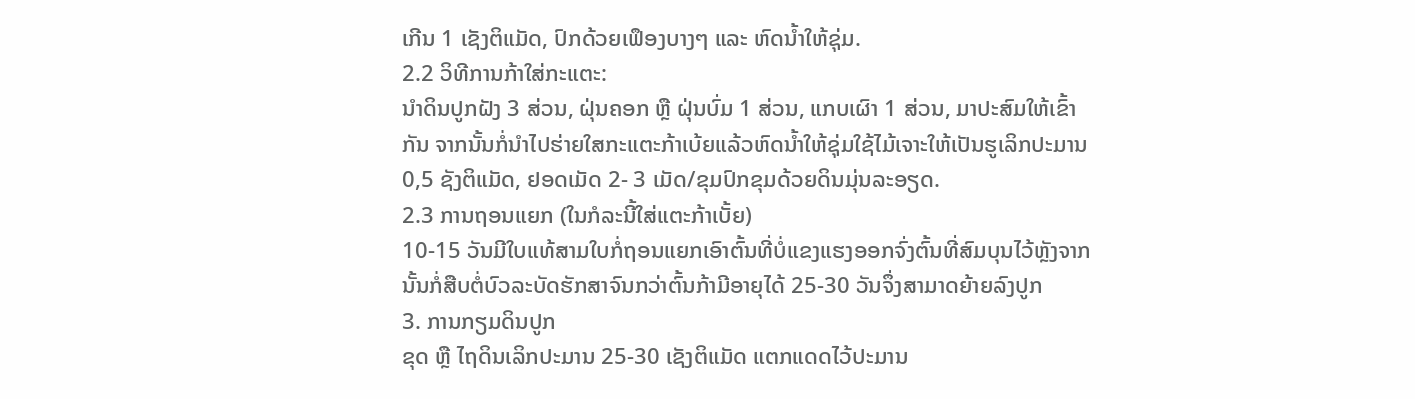ເກີນ 1 ເຊັງຕິແມັດ, ປົກດ້ວຍເຟຶອງບາງໆ ແລະ ຫົດນໍ້າໃຫ້ຊຸ່ມ.
2.2 ວິທີການກ້າໃສ່ກະແຕະ:
ນໍາດິນປູກຝັງ 3 ສ່ວນ, ຝຸ່ນຄອກ ຫຼື ຝຸ່ນບົ່ມ 1 ສ່ວນ, ແກບເຜົາ 1 ສ່ວນ, ມາປະສົມໃຫ້ເຂົ້າກັນ ຈາກນັ້ນກໍ່ນໍາໄປຮ່າຍໃສກະແຕະກ້າເບ້ຍແລ້ວຫົດນໍ້າໃຫ້ຊຸ່ມໃຊ້ໄມ້ເຈາະໃຫ້ເປັນຮູເລິກປະມານ 0,5 ຊັງຕິແມັດ, ຢອດເມັດ 2- 3 ເມັດ/ຂຸມປົກຂຸມດ້ວຍດິນມຸ່ນລະອຽດ.
2.3 ການຖອນແຍກ (ໃນກໍລະນີ້ໃສ່ແຕະກ້າເບັ້ຍ)
10-15 ວັນມີໃບແທ້ສາມໃບກໍ່ຖອນແຍກເອົາຕົ້ນທີ່ບໍ່ແຂງແຮງອອກຈົ່ງຕົ້ນທີ່ສົມບຸນໄວ້ຫຼັງຈາກນັ້ນກໍ່ສືບຕໍ່ບົວລະບັດຮັກສາຈົນກວ່າຕົ້ນກ້າມີອາຍຸໄດ້ 25-30 ວັນຈຶ່ງສາມາດຍ້າຍລົງປູກ
3. ການກຽມດິນປູກ
ຂຸດ ຫຼື ໄຖດິນເລິກປະມານ 25-30 ເຊັງຕິແມັດ ແຕກແດດໄວ້ປະມານ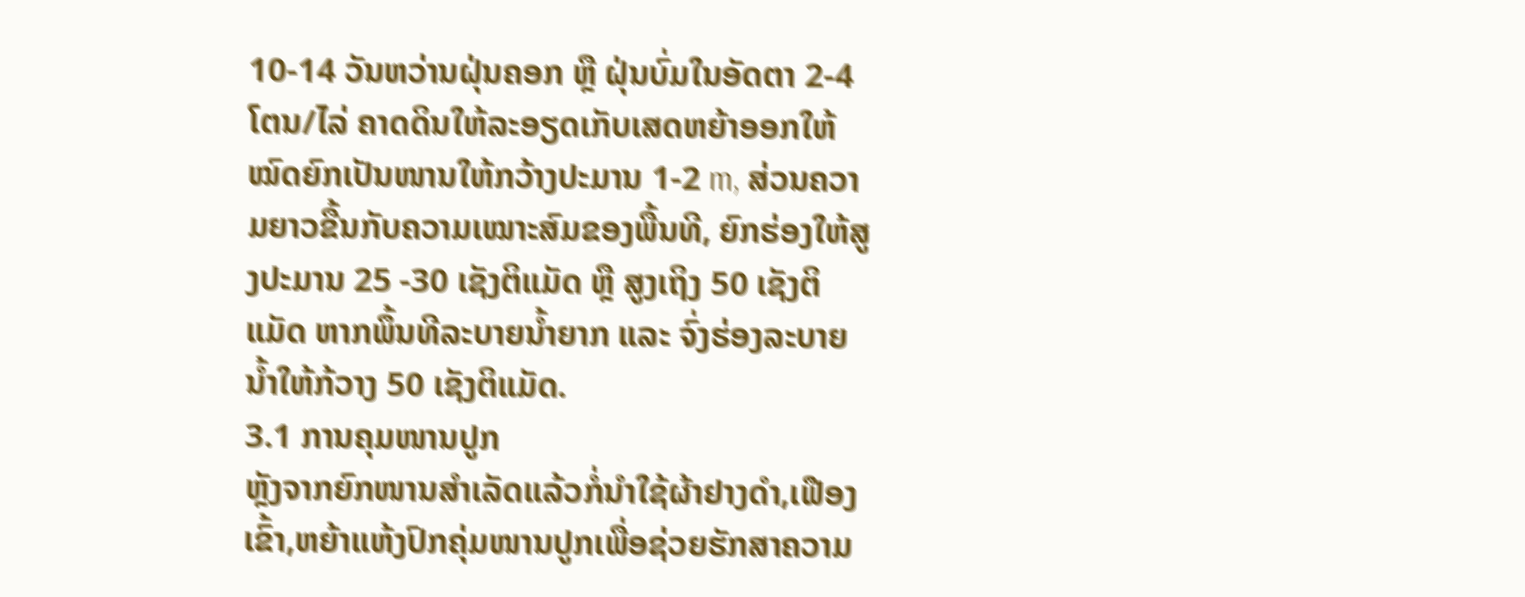10-14 ວັນຫວ່ານຝຸ່ນຄອກ ຫຼື ຝຸ່ນບົ່ມໃນອັດຕາ 2-4ໂຕນ/ໄລ່ ຄາດດິນໃຫ້ລະອຽດເກັບເສດຫຍ້າອອກໃຫ້ໝົດຍົກເປັນໜານໃຫ້ກວ້າງປະມານ 1-2 m, ສ່ວນຄວາມຍາວຂື້ນກັບຄວາມເໝາະສົມຂອງພື້ນທີ, ຍົກຮ່ອງໃຫ້ສູງປະມານ 25 -30 ເຊັງຕິແມັດ ຫຼື ສູງເຖິງ 50 ເຊັງຕິແມັດ ຫາກພຶ້ນທີລະບາຍນໍ້າຍາກ ແລະ ຈົ່ງຮ່ອງລະບາຍນໍ້າໃຫ້ກ້ວາງ 50 ເຊັງຕິແມັດ.
3.1 ການຄຸມໜານປູກ
ຫຼັງຈາກຍົກໜານສໍາເລັດແລ້ວກໍ່ນໍາໃຊ້ຜ້າຢາງດໍາ,ເຟືອງເຂົ້າ,ຫຍ້າແຫ້ງປົກຄຸ່ມໜານປູກເພື່ອຊ່ວຍຮັກສາຄວາມ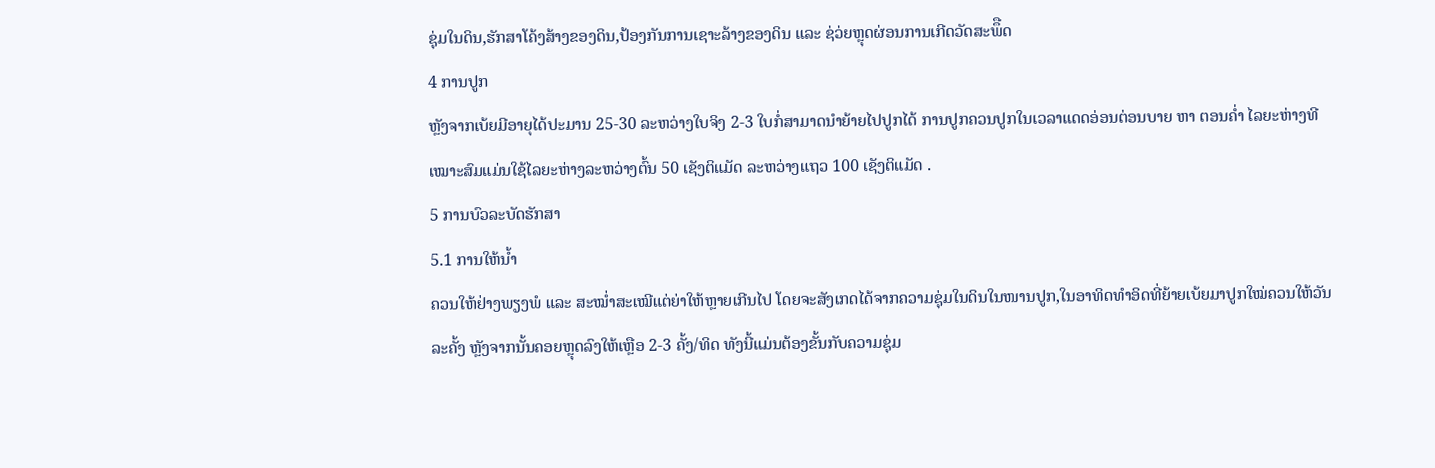ຊຸ່ມໃນດິນ,ຮັກສາໂຄ້ງສ້າງຂອງດິນ,ປ້ອງກັນການເຊາະລ້າງຂອງດິນ ແລະ ຊ່ວ່ຍຫຼຸດຜ່ອນການເກີດວັດສະພຶືດ
4 ການປູກ
ຫຼັງຈາກເບ້ຍມີອາຍຸໄດ້ປະມານ 25-30 ລະຫວ່າງໃບຈິງ 2-3 ໃບກໍ່ສາມາດນໍາຍ້າຍໄປປູກໄດ້ ການປູກຄວນປູກໃນເວລາແດດອ່ອນຕ່ອນບາຍ ຫາ ຕອນຄໍ່າ ໄລຍະຫ່າງທີເໝາະສົມແມ່ນໃຊ້ໄລຍະຫ່າງລະຫວ່າງຕົ້ນ 50 ເຊັງຕິແມັດ ລະຫວ່າງແຖວ 100 ເຊັງຕິແມັດ .
5 ການບົວລະບັດຮັກສາ
5.1 ການໃຫ້ນໍ້າ
ຄວນໃຫ້ຢ່າງພຽງພໍ ແລະ ສະໝໍ່າສະເໝີແຕ່ຍ່າໃຫ້ຫຼາຍເກີນໄປ ໂດຍຈະສັງເກດໄດ້ຈາກຄວາມຊຸ່ມໃນດິນໃນໜານປູກ,ໃນອາທິດທໍາອິດທີ່ຍ້າຍເບ້ຍມາປູກໃໝ່ຄວນໃຫ້ວັນລະຄັ້ງ ຫຼັງຈາກນັ້ນຄອຍຫຼຸດລົງໃຫ້ເຫຼືອ 2-3 ຄັ້ງ/ທິດ ທັງນີ້ແມ່ນຕ້ອງຂັ້ນກັບຄວາມຊຸ່ມ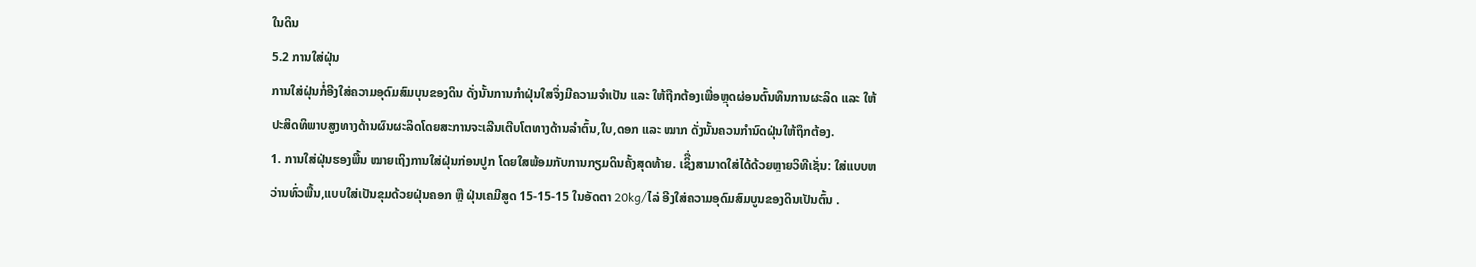ໃນດິນ
5.2 ການໃສ່ຝຸ່ນ
ການໃສ່ຝຸ່ນກໍ່ອີງໃສ່ຄວາມອຸດົມສົມບຸນຂອງດິນ ດັ່ງນັ້ນການກໍາຝຸ່ນໃສຈຶ່ງມີຄວາມຈໍາເປັນ ແລະ ໃຫ້ຖືກຕ້ອງເພື່ອຫຼຸດຜ່ອນຕົ້ນທຶນການຜະລິດ ແລະ ໃຫ້ປະສິດທິພາບສູງທາງດ້ານຜົນຜະລິດໂດຍສະການຈະເລີນເຕີບໂຕທາງດ້ານລໍາຕົ້ນ,ໃບ,ດອກ ແລະ ໝາກ ດັ່ງນັ້ນຄວນກໍານົດຝຸ່ນໃຫ້ຖຶກຕ້ອງ.
1. ການໃສ່ຝຸ່ນຮອງພື້ນ ໝາຍເຖິງການໃສ່ຝຸ່ນກ່ອນປູກ ໂດຍໃສພ້ອມກັບການກຽມດິນຄັ້ງສຸດທ້າຍ. ເຊິື່ງສາມາດໃສ່ໄດ້ດ້ວຍຫຼາຍວິທີເຊັ່ນ: ໃສ່ແບບຫວ່ານທົ່ວພື້ນ,ແບບໃສ່ເປັນຂຸມດ້ວຍຝຸ່ນຄອກ ຫຼື ຝຸ່ນເຄມີສູດ 15-15-15 ໃນອັດຕາ 20kg/ໄລ່ ອີງໃສ່ຄວາມອຸດົມສົມບູນຂອງດິນເປັນຕົ້ນ .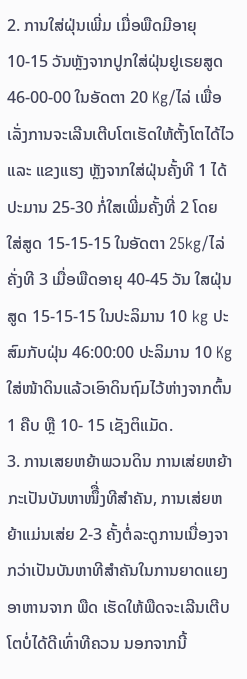2. ການໃສ່ຝຸ່ນເພີ່ມ ເມື່ອພືດມີອາຍຸ 10-15 ວັນຫຼັງຈາກປູກໃສ່ຝຸ່ນຢູເຣຍສູດ 46-00-00 ໃນອັດຕາ 20 Kg/ໄລ່ ເພື່ອເລັ່ງການຈະເລີນເຕີບໂຕເຮັດໃຫ້ຕັ້ງໂຕໄດ້ໄວ ແລະ ແຂງແຮງ ຫຼັງຈາກໃສ່ຝຸ່ນຄັ້ງທີ 1 ໄດ້ປະມານ 25-30 ກໍ່ໃສເພີ່ມຄັ້ງທີ່ 2 ໂດຍ ໃສ່ສູດ 15-15-15 ໃນອັດຕາ 25kg/ໄລ່ ຄັ່ງທີ 3 ເມື່ອພືດອາຍຸ 40-45 ວັນ ໃສຝຸ່ນສູດ 15-15-15 ໃນປະລິມານ 10 kg ປະສົມກັບຝຸ່ນ 46:00:00 ປະລິມານ 10 Kg ໃສ່ໜ້າດິນແລ້ວເອົາດິນຖົມໄວ້ຫ່າງຈາກຕົ້ນ 1 ຄືບ ຫຼື 10- 15 ເຊັງຕິແມັດ.
3. ການເສຍຫຍ້າພວນດິນ ການເສ່ຍຫຍ້າກະເປັນບັນຫາໜຶື່ງທີສໍາຄັນ, ການເສ່ຍຫຍ້າແມ່ນເສ່ຍ 2-3 ຄັ້ງຕໍ່ລະດູການເນື່ອງຈາກວ່າເປັນບັນຫາທີສໍາຄັນໃນການຍາດແຍງອາຫານຈາກ ພືດ ເຮັດໃຫ້ພືດຈະເລີນເຕີບໂຕບໍ່ໄດ້ດີເທົ່າທີຄວນ ນອກຈາກນີ້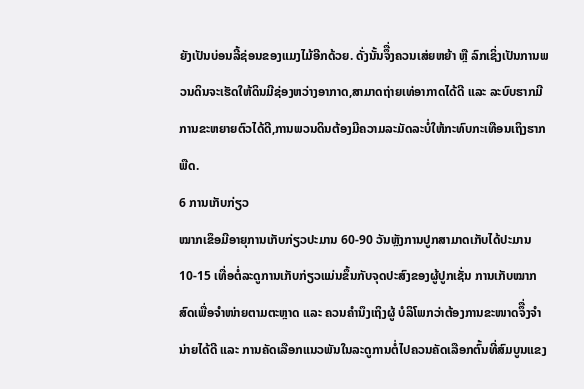ຍັງເປັນບ່ອນລີ້ຊ່ອນຂອງແມງໄມ້ອີກດ້ວຍ. ດັ່ງນັ້ນຈຶື່ງຄວນເສ່ຍຫຍ້າ ຫຼື ລົກເຊິ່ງເປັນການພວນດິນຈະເຮັດໃຫ້ດິນມີຊ່ອງຫວ່າງອາກາດ,ສາມາດຖ່າຍເທ່ອາກາດໄດ້ດີ ແລະ ລະບົບຮາກມີການຂະຫຍາຍຕົວໄດ້ດີ,ການພວນດິນຕ້ອງມີຄວາມລະມັດລະບໍ່ໃຫ້ກະທົບກະເທືອນເຖິງຮາກພືດ.
6 ການເກັບກ່ຽວ
ໝາກເຂຶອມີອາຍຸການເກັບກ່ຽວປະມານ 60-90 ວັນຫຼັງການປູກສາມາດເກັບໄດ້ປະມານ 10-15 ເທື່ອຕໍ່ລະດູການເກັບກ່ຽວແມ່ນຂຶ້ນກັບຈຸດປະສົງຂອງຜູ້ປູກເຊັ່ນ ການເກັບໝາກສົດເພື່ອຈໍາໜ່າຍຕາມຕະຫຼາດ ແລະ ຄວນຄໍານຶງເຖິງຜູ້ ບໍລິໂພກວ່າຕ້ອງການຂະໜາດຈຶື່ງຈໍານ່າຍໄດ້ດີ ແລະ ການຄັດເລືອກແນວພັນໃນລະດູການຕໍ່ໄປຄວນຄັດເລືອກຕົ້ນທີ່ສົມບູນແຂງ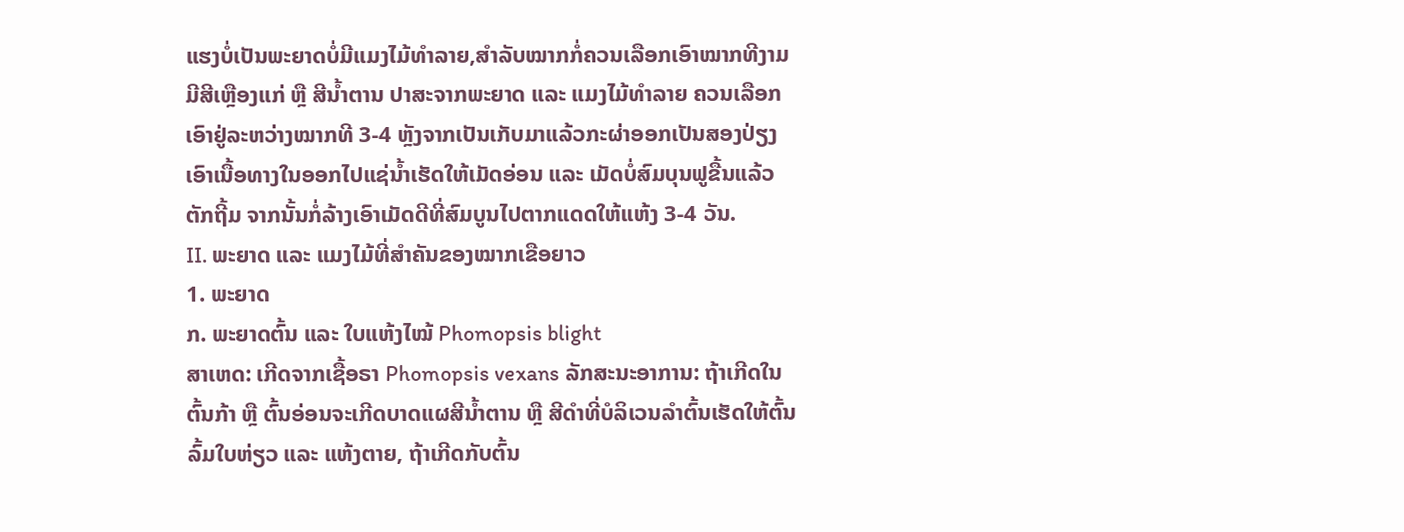ແຮງບໍ່ເປັນພະຍາດບໍ່ມີແມງໄມ້ທໍາລາຍ,ສໍາລັບໝາກກໍ່ຄວນເລືອກເອົາໝາກທີງາມມີສີເຫຼືອງແກ່ ຫຼື ສີນໍ້າຕານ ປາສະຈາກພະຍາດ ແລະ ແມງໄມ້ທໍາລາຍ ຄວນເລືອກເອົາຢູ່ລະຫວ່າງໝາກທີ 3-4 ຫຼັງຈາກເປັນເກັບມາແລ້ວກະຜ່າອອກເປັນສອງປ່ຽງເອົາເນື້ອທາງໃນອອກໄປແຊ່ນໍ້າເຮັດໃຫ້ເມັດອ່ອນ ແລະ ເມັດບໍ່ສົມບຸນຟູຂື້ນແລ້ວຕັກຖີ້ມ ຈາກນັ້ນກໍ່ລ້າງເອົາເມັດດີທີ່ສົມບູນໄປຕາກແດດໃຫ້ແຫ້ງ 3-4 ວັນ.
II. ພະຍາດ ແລະ ແມງໄມ້ທີ່ສໍາຄັນຂອງໝາກເຂືອຍາວ
1. ພະຍາດ
ກ. ພະຍາດຕົ້ນ ແລະ ໃບແຫ້ງໄໝ້ Phomopsis blight
ສາເຫດ: ເກີດຈາກເຊື້ອຣາ Phomopsis vexans ລັກສະນະອາການ: ຖ້າເກີດໃນຕົ້ນກ້າ ຫຼື ຕົ້ນອ່ອນຈະເກີດບາດແຜສີນໍ້າຕານ ຫຼື ສີດໍາທີ່ບໍລິເວນລໍາຕົ້ນເຮັດໃຫ້ຕົ້ນລົ້ມໃບຫ່ຽວ ແລະ ແຫ້ງຕາຍ, ຖ້າເກີດກັບຕົ້ນ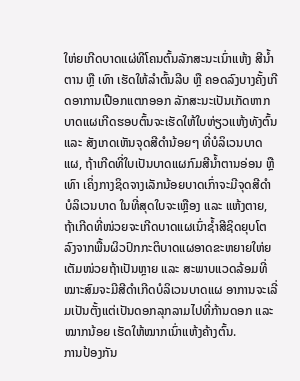ໃຫ່ຍເກີດບາດແຜ່ທີໂຄນຕົ້ນລັກສະນະເນົ່າແຫ້ງ ສີນໍ້າຕານ ຫຼື ເທົາ ເຮັດໃຫ້ລໍາຕົ້ນລີບ ຫຼື ຄອດລົງບາງຄັ້ງເກີດອາການເປືອກແຕກອອກ ລັກສະນະເປັນເກັດຫາກບາດແຜເກີດຮອບຕົ້ນຈະເຮັດໃຫ້ໃບຫ່ຽວແຫ້ງທັງຕົ້ນ ແລະ ສັງເກດເຫັນຈຸດສີດໍານ້ອຍໆ ທີ່ບໍລິເວນບາດແຜ, ຖ້າເກີດທີ່ໃບເປັນບາດແຜກົມສີນໍ້າຕານອ່ອນ ຫຼື ເທົາ ເຄິ່ງກາງຊິດຈາງເລັກນ້ອຍບາດເກົ່າຈະມີຈຸດສີດໍາບໍລິເວນບາດ ໃນທີ່ສຸດໃບຈະເຫຼືອງ ແລະ ແຫ້ງຕາຍ, ຖ້າເກີດທີ່ໜ່ວຍຈະເກີດບາດແຜເນົ່າຊໍ້າສີຊິດຍຸບໂຕລົງຈາກພື້ນຜິວປົກກະຕິບາດແຜອາດຂະຫຍາຍໃຫ່ຍເຕັມໜ່ວຍຖ້າເປັນຫຼາຍ ແລະ ສະພາບແວດລ້ອມທີ່ໝາະສົມຈະມີສີດໍາເກີດບໍລິເວນບາດແຜ ອາການຈະເລີ່ມເປັນຕັ້ງແຕ່ເປັນດອກລຸກລາມໄປທີ່ກ້ານດອກ ແລະ ໝາກນ້ອຍ ເຮັດໃຫ້ໝາກເນົ່າແຫ້ງຄ້າງຕົ້ນ.
ການປ້ອງກັນ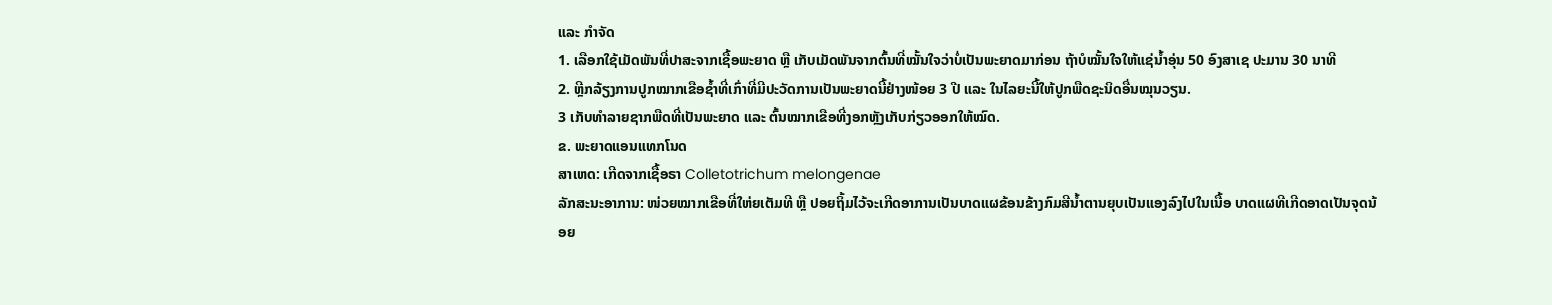ແລະ ກໍາຈັດ
1. ເລືອກໃຊ້ເມັດພັນທີ່ປາສະຈາກເຊື້ອພະຍາດ ຫຼື ເກັບເມັດພັນຈາກຕົ້ນທີ່ໝັ້ນໃຈວ່າບໍ່ເປັນພະຍາດມາກ່ອນ ຖ້າບໍໝັ້ນໃຈໃຫ້ແຊ່ນໍ້າອຸ່ນ 50 ອົງສາເຊ ປະມານ 30 ນາທີ
2. ຫຼີກລ້ຽງການປູກໝາກເຂືອຊໍ້າທີ່ເກົ່າທີ່ມີປະວັດການເປັນພະຍາດນີ້ຢ່າງໜ້ອຍ 3 ປີ ແລະ ໃນໄລຍະນີ້ໃຫ້ປູກພືດຊະນິດອື່ນໝຸນວຽນ.
3 ເກັບທໍາລາຍຊາກພືດທີ່ເປັນພະຍາດ ແລະ ຕົ້ນໝາກເຂືອທີ່ງອກຫຼັງເກັບກ່ຽວອອກໃຫ້ໝົດ.
ຂ. ພະຍາດແອນແທກໂນດ
ສາເຫດ: ເກີດຈາກເຊື້ອຣາ Colletotrichum melongenae
ລັກສະນະອາການ: ໜ່ວຍໝາກເຂືອທີ່ໃຫ່ຍເຕັມທີ ຫຼື ປອຍຖິ້ມໄວ້ຈະເກີດອາການເປັນບາດແຜຂ້ອນຂ້າງກົມສີນໍ້າຕານຍຸບເປັນແອງລົງໄປໃນເນື້ອ ບາດແຜທີເກີດອາດເປັນຈຸດນ້ອຍ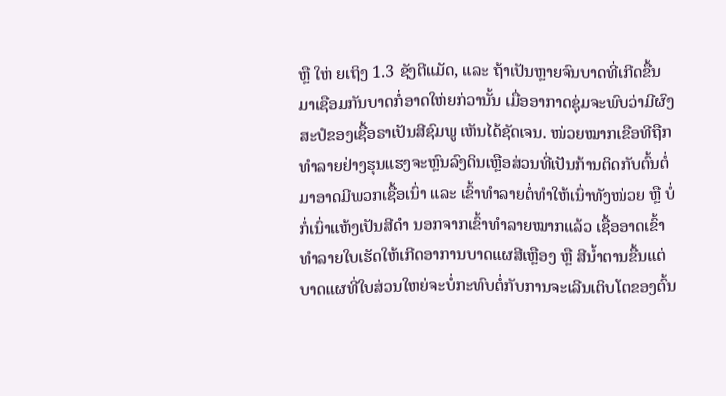ຫຼື ໃຫ່ ຍເຖິງ 1.3 ຊັງຕີແມັດ, ແລະ ຖ້າເປັນຫຼາຍຈົນບາດທີ່ເກີດຂື້ນມາເຊືອມກັນບາດກໍ່ອາດໃຫ່ຍກ່ວານັ້ນ ເມື່ອອາກາດຊຸ່ມຈະພົບວ່າມີຜົງສະປໍຂອງເຊື້ອຣາເປັນສີຊົມພູ ເຫັນໄດ້ຊັດເຈນ. ໜ່ວຍໝາກເຂືອທີຖືກທໍາລາຍຢ່າງຮຸນແຮງຈະຫຼົນລົງດິນເຫຼືອສ່ວນທີ່ເປັນກ້ານຕິດກັບຕົ້ນຕໍ່ມາອາດມີພວກເຊື້ອເນົ່າ ແລະ ເຂົ້າທໍາລາຍຕໍ່ທໍາໃຫ້ເນົ່າທັງໜ່ວຍ ຫຼື ບໍ່ກໍ່ເນົ່າແຫ້ງເປັນສີດໍາ ນອກຈາກເຂົ້າທໍາລາຍໝາກແລ້ວ ເຊື້ອອາດເຂົ້າທໍາລາຍໃບເຮັດໃຫ້ເກີດອາການບາດແຜສີເຫຼືອງ ຫຼື ສີນໍ້າຕານຂື້ນແຕ່ບາດແຜທີ່ໃບສ່ວນໃຫຍ່ຈະບໍ່ກະທົບຕໍ່ກັບການຈະເລີນເຕິບໂຕຂອງຕົ້ນ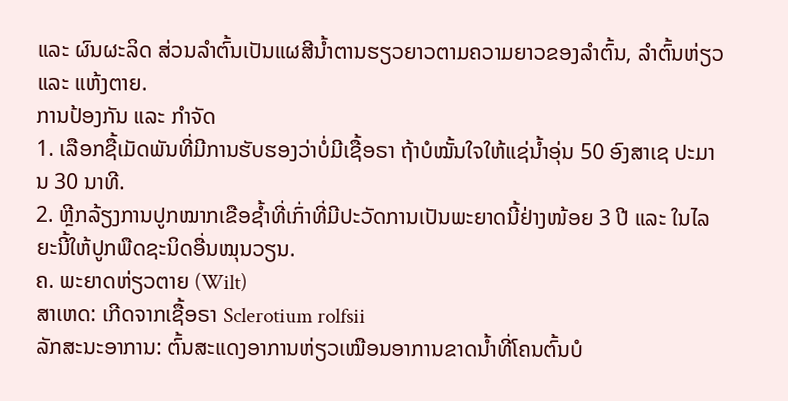ແລະ ຜົນຜະລິດ ສ່ວນລໍາຕົ້ນເປັນແຜສີນໍ້າຕານຮຽວຍາວຕາມຄວາມຍາວຂອງລໍາຕົ້ນ, ລໍາຕົ້ນຫ່ຽວ ແລະ ແຫ້ງຕາຍ.
ການປ້ອງກັນ ແລະ ກໍາຈັດ
1. ເລືອກຊື້ເມັດພັນທີ່ມີການຮັບຮອງວ່າບໍ່ມີເຊື້ອຣາ ຖ້າບໍໝັ້ນໃຈໃຫ້ແຊ່ນໍ້າອຸ່ນ 50 ອົງສາເຊ ປະມານ 30 ນາທີ.
2. ຫຼີກລ້ຽງການປູກໝາກເຂືອຊໍ້າທີ່ເກົ່າທີ່ມີປະວັດການເປັນພະຍາດນີ້ຢ່າງໜ້ອຍ 3 ປີ ແລະ ໃນໄລຍະນີ້ໃຫ້ປູກພືດຊະນິດອື່ນໝຸນວຽນ.
ຄ. ພະຍາດຫ່ຽວຕາຍ (Wilt)
ສາເຫດ: ເກີດຈາກເຊື້ອຣາ Sclerotium rolfsii
ລັກສະນະອາການ: ຕົ້ນສະແດງອາການຫ່ຽວເໝືອນອາການຂາດນໍ້າທີ່ໂຄນຕົ້ນບໍ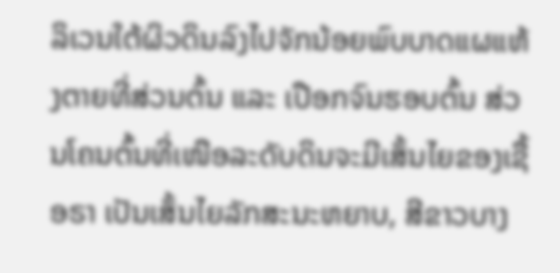ລິເວນໃຕ້ຜິວດິນລົງໄປຈັກນ້ອຍພົບບາດແຜແຫ້ງຕາຍທີ່ສ່ວນຕົ້ນ ແລະ ເປືອກຈົນຮອບຕົ້ນ ສ່ວນໂຄນຕົ້ນທີ່ເໜືອລະດັບດິນຈະມີເສັ້ນໄຍຂອງເຊື້ອຣາ ເປັນເສັ້ນໄຍລັກສະນະຫຍາບ, ສີຂາວບາງ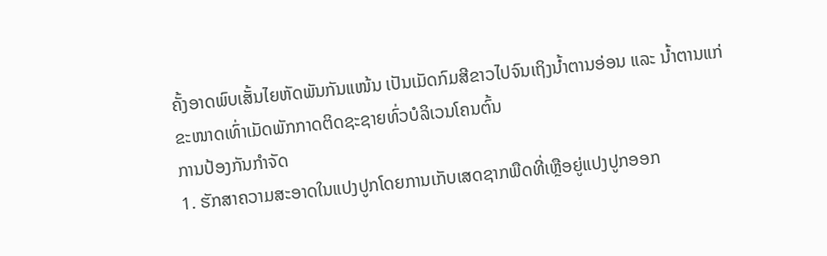ຄັ້ງອາດພົບເສັ້ນໄຍຫັດພັນກັນແໜ້ນ ເປັນເມັດກົມສີຂາວໄປຈົນເຖິງນໍ້າຕານອ່ອນ ແລະ ນໍ້າຕານແກ່ຂະໜາດເທົ່າເມັດພັກກາດຕິດຊະຊາຍທົ່ວບໍລິເວນໂຄນຕົ້ນ
ການປ້ອງກັນກໍາຈັດ
1. ຮັກສາຄວາມສະອາດໃນແປງປູກໂດຍການເກັບເສດຊາກພືດທີ່ເຫຼືອຍູ່ແປງປູກອອກ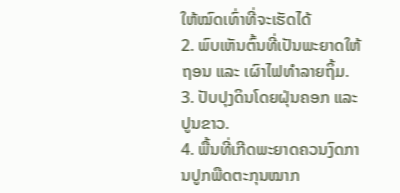ໃຫ້ໝົດເທົ່າທີ່ຈະເຮັດໄດ້
2. ພົບເຫັນຕົ້ນທີ່ເປັນພະຍາດໃຫ້ຖອນ ແລະ ເຜົາໄຟທໍາລາຍຖິ້ມ.
3. ປັບປຸງດິນໂດຍຝຸ່ນຄອກ ແລະ ປູນຂາວ.
4. ພື້ນທີ່ເກີດພະຍາດຄວນງົດການປູກພືດຕະກຸນໝາກ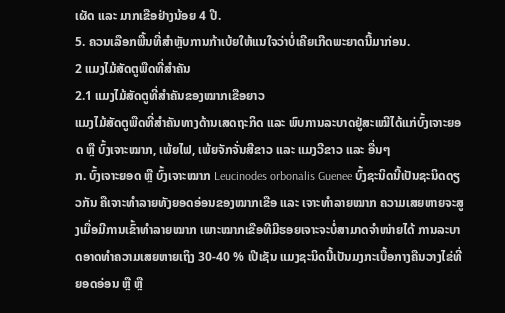ເຜັດ ແລະ ມາກເຂືອຢ່າງນ້ອຍ 4 ປີ.
5. ຄວນເລືອກພື້ນທີ່ສໍາຫຼັບການກ້າເບ້ຍໃຫ້ແນໃຈວ່າບໍ່ເຄີຍເກີດພະຍາດນີ້ມາກ່ອນ.
2 ແມງໄມ້ສັດຕູພືດທີ່ສໍາຄັນ
2.1 ແມງໄມ້ສັດຕູທີ່ສໍາຄັນຂອງໝາກເຂືອຍາວ
ແມງໄມ້ສັດຕູພືດທີ່ສໍາຄັນທາງດ້ານເສດຖະກິດ ແລະ ພົບການລະບາດຢູ່ສະເໝີໄດ້ແກ່ບົ້ງເຈາະຍອດ ຫຼື ບົ້ງເຈາະໝາກ, ເພ້ຍໄຟ, ເພ້ຍຈັກຈັ່ນສີຂາວ ແລະ ແມງວີຂາວ ແລະ ອື່ນໆ
ກ. ບົ້ງເຈາະຍອດ ຫຼື ບົ້ງເຈາະໝາກ Leucinodes orbonalis Guenee ບົ້ງຊະນິດນີ້ເປັນຊະນິດດຽວກັນ ຄືເຈາະທໍາລາຍທັງຍອດອ່ອນຂອງໝາກເຂືອ ແລະ ເຈາະທໍາລາຍໝາກ ຄວາມເສຍຫາຍຈະສູງເມື່ອມີການເຂົ້າທໍາລາຍໝາກ ເພາະໝາກເຂືອທີມີຮອຍເຈາະຈະບໍ່ສາມາດຈໍາໜ່າຍໄດ້ ການລະບາດອາດທໍາຄວາມເສຍຫາຍເຖິງ 30-40 % ເປີເຊັນ ແມງຊະນິດນີ້ເປັນມງກະເບື້ອກາງຄືນວາງໄຂ່ທີ່ຍອດອ່ອນ ຫຼື ຫຼື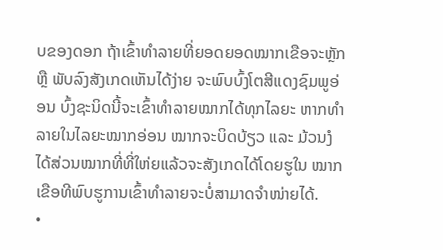ບຂອງດອກ ຖ້າເຂົ້າທໍາລາຍທີ່ຍອດຍອດໝາກເຂືອຈະຫຼັກ ຫຼື ພັບລົງສັງເກດເຫັນໄດ້ງ່າຍ ຈະພົບບົ້ງໂຕສີແດງຊົມພູອ່ອນ ບົ້ງຊະນິດນີ້ຈະເຂົ້າທໍາລາຍໝາກໄດ້ທຸກໄລຍະ ຫາກທໍາລາຍໃນໄລຍະໝາກອ່ອນ ໝາກຈະບິດບ້ຽວ ແລະ ມ້ວນງໍໄດ້ສ່ວນໝາກທີ່ທີ່ໃຫ່ຍແລ້ວຈະສັງເກດໄດ້ໂດຍຮູໃນ ໝາກເຂືອທີພົບຮູການເຂົ້າທໍາລາຍຈະບໍ່ສາມາດຈໍາໜ່າຍໄດ້.
•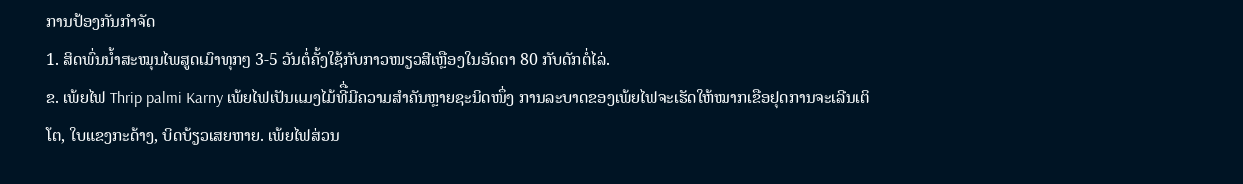ການປ້ອງກັນກໍາຈັດ
1. ສິດພົ່ນນໍ້າສະໝຸນໄພສູດເມົາທຸກໆ 3-5 ວັນຕໍ່ຄັ້ງໃຊ້ກັບກາວໜຽວສີເຫຼືອງໃນອັດຕາ 80 ກັບດັກຕໍ່ໄລ່.
ຂ. ເພ້ຍໄຟ Thrip palmi Karny ເພ້ຍໄຟເປັນແມງໄມ້ທີື່ມີຄວາມສໍາຄັນຫຼາຍຊະນິດໜຶ່ງ ການລະບາດຂອງເພ້ຍໄຟຈະເຮັດໃຫ້ໝາກເຂືອຢຸດການຈະເລີນເຕິໂຕ, ໃບແຂງກະດ້າງ, ບິດບ້ຽວເສຍຫາຍ. ເພ້ຍໄຟສ່ວນ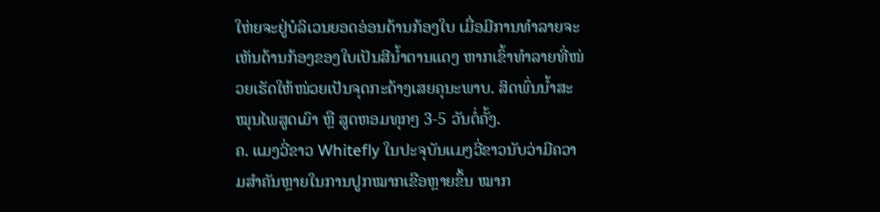ໃຫ່ຍຈະຢູ່ບໍລິເວນຍອດອ່ອນດ້ານກ້ອງໃບ ເມື່ອມີການທໍາລາຍຈະເຫັນດ້ານກ້ອງຂອງໃບເປັນສີນໍ້າຕານແດງ ຫາກເຂົ້າທໍາລາຍທີ່ໜ່ວຍເຮັດໃຫ້ໜ່ວຍເປັນຈຸດກະດ້າງເສຍຄຸນະພາບ. ສິດພົ່ນນໍ້າສະໝຸນໄພສູດເມົາ ຫຼື ສູດຫອມທຸກໆ 3-5 ວັນຕໍ່ຄັ້ງ.
ຄ. ແມງວີ່ຂາວ Whitefly ໃນປະຈຸບັນແມງວີ່ຂາວນັບວ່າມີຄວາມສໍາຄັນຫຼາຍໃນການປູກໝາກເຂືອຫຼາຍຂຶ້ນ ໝາກ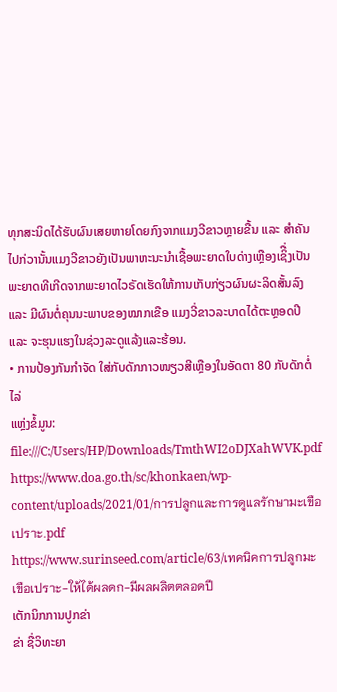ທຸກສະນິດໄດ້ຮັບຜົນເສຍຫາຍໂດຍກົງຈາກແມງວີຂາວຫຼາຍຂື້ນ ແລະ ສໍາຄັນໄປກ່ວານັ້ນແມງວີຂາວຍັງເປັນພາຫະນະນໍາເຊື້ອພະຍາດໃບດ່າງເຫຼືອງເຊິື່ງເປັນພະຍາດທີເກີດຈາກພະຍາດໄວຣັດເຮັດໃຫ້ການເກັບກ່ຽວຜົນຜະລິດສັ້ນລົງ ແລະ ມີຜົນຕໍ່ຄຸນນະພາບຂອງໝາກເຂືອ ແມງວີ່ຂາວລະບາດໄດ້ຕະຫຼອດປີ ແລະ ຈະຮຸນແຮງໃນຊ່ວງລະດູແລ້ງແລະຮ້ອນ.
• ການປ້ອງກັນກໍາຈັດ ໃສ່ກັບດັກກາວໜຽວສີເຫຼືອງໃນອັດຕາ 80 ກັບດັກຕໍ່ໄລ່
ແຫຼ່ງຂໍ້ມູນ: file:///C:/Users/HP/Downloads/TmthWI2oDJXahWVK.pdf
https://www.doa.go.th/sc/khonkaen/wp-content/uploads/2021/01/การปลูกและการดูแลรักษามะเขือเปราะ.pdf
https://www.surinseed.com/article/63/เทคนิคการปลูกมะเขือเปราะ-ให้ได้ผลดก-มีผลผลิตตลอดปี
ເຕັກນິກການປູກຂ່າ
ຂ່າ ຊື່ວິທະຍາ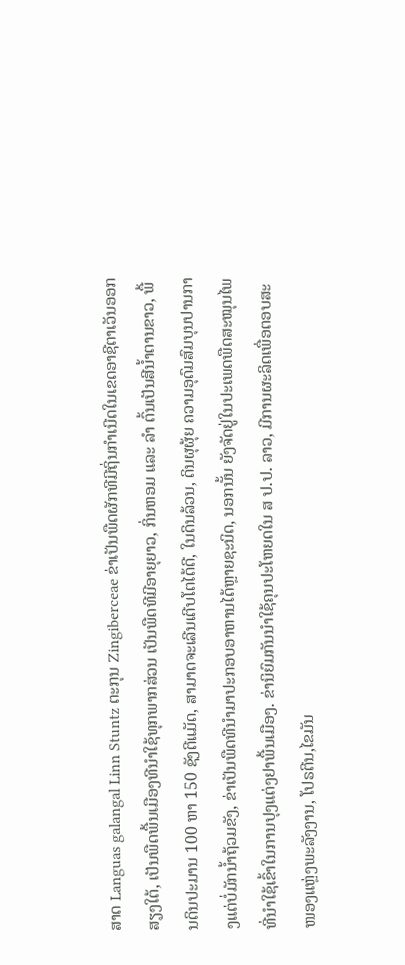ສາດ Languas galangal Linn Stuntz ຕະກຸນ Zingiberceae ຂ່າເປັນພືດຜັກທີມີຖິ່ນກໍາເນີດໃນເຂດອາຊີຕາເວັນອອກສຽງໃຕ້, ເປັນພືດພື້ນເມືອງທີນໍາໃຊ້ທຸກພາກສ່ວນ ເປັນພືດທີມີອາຍຸຍາວ, ກິ່ນຫອມ ແລະ ລໍາ ຕົ້ນເປັນສີນໍ້າຕານຂາວ, ພື້ນດິນປະມານ 100 ຫາ 150 ຊັງຕີແມັດ, ສາມາດຈະເລີນເຕີບໂຕໄດ້ດີ, ໃນດິນລ້ວນ, ດິນຜຸຜຸ້ຍ ຄວາມອຸດົມສົມບຸນປານກາງແຕ່ບໍ່ມັກນໍ້າຖ້ວມຂັງ, ຂ່າເປັນພືດທີນໍາມາປະກອບອາຫານໄດ້ຫຼາຍຊະນິດ, ນອກນັ້ນ ຍັງຈັດຢູ່ໃນປະເພດພືດສະໝຸນໄພທີ່ນໍາໃຊ້ເຂົ້າໃນການປຸງແຕ່ງຢາພື້ນເມືອງ. ຂ່ານິຍົມກັນນໍາໃຊ້ຄຸນປະໂຫຍດໃນ ສ ປ.ປ. ລາວ, ມີການຜະລິດເພື່ອຕອບສະໜອງແຫຼ່ງພະລັງງານ, ໂປຣຕີນ,ໄຂມັນ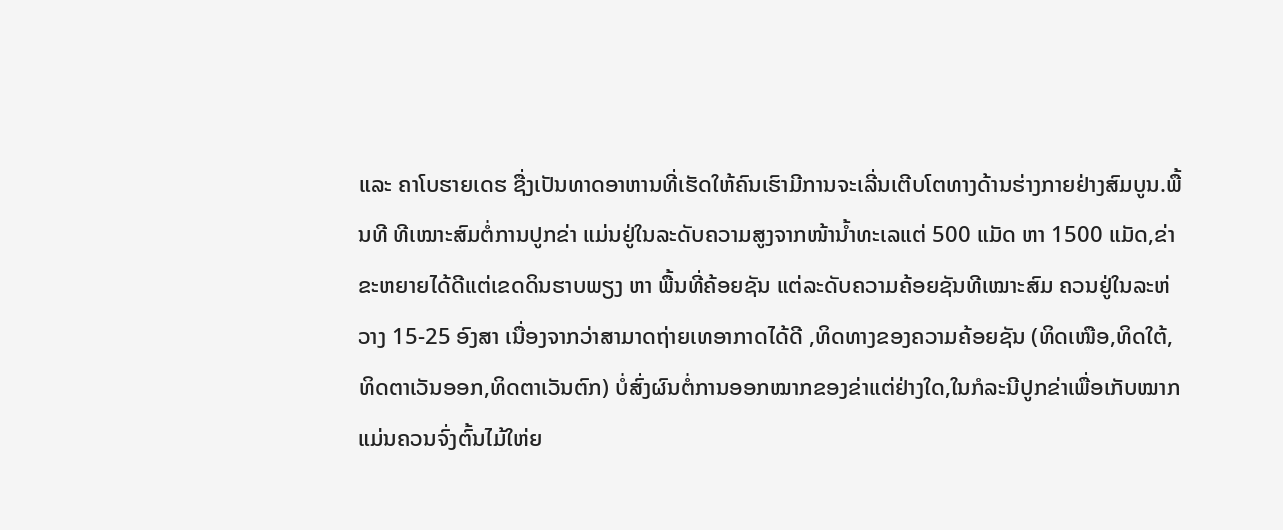ແລະ ຄາໂບຮາຍເດຮ ຊື່ງເປັນທາດອາຫານທີ່ເຮັດໃຫ້ຄົນເຮົາມີການຈະເລີ່ນເຕີບໂຕທາງດ້ານຮ່າງກາຍຢ່າງສົມບູນ.ພື້ນທີ ທີເໝາະສົມຕໍ່ການປູກຂ່າ ແມ່ນຢູ່ໃນລະດັບຄວາມສູງຈາກໜ້ານໍ້າທະເລແຕ່ 500 ແມັດ ຫາ 1500 ແມັດ,ຂ່າຂະຫຍາຍໄດ້ດີແຕ່ເຂດດິນຮາບພຽງ ຫາ ພື້ນທີ່ຄ້ອຍຊັນ ແຕ່ລະດັບຄວາມຄ້ອຍຊັນທີເໝາະສົມ ຄວນຢູ່ໃນລະຫ່ວາງ 15-25 ອົງສາ ເນື່ອງຈາກວ່າສາມາດຖ່າຍເທອາກາດໄດ້ດີ ,ທິດທາງຂອງຄວາມຄ້ອຍຊັນ (ທິດເໜືອ,ທິດໃຕ້,ທິດຕາເວັນອອກ,ທິດຕາເວັນຕົກ) ບໍ່ສົ່ງຜົນຕໍ່ການອອກໝາກຂອງຂ່າແຕ່ຢ່າງໃດ,ໃນກໍລະນີປູກຂ່າເພື່ອເກັບໝາກແມ່ນຄວນຈົ່ງຕົ້ນໄມ້ໃຫ່ຍ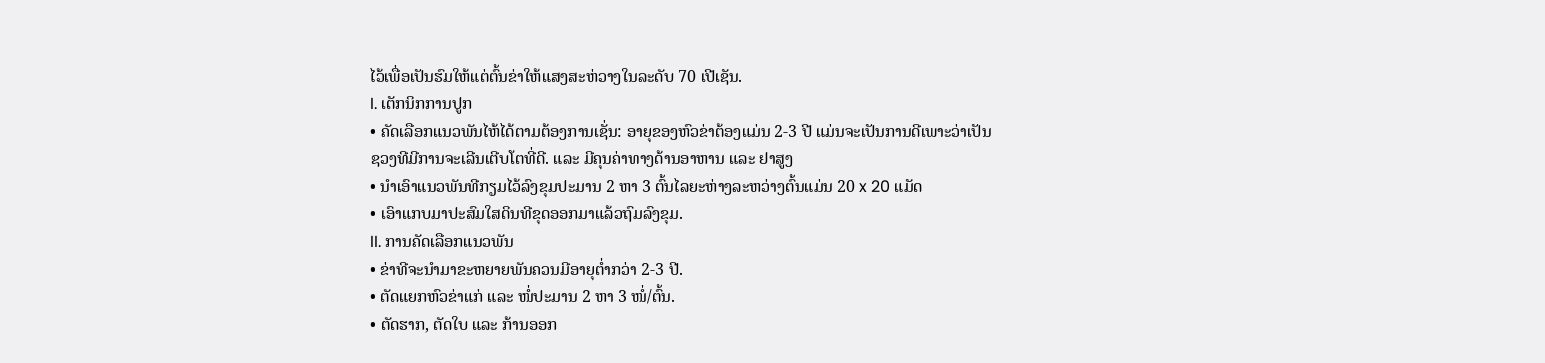ໄວ້ເພື່ອເປັນຮົມໃຫ້ແຕ່ຕົ້ນຂ່າໃຫ້ແສງສະຫ່ວາງໃນລະດັບ 70 ເປີເຊັນ.
I. ເຕັກນິກການປູກ
• ຄັດເລືອກແນວພັນໄຫ້ໄດ້ຕາມຕ້ອງການເຊັ່ນ: ອາຍຸຂອງຫົວຂ່າຕ້ອງແມ່ນ 2-3 ປີ ແມ່ນຈະເປັນການດີເພາະວ່າເປັນ
ຊວງທີມີການຈະເລີນເຕີບໂຕທີ່ດີ. ແລະ ມີຄຸນຄ່າທາງດ້ານອາຫານ ແລະ ຢາສູງ
• ນໍາເອົາແນວພັນທີກຽມໄວ້ລົງຂຸມປະມານ 2 ຫາ 3 ຕົ້ນໄລຍະຫ່າງລະຫວ່າງຕົ້ນແມ່ນ 20 x 20 ແມັດ
• ເອົາແກບມາປະສົມໃສດິນທີຂຸດອອກມາແລ້ວຖົມລົງຂຸມ.
II. ການຄັດເລືອກແນວພັນ
• ຂ່າທີຈະນໍາມາຂະຫຍາຍພັນຄວນມີອາຍຸຕໍ່າກວ່າ 2-3 ປີ.
• ຕັດແຍກຫົວຂ່າແກ່ ແລະ ໜໍ່ປະມານ 2 ຫາ 3 ໜໍ່/ຕົ້ນ.
• ຕັດຮາກ, ຕັດໃບ ແລະ ກ້ານອອກ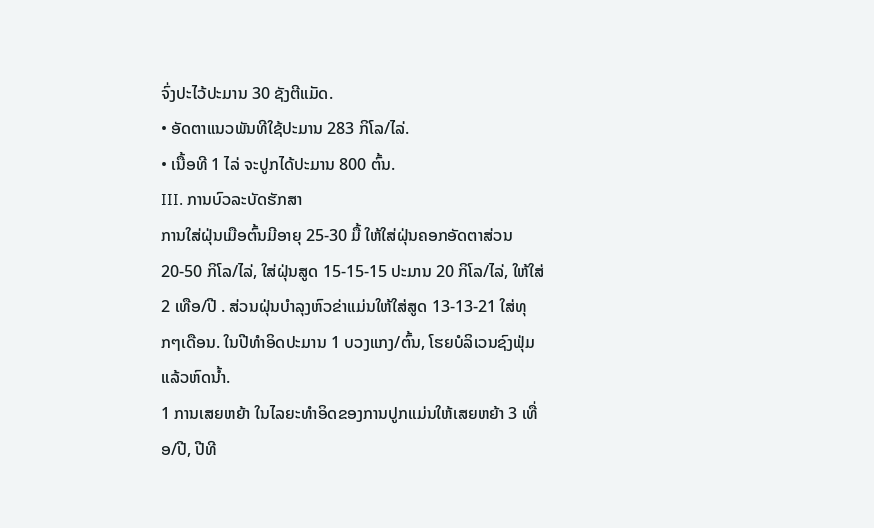ຈົ່ງປະໄວ້ປະມານ 30 ຊັງຕີແມັດ.
• ອັດຕາແນວພັນທີໃຊ້ປະມານ 283 ກິໂລ/ໄລ່.
• ເນື້ອທີ 1 ໄລ່ ຈະປູກໄດ້ປະມານ 800 ຕົ້ນ.
III. ການບົວລະບັດຮັກສາ
ການໃສ່ຝຸ່ນເມືອຕົ້ນມີອາຍຸ 25-30 ມື້ ໃຫ້ໃສ່ຝຸ່ນຄອກອັດຕາສ່ວນ 20-50 ກິໂລ/ໄລ່, ໃສ່ຝຸ່ນສູດ 15-15-15 ປະມານ 20 ກິໂລ/ໄລ່, ໃຫ້ໃສ່ 2 ເທືອ/ປີ . ສ່ວນຝຸ່ນບໍາລຸງຫົວຂ່າແມ່ນໃຫ້ໃສ່ສູດ 13-13-21 ໃສ່ທຸກໆເດືອນ. ໃນປີທໍາອິດປະມານ 1 ບວງແກງ/ຕົ້ນ, ໂຮຍບໍລິເວນຊົງຟຸ່ມແລ້ວຫົດນໍ້າ.
1 ການເສຍຫຍ້າ ໃນໄລຍະທໍາອິດຂອງການປູກແມ່ນໃຫ້ເສຍຫຍ້າ 3 ເທື່ອ/ປີ, ປີທີ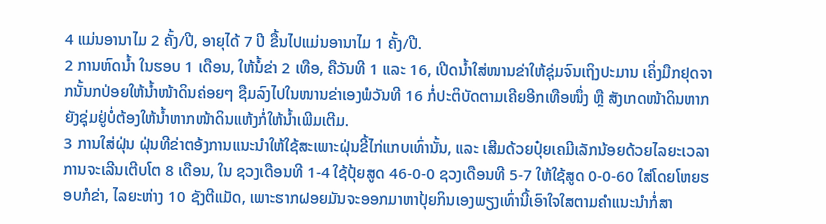4 ແມ່ນອານາໄມ 2 ຄັ້ງ/ປີ, ອາຍຸໄດ້ 7 ປີ ຂື້ນໄປແມ່ນອານາໄມ 1 ຄັ້ງ/ປີ.
2 ການຫົດນໍ້າ ໃນຮອບ 1 ເດືອນ, ໃຫ້ນໍ້ຂ່າ 2 ເທືອ, ຄືວັນທີ 1 ແລະ 16, ເປີດນໍ້າໃສ່ໜານຂ່າໃຫ້ຊຸ່ມຈົນເຖິງປະມານ ເຄິ່ງມືກຢຸດຈາກນັ້ນກປ່ອຍໃຫ້ນໍ້າໜ້າດິນຄ່ອຍໆ ຊືມລົງໄປໃນໜານຂ່າເອງພໍວັນທີ 16 ກໍ່ປະຕິບັດຕາມເຄີຍອີກເທືອໜຶ່ງ ຫຼື ສັງເກດໜ້າດິນຫາກຍັງຊຸ່ມຢູ່ບໍ່ຕ້ອງໃຫ້ນໍ້າຫາກໜ້າດິນແຫ້ງກໍ່ໃຫ້ນໍ້າເພີມເຕີມ.
3 ການໃສ່ຝຸ່ນ ຝຸ່ນທີຂ່າຕອ້ງການແນະນໍາໃຫ້ໃຊ້ສະເພາະຝຸ່ນຂີ້ໄກ່ແກບເທົ່ານັ້ນ, ແລະ ເສີມດ້ວຍປຸ໋ຍເຄມີເລັກນ້ອຍດ້ວຍໄລຍະເວລາການຈະເລີນເຕີບໂຕ 8 ເດືອນ, ໃນ ຊວງເດືອນທີ 1-4 ໃຊ້ປຸ້ຍສູດ 46-0-0 ຊວງເດືອນທີ 5-7 ໃຫ້ໃຊ້ສູດ 0-0-60 ໃສ່ໂດຍໂຫຍຮອບກໍຂ່າ, ໄລຍະຫ່າງ 10 ຊັງຕີແມັດ, ເພາະຮາກຝອຍມັນຈະອອກມາຫາປຸ້ຍກິນເອງພຽງເທົ່ານີ້ເອົາໃຈໃສຕາມຄໍາແນະນໍາກໍ່ສາ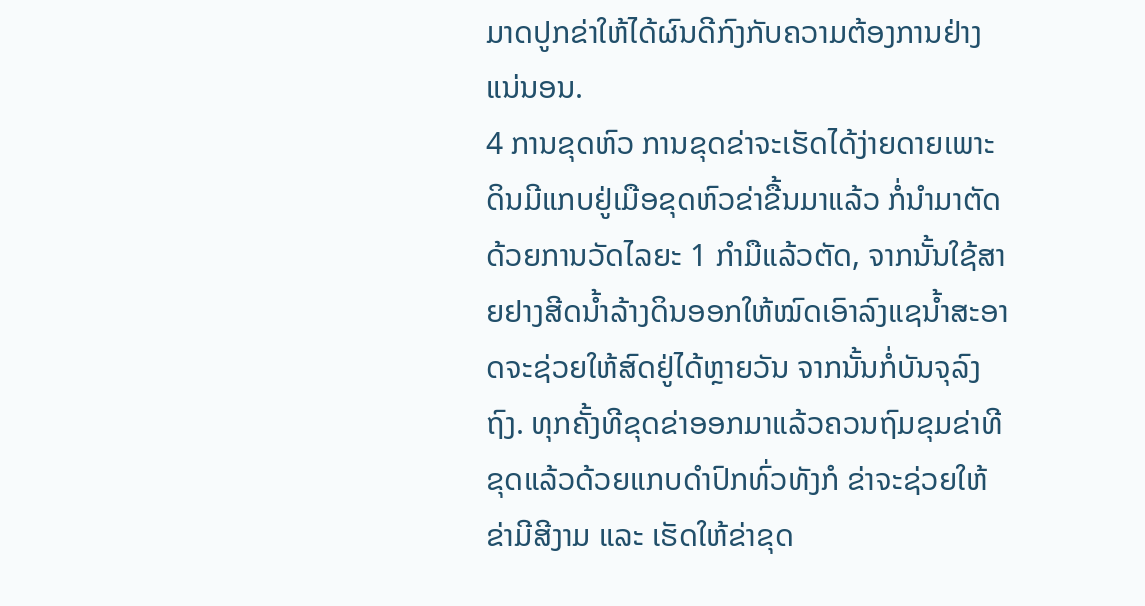ມາດປູກຂ່າໃຫ້ໄດ້ຜົນດີກົງກັບຄວາມຕ້ອງການຢ່າງແນ່ນອນ.
4 ການຂຸດຫົວ ການຂຸດຂ່າຈະເຮັດໄດ້ງ່າຍດາຍເພາະດິນມີແກບຢູ່ເມືອຂຸດຫົວຂ່າຂື້ນມາແລ້ວ ກໍ່ນຳມາຕັດດ້ວຍການວັດໄລຍະ 1 ກໍາມືແລ້ວຕັດ, ຈາກນັ້ນໃຊ້ສາຍຢາງສີດນໍ້າລ້າງດິນອອກໃຫ້ໝົດເອົາລົງແຊນໍ້າສະອາດຈະຊ່ວຍໃຫ້ສົດຢູ່ໄດ້ຫຼາຍວັນ ຈາກນັ້ນກໍ່ບັນຈຸລົງຖົງ. ທຸກຄັ້ງທີຂຸດຂ່າອອກມາແລ້ວຄວນຖົມຂຸມຂ່າທີຂຸດແລ້ວດ້ວຍແກບດໍາປົກທົ່ວທັງກໍ ຂ່າຈະຊ່ວຍໃຫ້ຂ່າມີສີງາມ ແລະ ເຮັດໃຫ້ຂ່າຂຸດ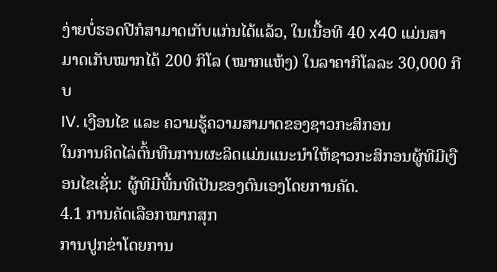ງ່າຍບໍ່ຮອດປີກໍສາມາດເກັບແກ່ນໄດ້ແລ້ວ, ໃນເນື້ອທີ 40 x40 ແມ່ນສາມາດເກັບໝາກໄດ້ 200 ກິໂລ (ໝາກແຫ້ງ) ໃນລາຄາກິໂລລະ 30,000 ກີບ
IV. ເງືອນໄຂ ແລະ ຄວາມຮູ້ຄວາມສາມາດຂອງຊາວກະສິກອນ
ໃນການຄິດໄລ່ຕົ້ນທືນການຜະລິດແມ່ນແນະນໍາໃຫ້ຊາວກະສິກອນຜູ້ທີມີເງືອນໄຂເຊັ່ນ: ຜູ້ທີມີພື້ນທີເປັນຂອງຕົນເອງໂດຍການຄັດ.
4.1 ການຄັດເລືອກໝາກສຸກ
ການປູກຂ່າໂດຍການ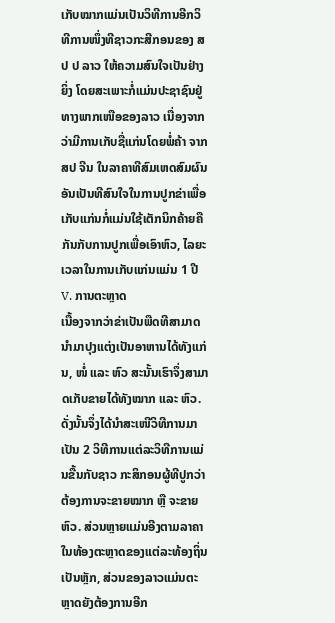ເກັບໝາກແມ່ນເປັນວິທີການອີກວິທີການໜຶ່ງທີຊາວກະສີກອນຂອງ ສ ປ ປ ລາວ ໃຫ້ຄວາມສົນໃຈເປັນຢ່າງຍິ່ງ ໂດຍສະເພາະກໍ່ແມ່ນປະຊາຊົນຢູ່ທາງພາກເໜືອຂອງລາວ ເນື່ອງຈາກວ່າມີການເກັບຊື່ແກ່ນໂດຍພໍ່ຄ້າ ຈາກ ສປ ຈີນ ໃນລາຄາທີສົມເຫດສົມຜົນອັນເປັນທີສົນໃຈໃນການປູກຂ່າເພື່ອເກັບແກ່ນກໍ່ແມ່ນໃຊ້ເຕັກນິກຄ້າຍຄືກັນກັບການປູກເພື່ອເອົາຫົວ, ໄລຍະເວລາໃນການເກັບແກ່ນແມ່ນ 1 ປີ
V. ການຕະຫຼາດ
ເນື້ອງຈາກວ່າຂ່າເປັນພືດທີສາມາດນໍາມາປຸງແຕ່ງເປັນອາຫານໄດ້ທັງແກ່ນ, ໜໍ່ ແລະ ຫົວ ສະນັ້ນເຮົາຈຶ່ງສາມາດເກັບຂາຍໄດ້ທັງໝາກ ແລະ ຫົວ. ດັ່ງນັ້ນຈຶ່ງໄດ້ນໍາສະເໜີວິທີການມາເປັນ 2 ວິທີການແຕ່ລະວິທີການແມ່ນຂື້ນກັບຊາວ ກະສິກອນຜູ້ທີປູກວ່າຕ້ອງການຈະຂາຍໝາກ ຫຼື ຈະຂາຍຫົວ. ສ່ວນຫຼາຍແມ່ນອີງຕາມລາຄາໃນທ້ອງຕະຫຼາດຂອງແຕ່ລະທ້ອງຖິ່ນເປັນຫຼັກ, ສ່ວນຂອງລາວແມ່ນຕະຫຼາດຍັງຕ້ອງການອີກ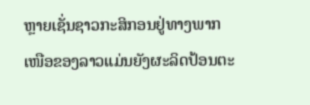ຫຼາຍເຊັ່ນຊາວກະສິກອນຢູ່ທາງພາກເໜືອຂອງລາວແມ່ນຍັງຜະລິດປ້ອນຕະ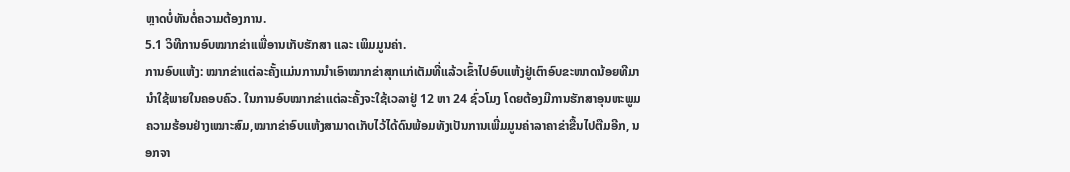ຫຼາດບໍ່ທັນຕໍ່ຄວາມຕ້ອງການ.
5.1 ວິທີການອົບໝາກຂ່າເເພື່ອານເກັບຮັກສາ ແລະ ເພິມມູນຄ່າ.
ການອົບແຫ້ງ: ໝາກຂ່າແຕ່ລະຄັ້ງແມ່ນການນໍາເອົາໝາກຂ່າສຸກແກ່ເຕັມທີ່ແລ້ວເຂົ້າໄປອົບແຫ້ງຢູ່ເຕົາອົບຂະໜາດນ້ອຍທີມານໍາໃຊ້ພາຍໃນຄອບຄົວ. ໃນການອົບໝາກຂ່າແຕ່ລະຄັ້ງຈະໃຊ້ເວລາຢູ່ 12 ຫາ 24 ຊົ່ວໂມງ ໂດຍຕ້ອງມີການຮັກສາອຸນຫະພູມຄວາມຮ້ອນຢ່າງເໝາະສົມ,ໝາກຂ່າອົບແຫ້ງສາມາດເກັບໄວ້ໄດ້ດົນພ້ອມທັງເປັນການເພີ່ມມູນຄ່າລາຄາຂ່າຂື້ນໄປຕືມອີກ, ນອກຈາ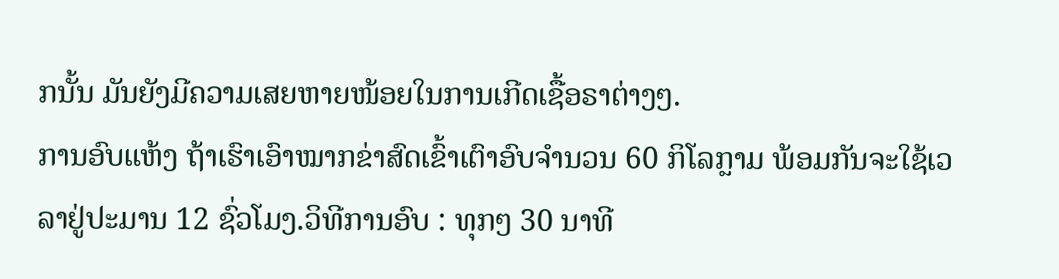ກນັ້ນ ມັນຍັງມີຄວາມເສຍຫາຍໜ້ອຍໃນການເກີດເຊື້ອຣາຕ່າງໆ.
ການອົບແຫ້ງ ຖ້າເຮົາເອົາໝາກຂ່າສົດເຂົ້າເຕົາອົບຈໍານວນ 60 ກິໂລກຼາມ ພ້ອມກັນຈະໃຊ້ເວລາຢູ່ປະມານ 12 ຊົ່ວໂມງ.ວິທີການອົບ : ທຸກໆ 30 ນາທີ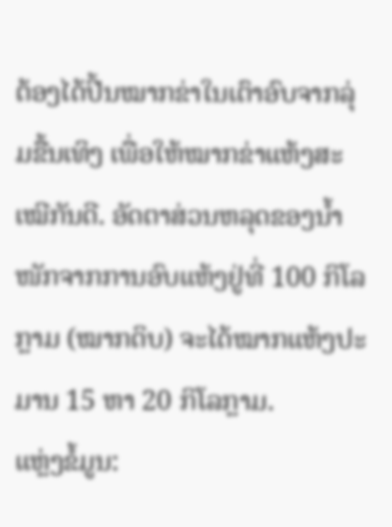ຕ້ອງໄດ້ປີ້ນໝາກຂ່າໃນເຕົາອົບຈາກລຸ່ມຂື້ນເທິງ ເພື່ອໃຫ້ໝາກຂ່າແຫ້ງສະເໝີກັນດີ. ອັດຕາສ່ວນຫລຸດຂອງນໍ້າໜັກຈາກການອົບແຫ້ງຢູ່ທີ່ 100 ກິໂລກຼາມ (ໝາກດິບ) ຈະໄດ້ໝາກແຫ້ງປະມານ 15 ຫາ 20 ກິໂລກຼາມ.
ແຫຼ່ງຂໍ້ມູນ: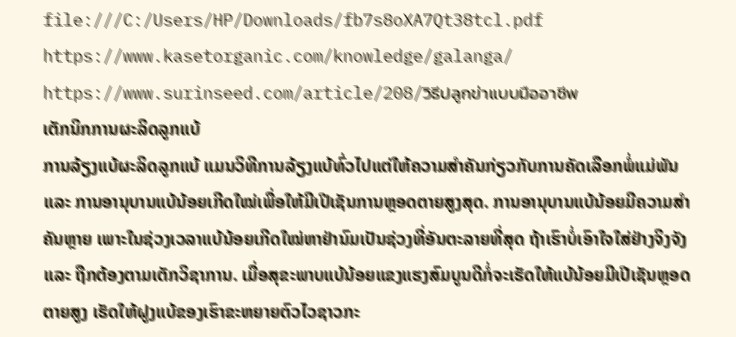file:///C:/Users/HP/Downloads/fb7s8oXA7Qt38tcl.pdf
https://www.kasetorganic.com/knowledge/galanga/
https://www.surinseed.com/article/208/วิธีปลูกข่าแบบมืออาชีพ
ເຕັກນິກການຜະລິດລູກແບ້
ການລ້ຽງແບ້ຜະລິດລູກແບ້ ແມນວິທີການລ້ຽງແບ້ທົ່ວໄປແຕ່ໃຫ້ຄວາມສໍາຄັນກ່ຽວກັບການຄັດເລືອກພໍ່ແມ່ພັນ ແລະ ການອານຸບານແບ້ນ້ອຍເກີດໃໝ່ເພື່ອໃຫ້ມີເປີເຊັນການຫຼອດຕາຍສູງສຸດ. ການອານຸບານແບ້ນ້ອຍມີຄວາມສໍາຄັນຫຼາຍ ເພາະໃນຊ່ວງເວລາແບ້ນ້ອຍເກີດໃໝ່ຫາຢ່ານົມເປັນຊ່ວງທີ່ອັນຕະລາຍທີ່ສຸດ ຖ້າເຮົາບໍ່ເອົາໃຈໃສ່ຢ່າງຈິງຈັງ ແລະ ຖືກຕ້ອງຕາມເຕັກວິຊາການ. ເມື່ອສຸຂະພາບແບ້ນ້ອຍແຂງແຮງສົມບູນດີກໍ່ຈະເຮັດໃຫ້ແບ້ນ້ອຍມີເປີເຊັນຫຼອດຕາຍສູງ ເຮັດໃຫ້ຝູງແບ້ຂອງເຮົາຂະຫຍາຍຕົວໄວຊາວກະ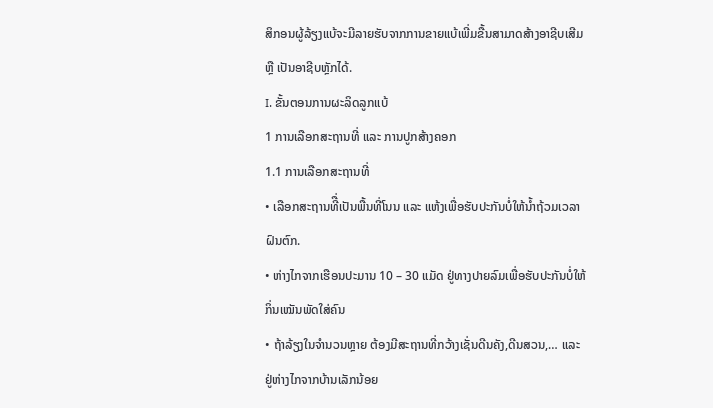ສິກອນຜູ້ລ້ຽງແບ້ຈະມີລາຍຮັບຈາກການຂາຍແບ້ເພີ່ມຂື້ນສາມາດສ້າງອາຊີບເສີມ ຫຼື ເປັນອາຊີບຫຼັກໄດ້.
I. ຂັ້ນຕອນການຜະລິດລູກແບ້
1 ການເລືອກສະຖານທີ່ ແລະ ການປູກສ້າງຄອກ
1.1 ການເລືອກສະຖານທີ່
• ເລືອກສະຖານທີື່ເປັນພື້ນທີ່ໂນນ ແລະ ແຫ້ງເພື່ອຮັບປະກັນບໍ່ໃຫ້ນໍ້າຖ້ວມເວລາຝົນຕົກ.
• ຫ່າງໄກຈາກເຮືອນປະມານ 10 – 30 ແມັດ ຢູ່ທາງປາຍລົມເພື່ອຮັບປະກັນບໍ່ໃຫ້ກິ່ນເໝັນພັດໃສ່ຄົນ
• ຖ້າລ້ຽງໃນຈໍານວນຫຼາຍ ຕ້ອງມີສະຖານທີ່ກວ້າງເຊັ່ນດີນຄັງ,ດີນສວນ,… ແລະ ຢູ່ຫ່າງໄກຈາກບ້ານເລັກນ້ອຍ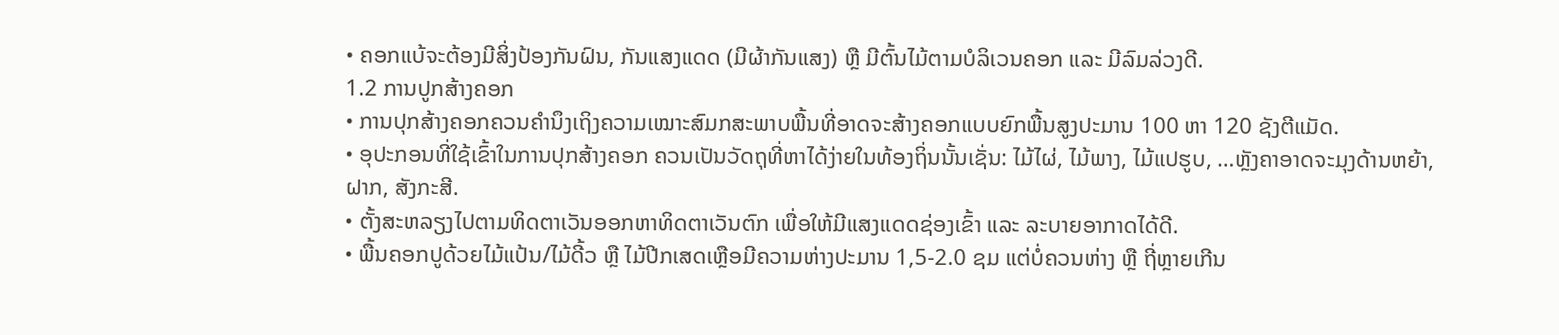• ຄອກແບ້ຈະຕ້ອງມີສິ່ງປ້ອງກັນຝົນ, ກັນແສງແດດ (ມີຜ້າກັນແສງ) ຫຼື ມີຕົ້ນໄມ້ຕາມບໍລິເວນຄອກ ແລະ ມີລົມລ່ວງດີ.
1.2 ການປູກສ້າງຄອກ
• ການປຸກສ້າງຄອກຄວນຄໍານຶງເຖິງຄວາມເໝາະສົມກສະພາບພື້ນທີ່ອາດຈະສ້າງຄອກແບບຍົກພື້ນສູງປະມານ 100 ຫາ 120 ຊັງຕີແມັດ.
• ອຸປະກອນທີ່ໃຊ້ເຂົ້າໃນການປຸກສ້າງຄອກ ຄວນເປັນວັດຖຸທີ່ຫາໄດ້ງ່າຍໃນທ້ອງຖິ່ນນັ້ນເຊັ່ນ: ໄມ້ໄຜ່, ໄມ້ພາງ, ໄມ້ແປຮູບ, …ຫຼັງຄາອາດຈະມຸງດ້ານຫຍ້າ, ຝາກ, ສັງກະສີ.
• ຕັ້ງສະຫລຽງໄປຕາມທິດຕາເວັນອອກຫາທິດຕາເວັນຕົກ ເພື່ອໃຫ້ມີແສງແດດຊ່ອງເຂົ້າ ແລະ ລະບາຍອາກາດໄດ້ດີ.
• ພື້ນຄອກປູດ້ວຍໄມ້ແປ້ນ/ໄມ້ດີ້ວ ຫຼື ໄມ້ປີກເສດເຫຼືອມີຄວາມຫ່າງປະມານ 1,5-2.0 ຊມ ແຕ່ບໍ່ຄວນຫ່າງ ຫຼື ຖີ່ຫຼາຍເກີນ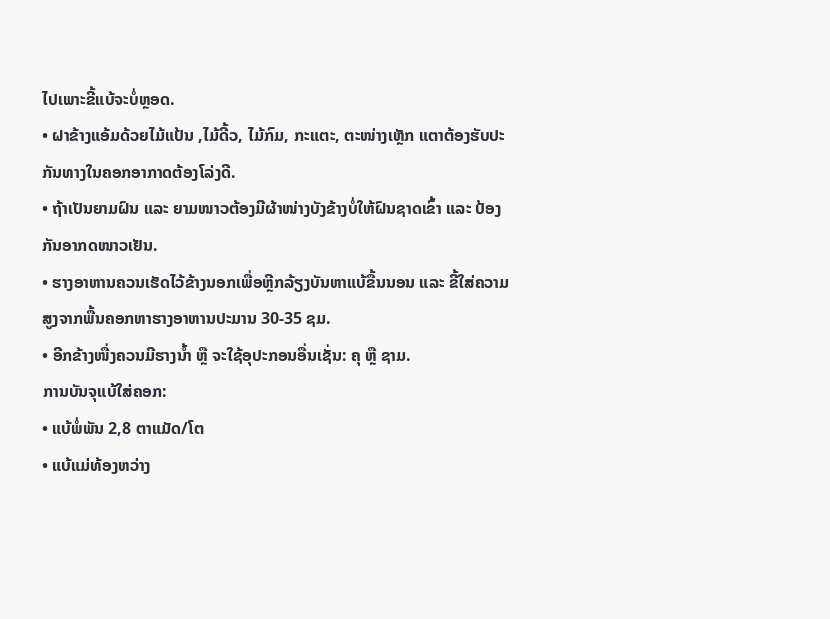ໄປເພາະຂີ້ແບ້ຈະບໍ່ຫຼອດ.
• ຝາຂ້າງແອ້ມດ້ວຍໄມ້ແປ້ນ ,ໄມ້ດີ້ວ, ໄມ້ກົມ, ກະແຕະ, ຕະໜ່າງເຫຼັກ ແຕາຕ້ອງຮັບປະກັນທາງໃນຄອກອາກາດຕ້ອງໂລ່ງດີ.
• ຖ້າເປັນຍາມຝົນ ແລະ ຍາມໜາວຕ້ອງມີຜ້າໜ່າງບັງຂ້າງບໍ່ໃຫ້ຝົນຊາດເຂົ້າ ແລະ ປ້ອງກັນອາກດໜາວເຢັນ.
• ຮາງອາຫານຄວນເຮັດໄວ້ຂ້າງນອກເພື່ອຫຼີກລ້ຽງບັນຫາແບ້ຂື້ນນອນ ແລະ ຂີ້ໃສ່ຄວາມສູງຈາກພື້ນຄອກຫາຮາງອາຫານປະມານ 30-35 ຊມ.
• ອີກຂ້າງໜື່ງຄວນມີຮາງນໍ້າ ຫຼື ຈະໃຊ້ອຸປະກອນອື່ນເຊັ່ນ: ຄຸ ຫຼື ຊາມ.
ການບັນຈຸແບ້ໃສ່ຄອກ:
• ແບ້ພໍ່ພັນ 2,8 ຕາແມັດ/ໂຕ
• ແບ້ແມ່ທ້ອງຫວ່າງ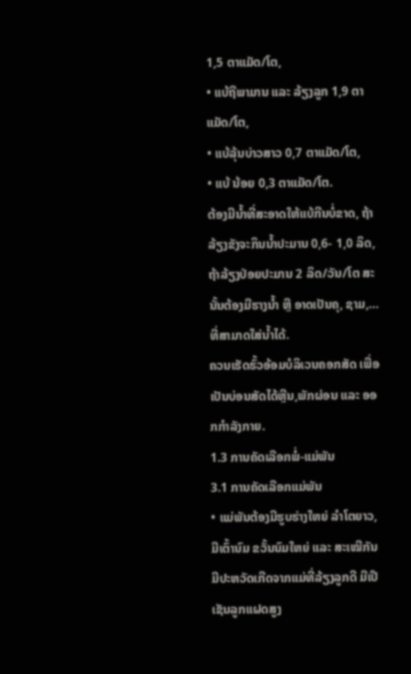1,5 ຕາແມັດ/ໂຕ,
• ແບ້ຖືພາມານ ແລະ ລ້ຽງລູກ 1,9 ຕາແມັດ/ໂຕ,
• ແບ້ລຸ້ນບ່າວສາວ 0,7 ຕາແມັດ/ໂຕ,
• ແບ້ ນ້ອຍ 0,3 ຕາແມັດ/ໂຕ.
ຕ້ອງມີນໍ້າທີ່ສະອາດໃຫ້ແບ້ກີນບໍ່ຂາດ, ຖ້າລ້ຽງຂັງຈະກິນນໍ້າປະມານ 0,6- 1,0 ລິດ, ຖ້າລ້ຽງປ່ອຍປະມານ 2 ລິດ/ວັນ/ໂຕ ສະນັ້ນຕ້ອງມີຮາງນໍ້າ ຫຼື ອາດເປັນຄຸ, ຊາມ,…ທີ່ສາມາດໃສ່ນໍ້າໄດ້.
ຄວນເຮັດຮົ້ວອ້ອມບໍລິເວນຄອກສັດ ເພື່ອເປັນບ່ອນສັດໄດ້ຫຼີນ,ພັກຜ່ອນ ແລະ ອອກກໍາລັງກາຍ.
1.3 ການຄັດເລືອກພໍ່-ແມ່ພັນ
3.1 ການຄັດເລືອກແມ່ພັນ
• ແມ່ພັນຕ້ອງມີຮູບຮ່າງໃຫຍ່ ລໍາໂຕຍາວ, ມີເຕົ້ານົມ ຂວັ້ນນົມໃຫຍ່ ແລະ ສະເໝີກັນ ມີປະຫວັດເກີດຈາກແມ່ທີ່ລ້ຽງລູກດີ ມີເປີເຊັນລູກແຝດສູງ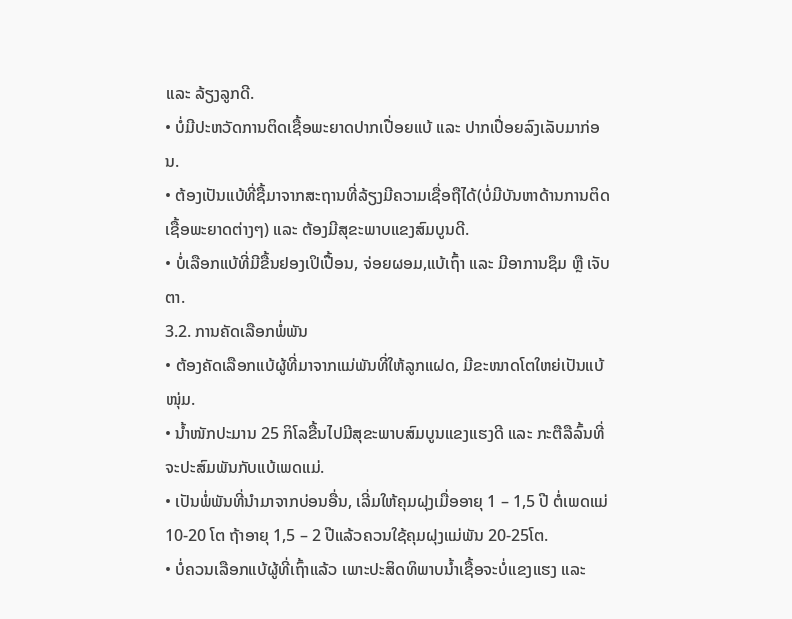ແລະ ລ້ຽງລູກດີ.
• ບໍ່ມີປະຫວັດການຕິດເຊື້ອພະຍາດປາກເປື່ອຍແບ້ ແລະ ປາກເປື່ອຍລົງເລັບມາກ່ອນ.
• ຕ້ອງເປັນແບ້ທີ່ຊື້ມາຈາກສະຖານທີ່ລ້ຽງມີຄວາມເຊື່ອຖືໄດ້(ບໍ່ມີບັນຫາດ້ານການຕິດເຊື້ອພະຍາດຕ່າງໆ) ແລະ ຕ້ອງມີສຸຂະພາບແຂງສົມບູນດີ.
• ບໍ່ເລືອກແບ້ທີ່ມີຂື້ນຢອງເປິເປື້ອນ, ຈ່ອຍຜອມ,ແບ້ເຖົ້າ ແລະ ມີອາການຊຶມ ຫຼື ເຈັບຕາ.
3.2. ການຄັດເລືອກພໍ່ພັນ
• ຕ້ອງຄັດເລືອກແບ້ຜູ້ທີ່ມາຈາກແມ່ພັນທີ່ໃຫ້ລູກແຝດ, ມີຂະໜາດໂຕໃຫຍ່ເປັນແບ້ໜຸ່ມ.
• ນໍ້າໜັກປະມານ 25 ກິໂລຂື້ນໄປມີສຸຂະພາບສົມບູນແຂງແຮງດີ ແລະ ກະຕືລືລົ້ນທີ່ຈະປະສົມພັນກັບແບ້ເພດແມ່.
• ເປັນພໍ່ພັນທີ່ນໍາມາຈາກບ່ອນອື່ນ, ເລີ່ມໃຫ້ຄຸມຝຸງເມື່ອອາຍຸ 1 – 1,5 ປີ ຕໍ່ເພດແມ່ 10-20 ໂຕ ຖ້າອາຍຸ 1,5 – 2 ປີແລ້ວຄວນໃຊ້ຄຸມຝຸງແມ່ພັນ 20-25ໂຕ.
• ບໍ່ຄວນເລືອກແບ້ຜູ້ທີ່ເຖົ້າແລ້ວ ເພາະປະສິດທິພາບນໍ້າເຊື້ອຈະບໍ່ແຂງແຮງ ແລະ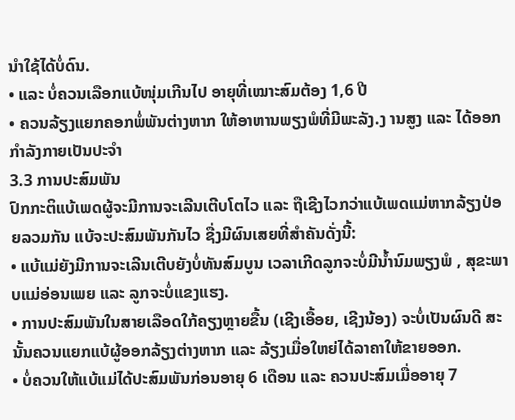ນໍາໃຊ້ໄດ້ບໍ່ດົນ.
• ແລະ ບໍ່ຄວນເລືອກແບ້ໜຸ່ມເກີນໄປ ອາຍຸທີ່ເໝາະສົມຕ້ອງ 1,6 ປີ
• ຄວນລ້ຽງແຍກຄອກພໍ່ພັນຕ່າງຫາກ ໃຫ້ອາຫານພຽງພໍທີ່ມີພະລັງ.ງ ານສູງ ແລະ ໄດ້ອອກກໍາລັງກາຍເປັນປະຈໍາ
3.3 ການປະສົມພັນ
ປົກກະຕິແບ້ເພດຜູ້ຈະມີການຈະເລີນເຕີບໂຕໄວ ແລະ ຖືເຊີງໄວກວ່າແບ້ເພດແມ່ຫາກລ້ຽງປ່ອຍລວມກັນ ແບ້ຈະປະສົມພັນກັນໄວ ຊື່ງມີຜົນເສຍທີ່ສໍາຄັນດັ່ງນີ້:
• ແບ້ແມ່ຍັງມີການຈະເລີນເຕີບຍັງບໍ່ທັນສົມບູນ ເວລາເກີດລູກຈະບໍ່ມີນໍ້ານົມພຽງພໍ , ສຸຂະພາບແມ່ອ່ອນເພຍ ແລະ ລູກຈະບໍ່ແຂງແຮງ.
• ການປະສົມພັນໃນສາຍເລືອດໃກ້ຄຽງຫຼາຍຂື້ນ (ເຊີງເອື້ອຍ, ເຊີງນ້ອງ) ຈະບໍ່ເປັນຜົນດີ ສະນັ້ນຄວນແຍກແບ້ຜູ້ອອກລ້ຽງຕ່າງຫາກ ແລະ ລ້ຽງເມື່ອໃຫຍ່ໄດ້ລາຄາໃຫ້ຂາຍອອກ.
• ບໍ່ຄວນໃຫ້ແບ້ແມ່ໄດ້ປະສົມພັນກ່ອນອາຍຸ 6 ເດືອນ ແລະ ຄວນປະສົມເມື່ອອາຍຸ 7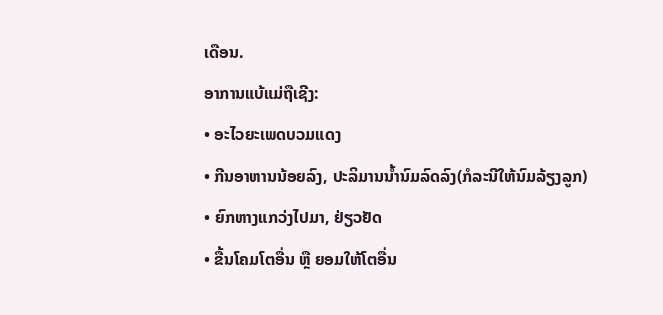ເດືອນ.
ອາການແບ້ແມ່ຖືເຊີງ:
• ອະໄວຍະເພດບວມແດງ
• ກີນອາຫານນ້ອຍລົງ, ປະລິມານນໍ້ານົມລົດລົງ(ກໍລະນີໃຫ້ນົມລ້ຽງລູກ)
• ຍົກຫາງແກວ່ງໄປມາ, ຢ່ຽວຢັດ
• ຂື້ນໂຄມໂຕອື່ນ ຫຼື ຍອມໃຫ້ໂຕອື່ນ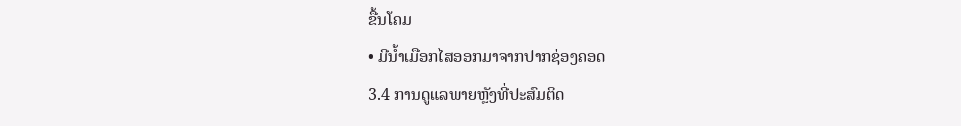ຂື້ນໂຄມ
• ມີນໍ້າເມືອກໄສອອກມາຈາກປາກຊ່ອງຄອດ
3.4 ການດູແລພາຍຫຼັງທີ່ປະສົມຕິດ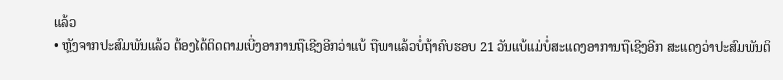ແລ້ວ
• ຫຼັງຈາກປະສົມພັນແລ້ວ ຕ້ອງໄດ້ຕິດຕາມເບີ່ງອາການຖືເຊີງອີກວ່າແບ້ ຖືພາແລ້ວບໍ່ຖ້າຄົບຮອບ 21 ວັນແບ້ແມ່ບໍ່ສະແດງອາການຖືເຊີງອີກ ສະແດງວ່າປະສົມພັນຕິ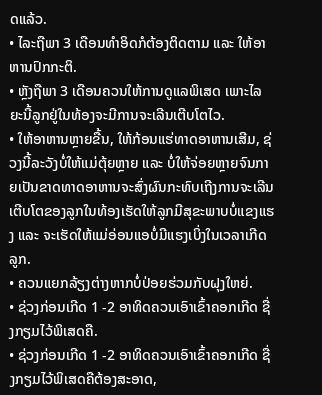ດແລ້ວ.
• ໄລະຖືພາ 3 ເດືອນທໍາອິດກໍຕ້ອງຕິດຕາມ ແລະ ໃຫ້ອາຫານປົກກະຕິ.
• ຫຼັງຖືພາ 3 ເດືອນຄວນໃຫ້ການດູແລພິເສດ ເພາະໄລຍະນີ້ລູກຢູ່ໃນທ້ອງຈະມີການຈະເລີນເຕີບໂຕໄວ.
• ໃຫ້ອາຫານຫຼາຍຂື້ນ, ໃຫ້ກ້ອນແຮ່ທາດອາຫານເສີມ, ຊ່ວງນີ້ລະວັງບໍ່ໃຫ້ແມ່ຕຸ້ຍຫຼາຍ ແລະ ບໍ່ໃຫ້ຈ່ອຍຫຼາຍຈົນກາຍເປັນຂາດທາດອາຫານຈະສົ່ງຜົນກະທົບເຖີງການຈະເລີນເຕີບໂຕຂອງລູກໃນທ້ອງເຮັດໃຫ້ລູກມີສຸຂະພາບບໍ່ແຂງແຮງ ແລະ ຈະເຮັດໃຫ້ແມ່ອ່ອນແອບໍ່ມີແຮງເບິ່ງໃນເວລາເກີດລູກ.
• ຄວນແຍກລ້ຽງຕ່າງຫາກບໍ່ປ່ອຍຮ່ວມກັບຝຸງໃຫຍ່.
• ຊ່ວງກ່ອນເກີດ 1 -2 ອາທິດຄວນເອົາເຂົ້າຄອກເກີດ ຊື່ງກຽມໄວ້ພິເສດຄື.
• ຊ່ວງກ່ອນເກີດ 1 -2 ອາທິດຄວນເອົາເຂົ້າຄອກເກີດ ຊື່ງກຽມໄວ້ພິເສດຄືຕ້ອງສະອາດ,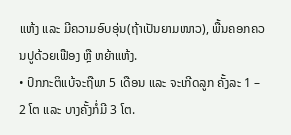ແຫ້ງ ແລະ ມີຄວາມອົບອຸ່ນ(ຖ້າເປັນຍາມໜາວ), ພື້ນຄອກຄວນປູດ້ວຍເຟືອງ ຫຼື ຫຍ້າແຫ້ງ.
• ປົກກະຕິແບ້ຈະຖືພາ 5 ເດືອນ ແລະ ຈະເກີດລູກ ຄັ້ງລະ 1 – 2 ໂຕ ແລະ ບາງຄັ້ງກໍ່ມີ 3 ໂຕ.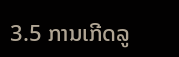3.5 ການເກີດລູ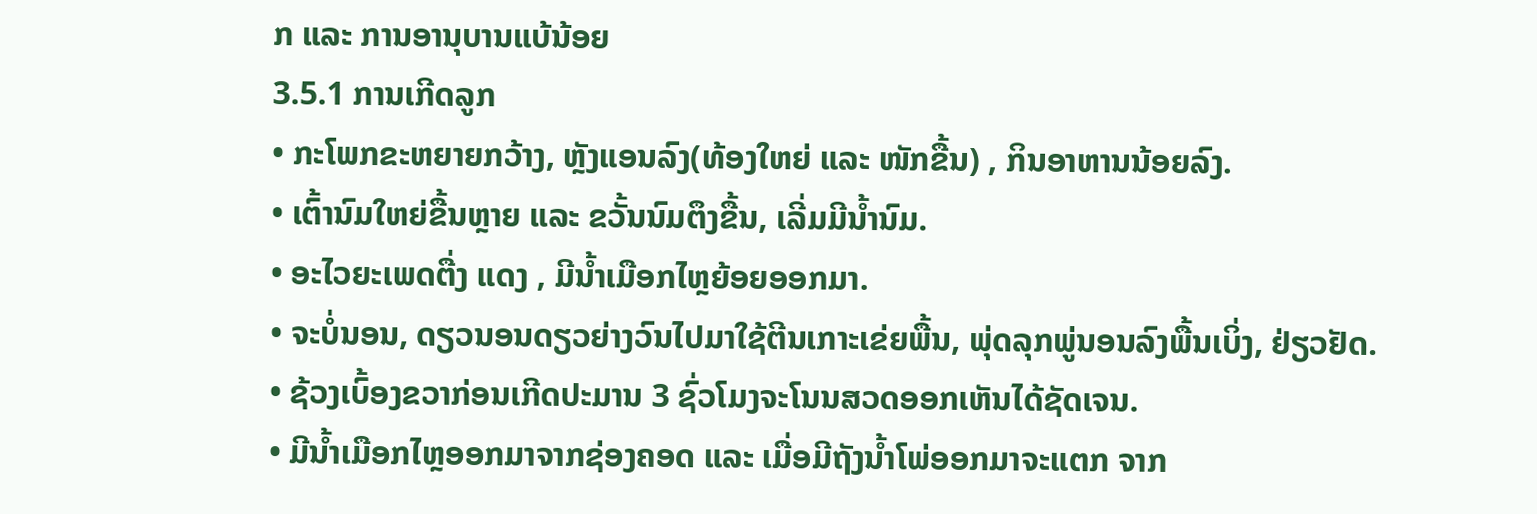ກ ແລະ ການອານຸບານແບ້ນ້ອຍ
3.5.1 ການເກີດລູກ
• ກະໂພກຂະຫຍາຍກວ້າງ, ຫຼັງແອນລົງ(ທ້ອງໃຫຍ່ ແລະ ໜັກຂື້ນ) , ກິນອາຫານນ້ອຍລົງ.
• ເຕົ້ານົມໃຫຍ່ຂື້ນຫຼາຍ ແລະ ຂວັ້ນນົມຕຶງຂື້ນ, ເລີ່ມມີນໍ້ານົມ.
• ອະໄວຍະເພດຕື່ງ ແດງ , ມີນໍ້າເມືອກໄຫຼຍ້ອຍອອກມາ.
• ຈະບໍ່ນອນ, ດຽວນອນດຽວຍ່າງວົນໄປມາໃຊ້ຕີນເກາະເຂ່ຍພື້ນ, ພຸ່ດລຸກພູ່ນອນລົງພື້ນເບິ່ງ, ຢ່ຽວຢັດ.
• ຊ້ວງເບົ້ອງຂວາກ່ອນເກີດປະມານ 3 ຊົ່ວໂມງຈະໂນນສວດອອກເຫັນໄດ້ຊັດເຈນ.
• ມີນໍ້າເມືອກໄຫຼອອກມາຈາກຊ່ອງຄອດ ແລະ ເມື່ອມີຖັງນໍ້າໂພ່ອອກມາຈະແຕກ ຈາກ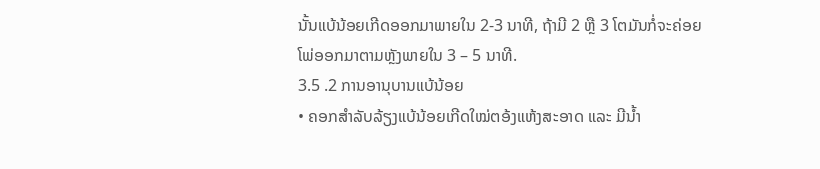ນັ້ນແບ້ນ້ອຍເກີດອອກມາພາຍໃນ 2-3 ນາທີ, ຖ້າມີ 2 ຫຼື 3 ໂຕມັນກໍ່ຈະຄ່ອຍໂພ່ອອກມາຕາມຫຼັງພາຍໃນ 3 – 5 ນາທີ.
3.5 .2 ການອານຸບານແບ້ນ້ອຍ
• ຄອກສໍາລັບລ້ຽງແບ້ນ້ອຍເກີດໃໝ່ຕອ້ງແຫ້ງສະອາດ ແລະ ມີນໍ້າ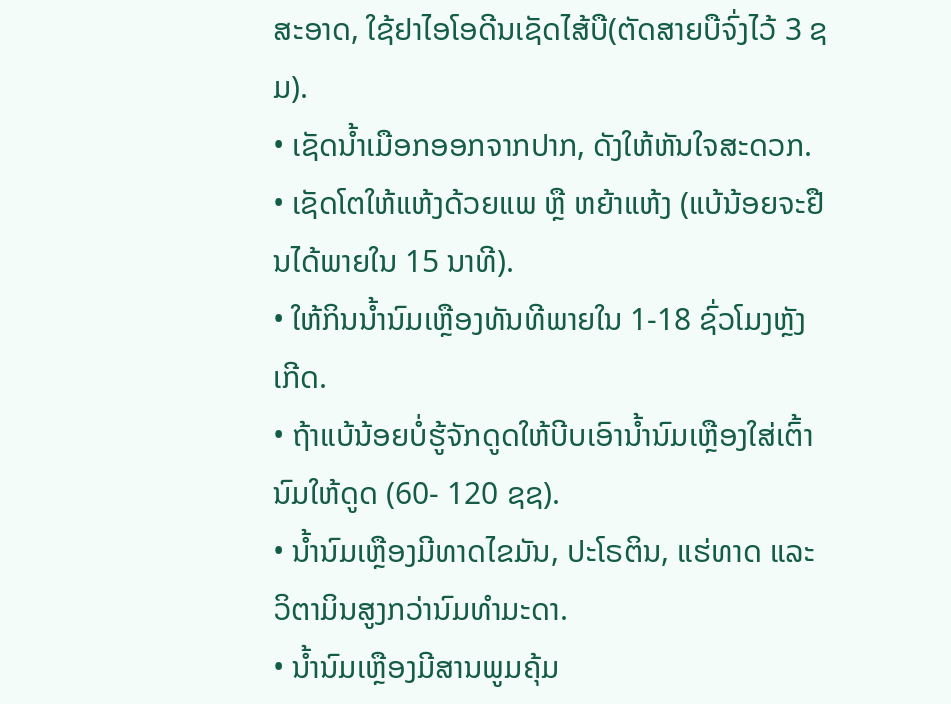ສະອາດ, ໃຊ້ຢາໄອໂອດີນເຊັດໄສ້ບື(ຕັດສາຍບືຈົ່ງໄວ້ 3 ຊມ).
• ເຊັດນໍ້າເມືອກອອກຈາກປາກ, ດັງໃຫ້ຫັນໃຈສະດວກ.
• ເຊັດໂຕໃຫ້ແຫ້ງດ້ວຍແພ ຫຼື ຫຍ້າແຫ້ງ (ແບ້ນ້ອຍຈະຢືນໄດ້ພາຍໃນ 15 ນາທີ).
• ໃຫ້ກິນນໍ້ານົມເຫຼືອງທັນທີພາຍໃນ 1-18 ຊົ່ວໂມງຫຼັງເກີດ.
• ຖ້າແບ້ນ້ອຍບໍ່ຮູ້ຈັກດູດໃຫ້ບີບເອົານໍ້ານົມເຫຼືອງໃສ່ເຕົ້ານົມໃຫ້ດູດ (60- 120 ຊຊ).
• ນໍ້ານົມເຫຼືອງມີທາດໄຂມັນ, ປະໂຣຕິນ, ແຮ່ທາດ ແລະ ວິຕາມິນສູງກວ່ານົມທໍາມະດາ.
• ນໍ້ານົມເຫຼືອງມີສານພູມຄຸ້ມ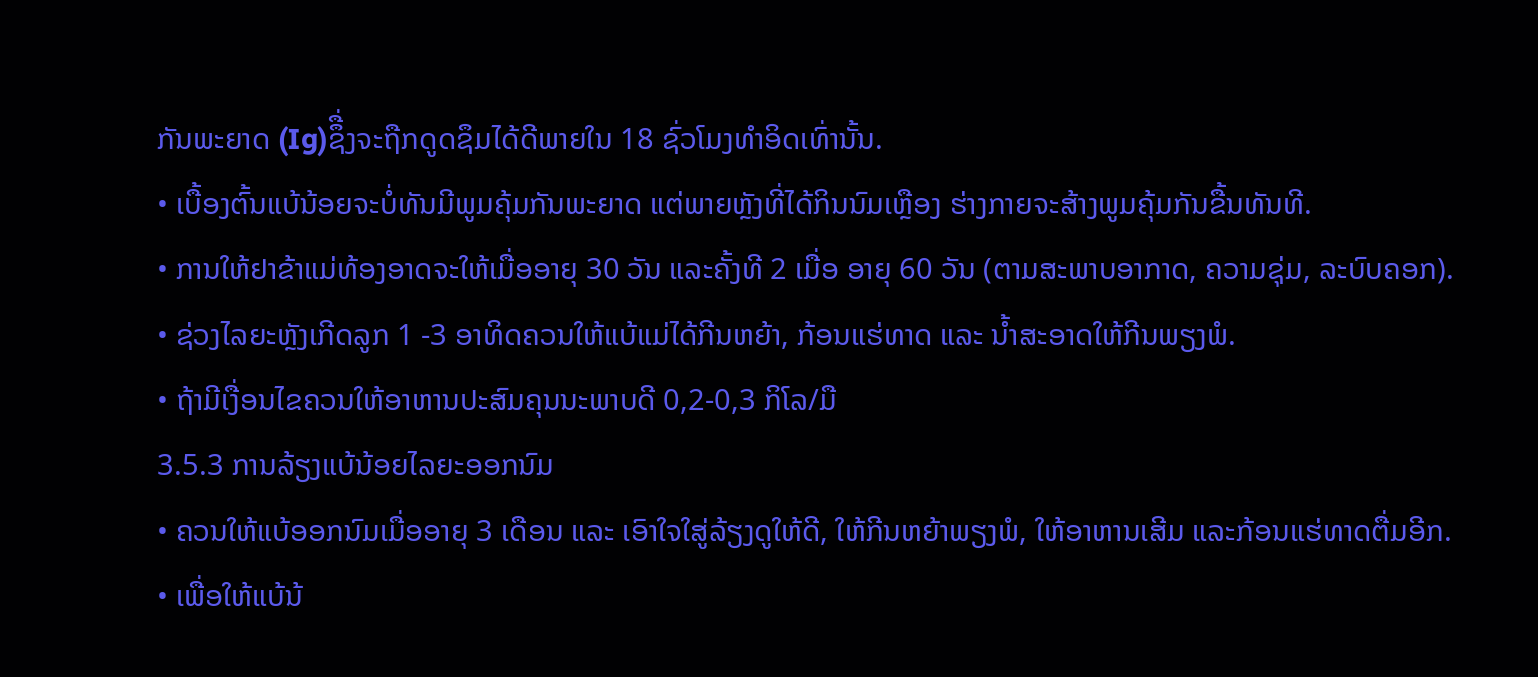ກັນພະຍາດ (Ig)ຊຶື່ງຈະຖືກດູດຊຶມໄດ້ດີພາຍໃນ 18 ຊົ່ວໂມງທໍາອິດເທົ່ານັ້ນ.
• ເບື້ອງຕົ້ນແບ້ນ້ອຍຈະບໍ່ທັນມີພູມຄຸ້ມກັນພະຍາດ ແຕ່ພາຍຫຼັງທີ່ໄດ້ກິນນົມເຫຼືອງ ຮ່າງກາຍຈະສ້າງພູມຄຸ້ມກັນຂື້ນທັນທີ.
• ການໃຫ້ຢາຂ້າແມ່ທ້ອງອາດຈະໃຫ້ເມື່ອອາຍຸ 30 ວັນ ແລະຄັ້ງທີ 2 ເມື່ອ ອາຍຸ 60 ວັນ (ຕາມສະພາບອາກາດ, ຄວາມຊຸ່ມ, ລະບົບຄອກ).
• ຊ່ວງໄລຍະຫຼັງເກີດລູກ 1 -3 ອາທິດຄວນໃຫ້ແບ້ແມ່ໄດ້ກີນຫຍ້າ, ກ້ອນແຮ່ທາດ ແລະ ນໍ້າສະອາດໃຫ້ກີນພຽງພໍ.
• ຖ້າມີເງື່ອນໄຂຄວນໃຫ້ອາຫານປະສົມຄຸນນະພາບດີ 0,2-0,3 ກິໂລ/ມື
3.5.3 ການລ້ຽງແບ້ນ້ອຍໄລຍະອອກນົມ
• ຄວນໃຫ້ແບ້ອອກນົມເມື່ອອາຍຸ 3 ເດືອນ ແລະ ເອົາໃຈໃສູ່ລ້ຽງດູໃຫ້ດີ, ໃຫ້ກີນຫຍ້າພຽງພໍ, ໃຫ້ອາຫານເສີມ ແລະກ້ອນແຮ່ທາດຕື່ມອີກ.
• ເພື່ອໃຫ້ແບ້ນ້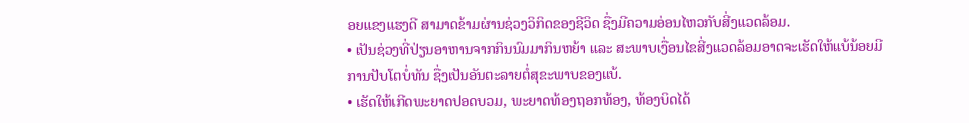ອຍແຂງແຮງດີ ສາມາດຂ້າມຜ່ານຊ່ວງວິກິດຂອງຊີວິດ ຊື່ງມີຄວາມອ່ອນໄຫວກັບສີ່ງແວດລ້ອມ.
• ເປັນຊ່ວງທີ່ປ່ຽນອາຫານຈາກກິນນົມມາກິນຫຍ້າ ແລະ ສະພາບເງື່ອນໄຂສີ່ງແວດລ້ອມອາດຈະເຮັດໃຫ້ແບ້ນ້ອຍມີການປັບໂຕບໍ່ທັນ ຊື່ງເປັນອັນຕະລາຍຕໍ່ສຸຂະພາບຂອງແບ້.
• ເຮັດໃຫ້ເກີດພະຍາດປອດບວມ, ພະຍາດທ້ອງຖອກທ້ອງ, ທ້ອງບິດໄດ້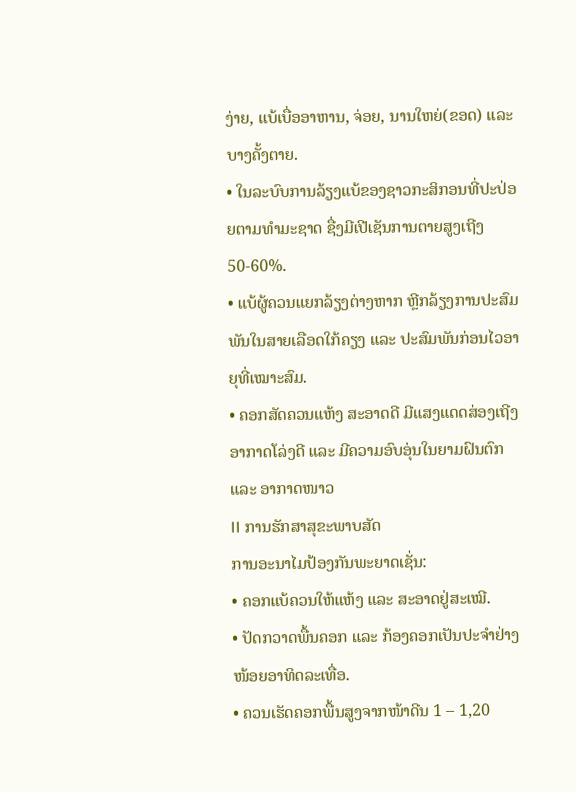ງ່າຍ, ແບ້ເບື່ອອາຫານ, ຈ່ອຍ, ນານໃຫຍ່(ຂອດ) ແລະ ບາງຄັ້ງຕາຍ.
• ໃນລະບົບການລ້ຽງແບ້ຂອງຊາວກະສິກອນທີ່ປະປ່ອຍຕາມທໍາມະຊາດ ຊື່ງມີເປີເຊັນການຕາຍສູງເຖີງ 50-60%.
• ແບ້ຜູ້ຄວນແຍກລ້ຽງຕ່າງຫາກ ຫຼີກລ້ຽງການປະສົມພັນໃນສາຍເລືອດໃກ້ຄຽງ ແລະ ປະສົມພັນກ່ອນໄວອາຍຸທີ່ເໝາະສົມ.
• ຄອກສັດຄວນແຫ້ງ ສະອາດດີ ມີແສງແດດສ່ອງເຖີງ ອາກາດໂລ່ງດີ ແລະ ມີຄວາມອົບອຸ່ນໃນຍາມຝົນຕົກ ແລະ ອາກາດໜາວ
II ການຮັກສາສຸຂະພາບສັດ
ການອະນາໄມປ້ອງກັນພະຍາດເຊັ່ນ:
• ຄອກແບ້ຄວນໃຫ້ແຫ້ງ ແລະ ສະອາດຢູ່ສະເໝີ.
• ປັດກວາດພື້ນຄອກ ແລະ ກ້ອງຄອກເປັນປະຈໍາຢ່າງໜ້ອຍອາທິດລະເທື່ອ.
• ຄວນເຮັດຄອກພື້ນສູງຈາກໜ້າດີນ 1 – 1,20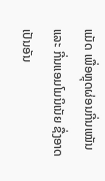ແມັດ ເພື່ອຫຼຸດຜ່ອນກີ່ນເໝັນ ແລະ ກີ່ນແອມໂມນິເນັຍ ຊື່ງອາດເປັນອັນ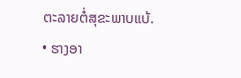ຕະລາຍຕໍ່ສຸຂະພາບແບ້.
• ຮາງອາ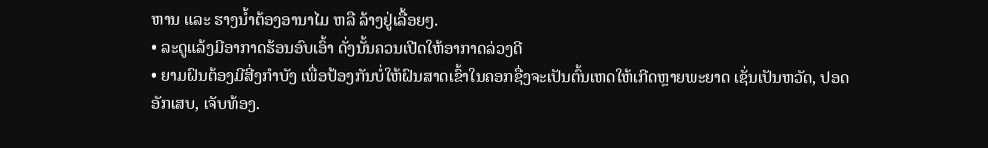ຫານ ແລະ ຮາງນໍ້າຕ້ອງອານາໄມ ຫລື ລ້າງຢູ່ເລື້ອຍໆ.
• ລະດູແລ້ງມີອາກາດຮ້ອນອົບເອົ້າ ດັ່ງນັ້ນຄວນເປີດໃຫ້ອາກາດລ່ວງດີ
• ຍາມຝົນຕ້ອງມີສີ່ງກໍາບັງ ເພື່ອປ້ອງກັນບໍ່ໃຫ້ຝົນສາດເຂົ້າໃນຄອກຊື່ງຈະເປັນຕົ້ນເຫດໃຫ້ເກີດຫຼາຍພະຍາດ ເຊັ່ນເປັນຫວັດ, ປອດອັກເສບ, ເຈັບທ້ອງ.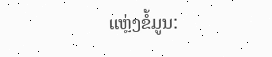ແຫຼ່ງຂໍ້ມູນ: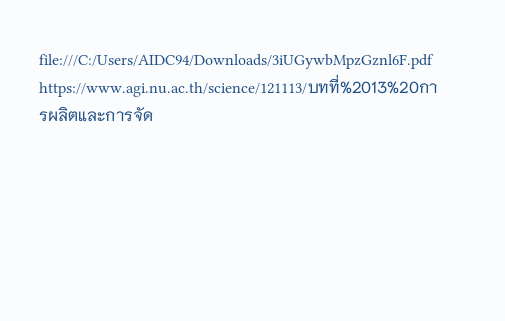file:///C:/Users/AIDC94/Downloads/3iUGywbMpzGznl6F.pdf
https://www.agi.nu.ac.th/science/121113/บทที่%2013%20การผลิตและการจัด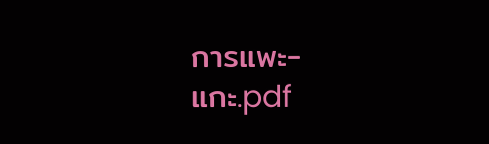การแพะ-แกะ.pdf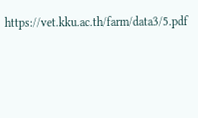https://vet.kku.ac.th/farm/data3/5.pdf